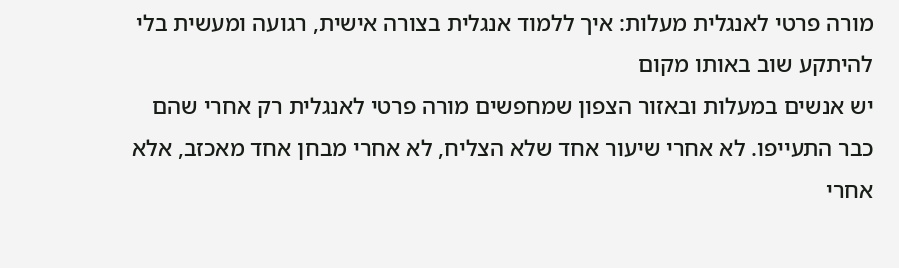מורה פרטי לאנגלית מעלות: איך ללמוד אנגלית בצורה אישית, רגועה ומעשית בלי להיתקע שוב באותו מקום
יש אנשים במעלות ובאזור הצפון שמחפשים מורה פרטי לאנגלית רק אחרי שהם כבר התעייפו. לא אחרי שיעור אחד שלא הצליח, לא אחרי מבחן אחד מאכזב, אלא אחרי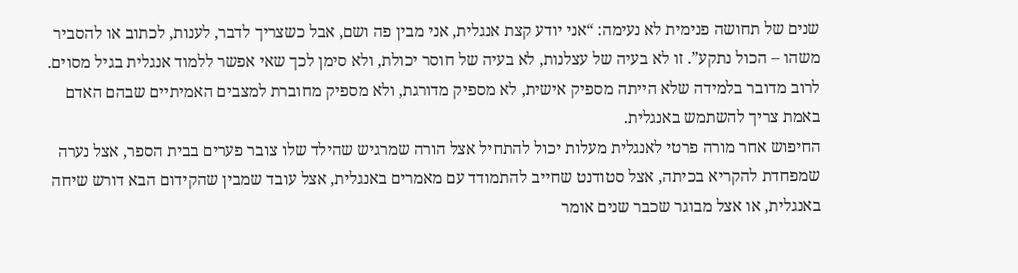שנים של תחושה פנימית לא נעימה: “אני יודע קצת אנגלית, אני מבין פה ושם, אבל כשצריך לדבר, לענות, לכתוב או להסביר משהו – הכול נתקע”. זו לא בעיה של עצלנות, לא בעיה של חוסר יכולת, ולא סימן לכך שאי אפשר ללמוד אנגלית בגיל מסוים. לרוב מדובר בלמידה שלא הייתה מספיק אישית, לא מספיק מדורגת, ולא מספיק מחוברת למצבים האמיתיים שבהם האדם באמת צריך להשתמש באנגלית.
החיפוש אחר מורה פרטי לאנגלית מעלות יכול להתחיל אצל הורה שמרגיש שהילד שלו צובר פערים בבית הספר, אצל נערה שמפחדת להקריא בכיתה, אצל סטודנט שחייב להתמודד עם מאמרים באנגלית, אצל עובד שמבין שהקידום הבא דורש שיחה באנגלית, או אצל מבוגר שכבר שנים אומר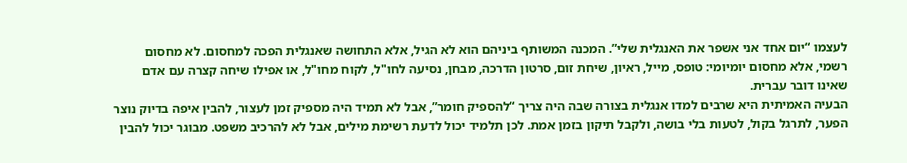לעצמו “יום אחד אני אשפר את האנגלית שלי”. המכנה המשותף ביניהם הוא לא הגיל, אלא התחושה שאנגלית הפכה למחסום. לא מחסום רשמי, אלא מחסום יומיומי: טופס, מייל, ראיון, שיחת זום, סרטון הדרכה, מבחן, נסיעה לחו"ל, לקוח מחו"ל, או אפילו שיחה קצרה עם אדם שאינו דובר עברית.
הבעיה האמיתית היא שרבים למדו אנגלית בצורה שבה היה צריך “להספיק חומר”, אבל לא תמיד היה מספיק זמן לעצור, להבין איפה בדיוק נוצר הפער, לתרגל בקול, לטעות בלי בושה, ולקבל תיקון בזמן אמת. לכן תלמיד יכול לדעת רשימת מילים, אבל לא להרכיב משפט. מבוגר יכול להבין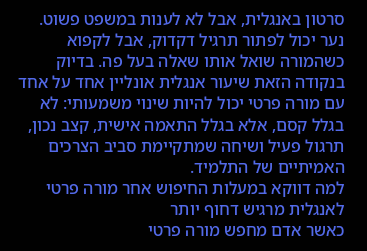סרטון באנגלית, אבל לא לענות במשפט פשוט. נער יכול לפתור תרגיל דקדוק, אבל לקפוא כשהמורה שואל אותו שאלה בעל פה. בדיוק בנקודה הזאת שיעור אנגלית אונליין אחד על אחד עם מורה פרטי יכול להיות שינוי משמעותי: לא בגלל קסם, אלא בגלל התאמה אישית, קצב נכון, תרגול פעיל ושיחה שמתקיימת סביב הצרכים האמיתיים של התלמיד.
למה דווקא במעלות החיפוש אחר מורה פרטי לאנגלית מרגיש דחוף יותר
כאשר אדם מחפש מורה פרטי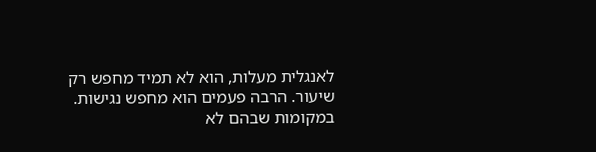לאנגלית מעלות, הוא לא תמיד מחפש רק שיעור. הרבה פעמים הוא מחפש נגישות. במקומות שבהם לא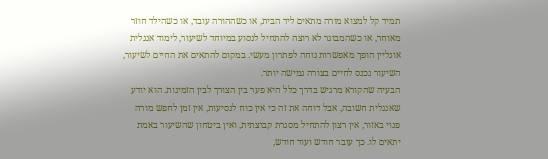תמיד קל למצוא מורה מתאים ליד הבית, או כשההורה עובד, או כשהילד חוזר מאוחר, או כשהמבוגר לא רוצה להתחיל לנסוע במיוחד לשיעור, לימוד אנגלית אונליין הופך מאפשרות נוחה לפתרון מעשי. במקום להתאים את החיים לשיעור, השיעור נכנס לחיים בצורה גמישה יותר.
הבעיה שהקורא מרגיש בדרך כלל היא פער בין הצורך לבין הזמינות. הוא יודע שאנגלית חשובה, אבל דוחה את זה כי אין כוח לנסיעות, אין זמן לחפש מורה פנוי באזור, אין רצון להתחיל מסגרת קבוצתית, ואין ביטחון שהשיעור באמת יתאים לו. כך עובר חודש ועוד חודש,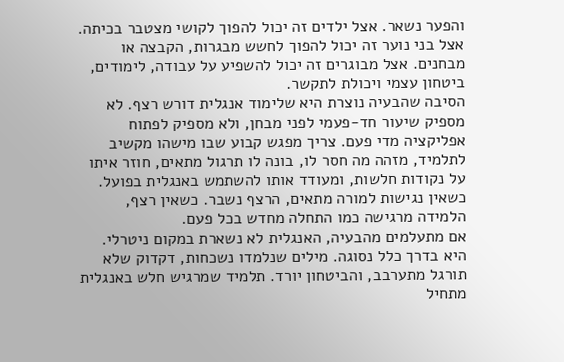והפער נשאר. אצל ילדים זה יכול להפוך לקושי מצטבר בכיתה. אצל בני נוער זה יכול להפוך לחשש מבגרות, הקבצה או מבחנים. אצל מבוגרים זה יכול להשפיע על עבודה, לימודים, ביטחון עצמי ויכולת לתקשר.
הסיבה שהבעיה נוצרת היא שלימוד אנגלית דורש רצף. לא מספיק שיעור חד-פעמי לפני מבחן, ולא מספיק לפתוח אפליקציה מדי פעם. צריך מפגש קבוע שבו מישהו מקשיב לתלמיד, מזהה מה חסר לו, בונה לו תרגול מתאים, חוזר איתו על נקודות חלשות, ומעודד אותו להשתמש באנגלית בפועל. כשאין נגישות למורה מתאים, הרצף נשבר. כשאין רצף, הלמידה מרגישה כמו התחלה מחדש בכל פעם.
אם מתעלמים מהבעיה, האנגלית לא נשארת במקום ניטרלי. היא בדרך כלל נסוגה. מילים שנלמדו נשכחות, דקדוק שלא תורגל מתערבב, והביטחון יורד. תלמיד שמרגיש חלש באנגלית מתחיל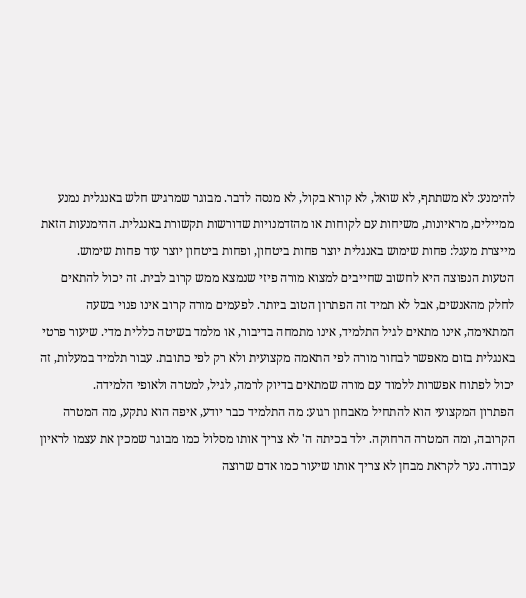להימנע: לא משתתף, לא שואל, לא קורא בקול, לא מנסה לדבר. מבוגר שמרגיש חלש באנגלית נמנע ממיילים, מראיונות, משיחות עם לקוחות או מהזדמנויות שדורשות תקשורת באנגלית. ההימנעות הזאת מייצרת מעגל: פחות שימוש באנגלית יוצר פחות ביטחון, ופחות ביטחון יוצר עוד פחות שימוש.
הטעות הנפוצה היא לחשוב שחייבים למצוא מורה פיזי שנמצא ממש קרוב לבית. זה יכול להתאים לחלק מהאנשים, אבל לא תמיד זה הפתרון הטוב ביותר. לפעמים מורה קרוב אינו פנוי בשעה המתאימה, אינו מתאים לגיל התלמיד, אינו מתמחה בדיבור, או מלמד בשיטה כללית מדי. שיעור פרטי באנגלית בזום מאפשר לבחור מורה לפי התאמה מקצועית ולא רק לפי כתובת. עבור תלמיד במעלות, זה יכול לפתוח אפשרות ללמוד עם מורה שמתאים בדיוק לרמה, לגיל, למטרה ולאופי הלמידה.
הפתרון המקצועי הוא להתחיל מאבחון רגוע: מה התלמיד כבר יודע, איפה הוא נתקע, מה המטרה הקרובה, ומה המטרה הרחוקה. ילד בכיתה ה' לא צריך אותו מסלול כמו מבוגר שמכין את עצמו לראיון עבודה. נער לקראת מבחן לא צריך אותו שיעור כמו אדם שרוצה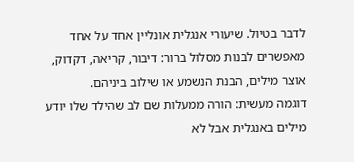לדבר בטיול. שיעורי אנגלית אונליין אחד על אחד מאפשרים לבנות מסלול ברור: דיבור, קריאה, דקדוק, אוצר מילים, הבנת הנשמע או שילוב ביניהם.
דוגמה מעשית: הורה ממעלות שם לב שהילד שלו יודע מילים באנגלית אבל לא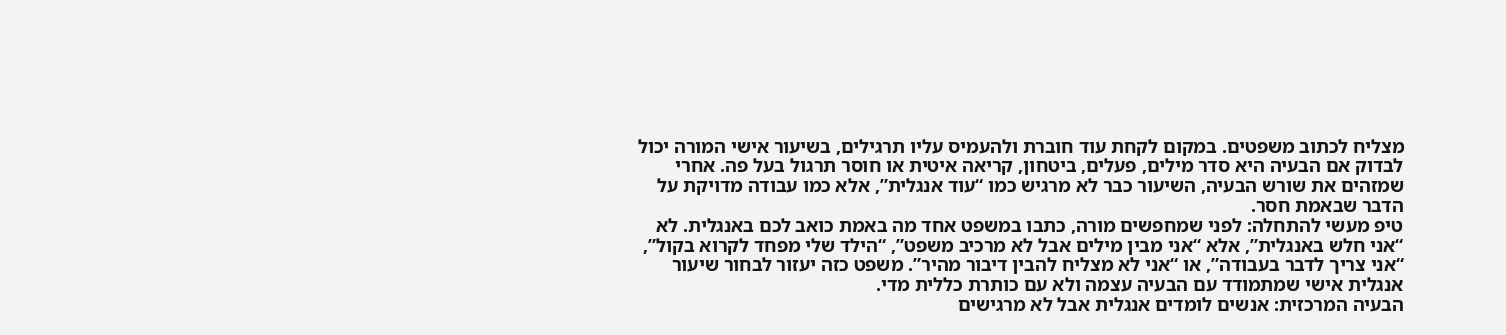מצליח לכתוב משפטים. במקום לקחת עוד חוברת ולהעמיס עליו תרגילים, בשיעור אישי המורה יכול לבדוק אם הבעיה היא סדר מילים, פעלים, ביטחון, קריאה איטית או חוסר תרגול בעל פה. אחרי שמזהים את שורש הבעיה, השיעור כבר לא מרגיש כמו “עוד אנגלית”, אלא כמו עבודה מדויקת על הדבר שבאמת חסר.
טיפ מעשי להתחלה: לפני שמחפשים מורה, כתבו במשפט אחד מה באמת כואב לכם באנגלית. לא “אני חלש באנגלית”, אלא “אני מבין מילים אבל לא מרכיב משפט”, “הילד שלי מפחד לקרוא בקול”, “אני צריך לדבר בעבודה”, או “אני לא מצליח להבין דיבור מהיר”. משפט כזה יעזור לבחור שיעור אנגלית אישי שמתמודד עם הבעיה עצמה ולא עם כותרת כללית מדי.
הבעיה המרכזית: אנשים לומדים אנגלית אבל לא מרגישים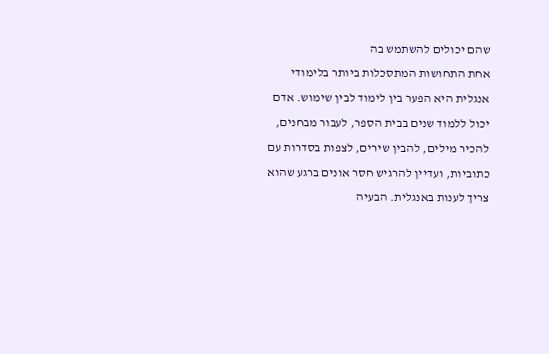שהם יכולים להשתמש בה
אחת התחושות המתסכלות ביותר בלימודי אנגלית היא הפער בין לימוד לבין שימוש. אדם יכול ללמוד שנים בבית הספר, לעבור מבחנים, להכיר מילים, להבין שירים, לצפות בסדרות עם כתוביות, ועדיין להרגיש חסר אונים ברגע שהוא צריך לענות באנגלית. הבעיה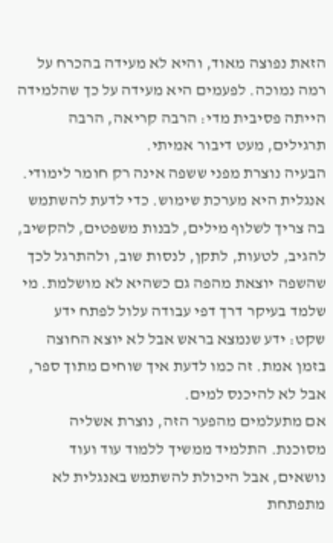הזאת נפוצה מאוד, והיא לא מעידה בהכרח על רמה נמוכה. לפעמים היא מעידה על כך שהלמידה הייתה פסיבית מדי: הרבה קריאה, הרבה תרגילים, מעט דיבור אמיתי.
הבעיה נוצרת מפני ששפה אינה רק חומר לימודי. אנגלית היא מערכת שימוש. כדי לדעת להשתמש בה צריך לשלוף מילים, לבנות משפטים, להקשיב, להגיב, לטעות, לתקן, לנסות שוב, ולהתרגל לכך שהשפה יוצאת מהפה גם כשהיא לא מושלמת. מי שלמד בעיקר דרך דפי עבודה עלול לפתח ידע שקט: ידע שנמצא בראש אבל לא יוצא החוצה בזמן אמת. זה כמו לדעת איך שוחים מתוך ספר, אבל לא להיכנס למים.
אם מתעלמים מהפער הזה, נוצרת אשליה מסוכנת. התלמיד ממשיך ללמוד עוד ועוד נושאים, אבל היכולת להשתמש באנגלית לא מתפתחת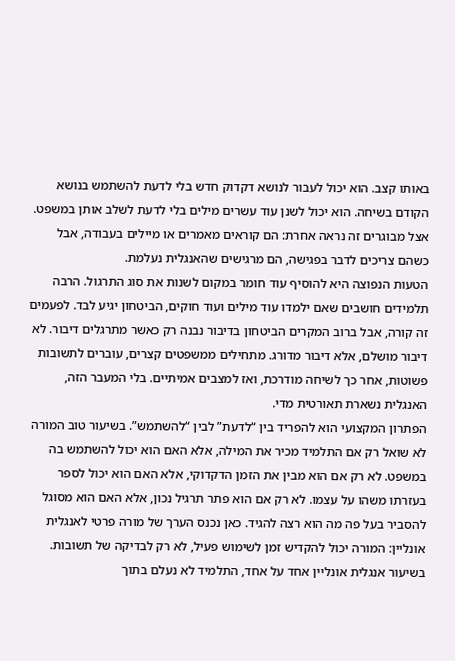באותו קצב. הוא יכול לעבור לנושא דקדוק חדש בלי לדעת להשתמש בנושא הקודם בשיחה. הוא יכול לשנן עוד עשרים מילים בלי לדעת לשלב אותן במשפט. אצל מבוגרים זה נראה אחרת: הם קוראים מאמרים או מיילים בעבודה, אבל כשהם צריכים לדבר בפגישה, הם מרגישים שהאנגלית נעלמת.
הטעות הנפוצה היא להוסיף עוד חומר במקום לשנות את סוג התרגול. הרבה תלמידים חושבים שאם ילמדו עוד מילים ועוד חוקים, הביטחון יגיע לבד. לפעמים זה קורה, אבל ברוב המקרים הביטחון בדיבור נבנה רק כאשר מתרגלים דיבור. לא דיבור מושלם, אלא דיבור מדורג. מתחילים ממשפטים קצרים, עוברים לתשובות פשוטות, אחר כך לשיחה מודרכת, ואז למצבים אמיתיים. בלי המעבר הזה, האנגלית נשארת תאורטית מדי.
הפתרון המקצועי הוא להפריד בין “לדעת” לבין “להשתמש”. בשיעור טוב המורה לא שואל רק אם התלמיד מכיר את המילה, אלא האם הוא יכול להשתמש בה במשפט. לא רק אם הוא מבין את הזמן הדקדוקי, אלא האם הוא יכול לספר בעזרתו משהו על עצמו. לא רק אם הוא פתר תרגיל נכון, אלא האם הוא מסוגל להסביר בעל פה מה הוא רצה להגיד. כאן נכנס הערך של מורה פרטי לאנגלית אונליין: המורה יכול להקדיש זמן לשימוש פעיל, לא רק לבדיקה של תשובות.
בשיעור אנגלית אונליין אחד על אחד, התלמיד לא נעלם בתוך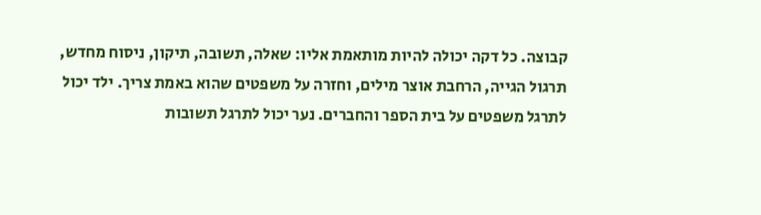קבוצה. כל דקה יכולה להיות מותאמת אליו: שאלה, תשובה, תיקון, ניסוח מחדש, תרגול הגייה, הרחבת אוצר מילים, וחזרה על משפטים שהוא באמת צריך. ילד יכול לתרגל משפטים על בית הספר והחברים. נער יכול לתרגל תשובות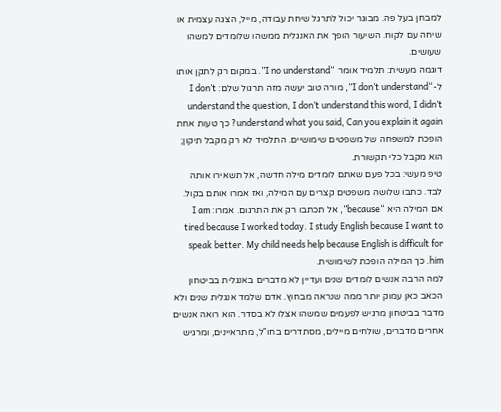למבחן בעל פה. מבוגר יכול לתרגל שיחת עבודה, מייל, הצגה עצמית או שיחה עם לקוח. השיעור הופך את האנגלית ממשהו שלומדים למשהו שעושים.
דוגמה מעשית: תלמיד אומר “I no understand”. במקום רק לתקן אותו ל-“I don’t understand”, מורה טוב יעשה מזה תרגול שלם: I don’t understand the question, I don’t understand this word, I didn’t understand what you said, Can you explain it again? כך טעות אחת הופכת למשפחה של משפטים שימושיים. התלמיד לא רק מקבל תיקון; הוא מקבל כלי תקשורת.
טיפ מעשי: בכל פעם שאתם לומדים מילה חדשה, אל תשאירו אותה לבד. כתבו שלושה משפטים קצרים עם המילה, ואז אמרו אותם בקול. אם המילה היא “because”, אל תכתבו רק את התרגום. אמרו: I am tired because I worked today. I study English because I want to speak better. My child needs help because English is difficult for him. כך המילה הופכת לשימושית.
למה הרבה אנשים לומדים שנים ועדיין לא מדברים באנגלית בביטחון
הכאב כאן עמוק יותר ממה שנראה מבחוץ. אדם שלמד אנגלית שנים ולא מדבר בביטחון מרגיש לפעמים שמשהו אצלו לא בסדר. הוא רואה אנשים אחרים מדברים, שולחים מיילים, מסתדרים בחו"ל, מתראיינים, ומרגיש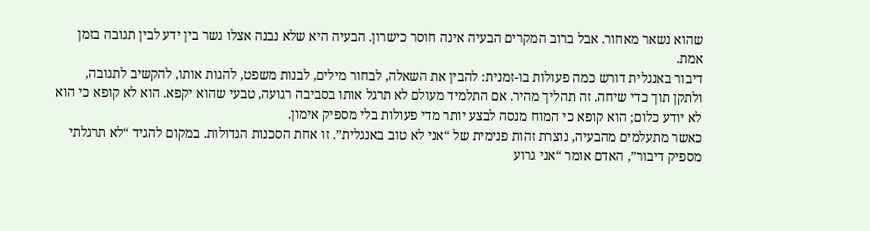שהוא נשאר מאחור. אבל ברוב המקרים הבעיה אינה חוסר כישרון. הבעיה היא שלא נבנה אצלו גשר בין ידע לבין תגובה בזמן אמת.
דיבור באנגלית דורש כמה פעולות בו-זמנית: להבין את השאלה, לבחור מילים, לבנות משפט, להגות אותו, להקשיב לתגובה, ולתקן תוך כדי שיחה. זה תהליך מהיר. אם התלמיד מעולם לא תרגל אותו בסביבה רגועה, טבעי שהוא יקפא. הוא לא קופא כי הוא לא יודע כלום; הוא קופא כי המוח מנסה לבצע יותר מדי פעולות בלי מספיק אימון.
כאשר מתעלמים מהבעיה, נוצרת זהות פנימית של “אני לא טוב באנגלית”. זו אחת הסכנות הגדולות. במקום להגיד “לא תרגלתי מספיק דיבור”, האדם אומר “אני גרוע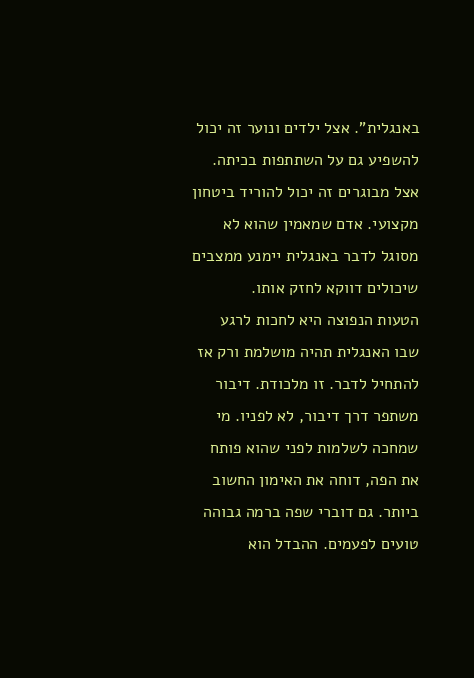באנגלית”. אצל ילדים ונוער זה יכול להשפיע גם על השתתפות בכיתה. אצל מבוגרים זה יכול להוריד ביטחון מקצועי. אדם שמאמין שהוא לא מסוגל לדבר באנגלית יימנע ממצבים שיכולים דווקא לחזק אותו.
הטעות הנפוצה היא לחכות לרגע שבו האנגלית תהיה מושלמת ורק אז להתחיל לדבר. זו מלכודת. דיבור משתפר דרך דיבור, לא לפניו. מי שמחכה לשלמות לפני שהוא פותח את הפה, דוחה את האימון החשוב ביותר. גם דוברי שפה ברמה גבוהה טועים לפעמים. ההבדל הוא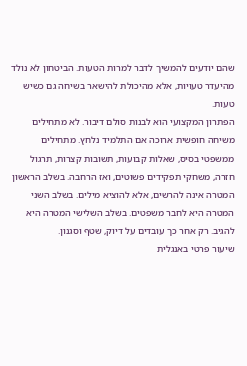שהם יודעים להמשיך לדבר למרות הטעות. הביטחון לא נולד מהיעדר טעויות, אלא מהיכולת להישאר בשיחה גם כשיש טעות.
הפתרון המקצועי הוא לבנות סולם דיבור. לא מתחילים משיחה חופשית ארוכה אם התלמיד נלחץ. מתחילים ממשפטי בסיס, שאלות קבועות, תשובות קצרות, תרגול חזרה, משחקי תפקידים פשוטים, ואז הרחבה. בשלב הראשון המטרה אינה להרשים, אלא להוציא מילים. בשלב השני המטרה היא לחבר משפטים. בשלב השלישי המטרה היא להגיב. רק אחר כך עובדים על דיוק, שטף וסגנון.
שיעור פרטי באנגלית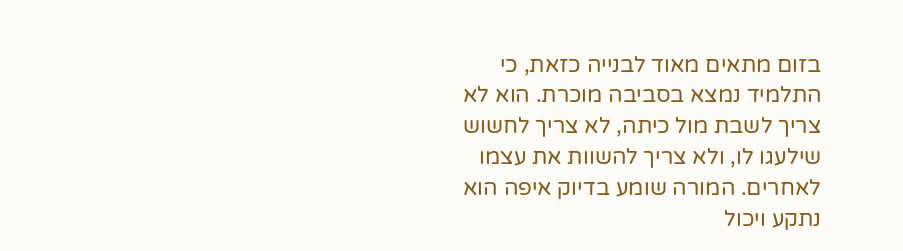בזום מתאים מאוד לבנייה כזאת, כי התלמיד נמצא בסביבה מוכרת. הוא לא צריך לשבת מול כיתה, לא צריך לחשוש שילעגו לו, ולא צריך להשוות את עצמו לאחרים. המורה שומע בדיוק איפה הוא נתקע ויכול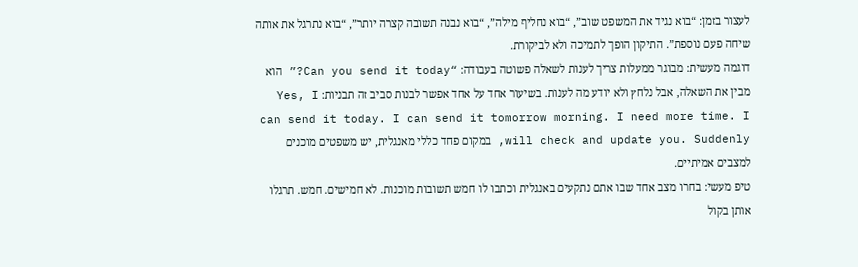לעצור בזמן: “בוא נגיד את המשפט שוב”, “בוא נחליף מילה”, “בוא נבנה תשובה קצרה יותר”, “בוא נתרגל את אותה שיחה פעם נוספת”. התיקון הופך לתמיכה ולא לביקורת.
דוגמה מעשית: מבוגר ממעלות צריך לענות לשאלה פשוטה בעבודה: “Can you send it today?” הוא מבין את השאלה, אבל נלחץ ולא יודע מה לענות. בשיעור אחד על אחד אפשר לבנות סביב זה תבניות: Yes, I can send it today. I can send it tomorrow morning. I need more time. I will check and update you. Suddenly, במקום פחד כללי מאנגלית, יש משפטים מוכנים למצבים אמיתיים.
טיפ מעשי: בחרו מצב אחד שבו אתם נתקעים באנגלית וכתבו לו חמש תשובות מוכנות. לא חמישים. חמש. תרגלו אותן בקול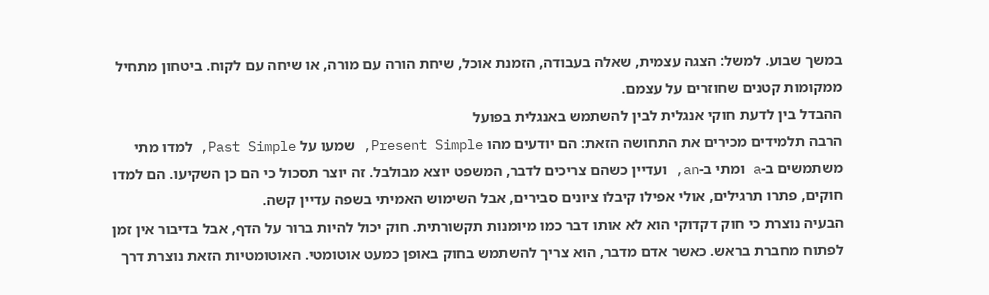במשך שבוע. למשל: הצגה עצמית, שאלה בעבודה, הזמנת אוכל, שיחת הורה עם מורה, או שיחה עם לקוח. ביטחון מתחיל ממקומות קטנים שחוזרים על עצמם.
ההבדל בין לדעת חוקי אנגלית לבין להשתמש באנגלית בפועל
הרבה תלמידים מכירים את התחושה הזאת: הם יודעים מהו Present Simple, שמעו על Past Simple, למדו מתי משתמשים ב-a ומתי ב-an, ועדיין כשהם צריכים לדבר, המשפט יוצא מבולבל. זה יוצר תסכול כי הם כן השקיעו. הם למדו חוקים, פתרו תרגילים, אולי אפילו קיבלו ציונים סבירים, אבל השימוש האמיתי בשפה עדיין קשה.
הבעיה נוצרת כי חוק דקדוקי הוא לא אותו דבר כמו מיומנות תקשורתית. חוק יכול להיות ברור על הדף, אבל בדיבור אין זמן לפתוח מחברת בראש. כאשר אדם מדבר, הוא צריך להשתמש בחוק באופן כמעט אוטומטי. האוטומטיות הזאת נוצרת דרך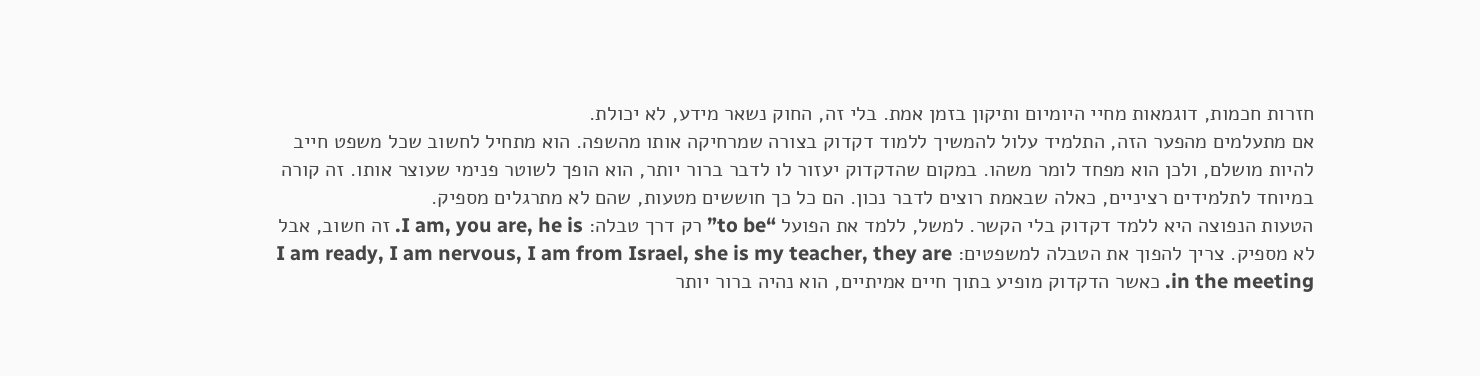חזרות חכמות, דוגמאות מחיי היומיום ותיקון בזמן אמת. בלי זה, החוק נשאר מידע, לא יכולת.
אם מתעלמים מהפער הזה, התלמיד עלול להמשיך ללמוד דקדוק בצורה שמרחיקה אותו מהשפה. הוא מתחיל לחשוב שכל משפט חייב להיות מושלם, ולכן הוא מפחד לומר משהו. במקום שהדקדוק יעזור לו לדבר ברור יותר, הוא הופך לשוטר פנימי שעוצר אותו. זה קורה במיוחד לתלמידים רציניים, כאלה שבאמת רוצים לדבר נכון. הם כל כך חוששים מטעות, שהם לא מתרגלים מספיק.
הטעות הנפוצה היא ללמד דקדוק בלי הקשר. למשל, ללמד את הפועל “to be” רק דרך טבלה: I am, you are, he is. זה חשוב, אבל לא מספיק. צריך להפוך את הטבלה למשפטים: I am ready, I am nervous, I am from Israel, she is my teacher, they are in the meeting. כאשר הדקדוק מופיע בתוך חיים אמיתיים, הוא נהיה ברור יותר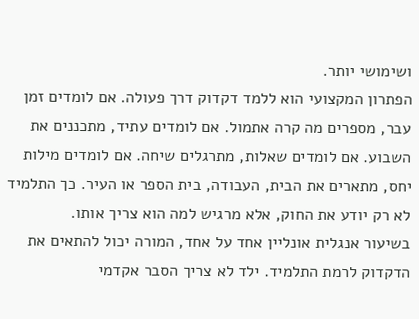ושימושי יותר.
הפתרון המקצועי הוא ללמד דקדוק דרך פעולה. אם לומדים זמן עבר, מספרים מה קרה אתמול. אם לומדים עתיד, מתכננים את השבוע. אם לומדים שאלות, מתרגלים שיחה. אם לומדים מילות יחס, מתארים את הבית, העבודה, בית הספר או העיר. כך התלמיד לא רק יודע את החוק, אלא מרגיש למה הוא צריך אותו.
בשיעור אנגלית אונליין אחד על אחד, המורה יכול להתאים את הדקדוק לרמת התלמיד. ילד לא צריך הסבר אקדמי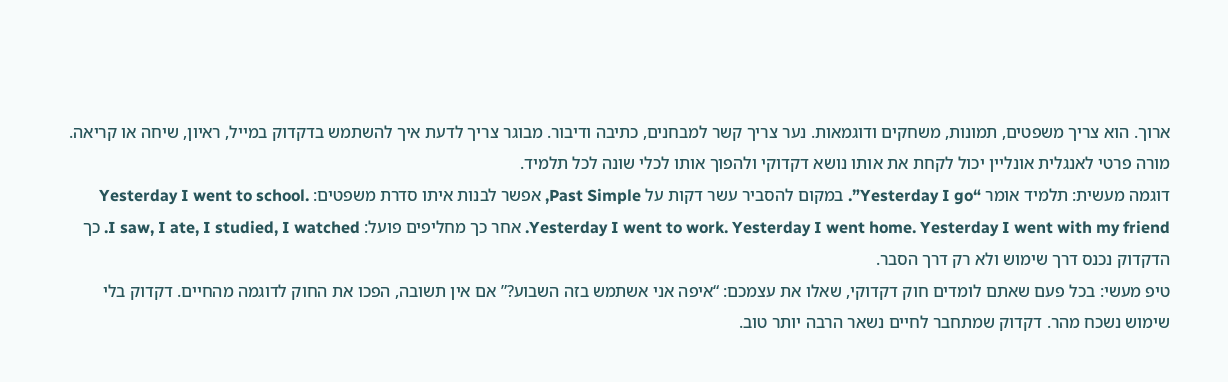ארוך. הוא צריך משפטים, תמונות, משחקים ודוגמאות. נער צריך קשר למבחנים, כתיבה ודיבור. מבוגר צריך לדעת איך להשתמש בדקדוק במייל, ראיון, שיחה או קריאה. מורה פרטי לאנגלית אונליין יכול לקחת את אותו נושא דקדוקי ולהפוך אותו לכלי שונה לכל תלמיד.
דוגמה מעשית: תלמיד אומר “Yesterday I go”. במקום להסביר עשר דקות על Past Simple, אפשר לבנות איתו סדרת משפטים: Yesterday I went to school. Yesterday I went to work. Yesterday I went home. Yesterday I went with my friend. אחר כך מחליפים פועל: I saw, I ate, I studied, I watched. כך הדקדוק נכנס דרך שימוש ולא רק דרך הסבר.
טיפ מעשי: בכל פעם שאתם לומדים חוק דקדוקי, שאלו את עצמכם: “איפה אני אשתמש בזה השבוע?” אם אין תשובה, הפכו את החוק לדוגמה מהחיים. דקדוק בלי שימוש נשכח מהר. דקדוק שמתחבר לחיים נשאר הרבה יותר טוב.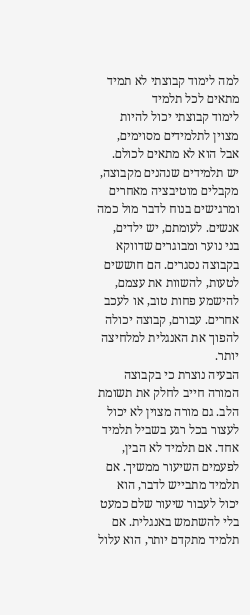למה לימוד קבוצתי לא תמיד מתאים לכל תלמיד
לימוד קבוצתי יכול להיות מצוין לתלמידים מסוימים, אבל הוא לא מתאים לכולם. יש תלמידים שנהנים מקבוצה, מקבלים מוטיבציה מאחרים ומרגישים בנוח לדבר מול כמה אנשים. לעומתם, יש ילדים, בני נוער ומבוגרים שדווקא בקבוצה נסגרים. הם חוששים לטעות, להשוות את עצמם, להישמע פחות טוב, או לעכב אחרים. עבורם, קבוצה יכולה להפוך את האנגלית למלחיצה יותר.
הבעיה נוצרת כי בקבוצה המורה חייב לחלק את תשומת הלב. גם מורה מצוין לא יכול לעצור בכל רגע בשביל תלמיד אחד. אם תלמיד לא הבין, לפעמים השיעור ממשיך. אם תלמיד מתבייש לדבר, הוא יכול לעבור שיעור שלם כמעט בלי להשתמש באנגלית. אם תלמיד מתקדם יותר, הוא עלול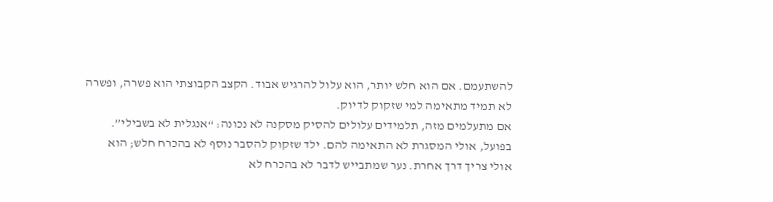להשתעמם. אם הוא חלש יותר, הוא עלול להרגיש אבוד. הקצב הקבוצתי הוא פשרה, ופשרה לא תמיד מתאימה למי שזקוק לדיוק.
אם מתעלמים מזה, תלמידים עלולים להסיק מסקנה לא נכונה: “אנגלית לא בשבילי”. בפועל, אולי המסגרת לא התאימה להם. ילד שזקוק להסבר נוסף לא בהכרח חלש; הוא אולי צריך דרך אחרת. נער שמתבייש לדבר לא בהכרח לא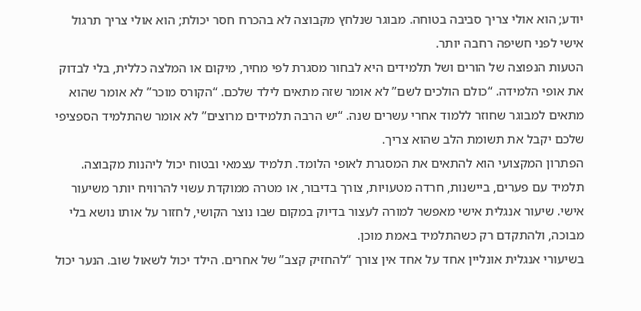יודע; הוא אולי צריך סביבה בטוחה. מבוגר שנלחץ מקבוצה לא בהכרח חסר יכולת; הוא אולי צריך תרגול אישי לפני חשיפה רחבה יותר.
הטעות הנפוצה של הורים ושל תלמידים היא לבחור מסגרת לפי מחיר, מיקום או המלצה כללית, בלי לבדוק את אופי הלמידה. “כולם הולכים לשם” לא אומר שזה מתאים לילד שלכם. “הקורס מוכר” לא אומר שהוא מתאים למבוגר שחוזר ללמוד אחרי עשרים שנה. “יש הרבה תלמידים מרוצים” לא אומר שהתלמיד הספציפי שלכם יקבל את תשומת הלב שהוא צריך.
הפתרון המקצועי הוא להתאים את המסגרת לאופי הלומד. תלמיד עצמאי ובטוח יכול ליהנות מקבוצה. תלמיד עם פערים, ביישנות, חרדה מטעויות, צורך בדיבור, או מטרה ממוקדת עשוי להרוויח יותר משיעור אישי. שיעור אנגלית אישי מאפשר למורה לעצור בדיוק במקום שבו נוצר הקושי, לחזור על אותו נושא בלי מבוכה, ולהתקדם רק כשהתלמיד באמת מוכן.
בשיעורי אנגלית אונליין אחד על אחד אין צורך “להחזיק קצב” של אחרים. הילד יכול לשאול שוב. הנער יכול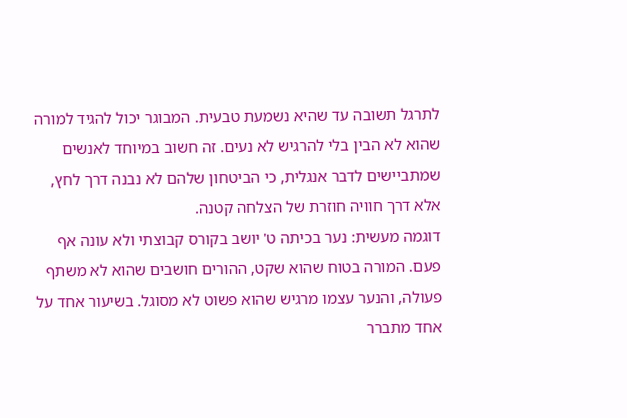לתרגל תשובה עד שהיא נשמעת טבעית. המבוגר יכול להגיד למורה שהוא לא הבין בלי להרגיש לא נעים. זה חשוב במיוחד לאנשים שמתביישים לדבר אנגלית, כי הביטחון שלהם לא נבנה דרך לחץ, אלא דרך חוויה חוזרת של הצלחה קטנה.
דוגמה מעשית: נער בכיתה ט' יושב בקורס קבוצתי ולא עונה אף פעם. המורה בטוח שהוא שקט, ההורים חושבים שהוא לא משתף פעולה, והנער עצמו מרגיש שהוא פשוט לא מסוגל. בשיעור אחד על אחד מתברר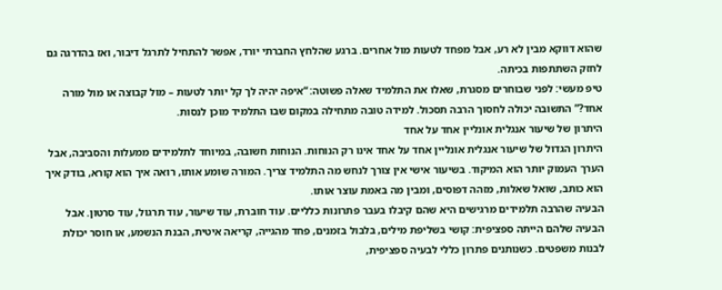שהוא דווקא מבין לא רע, אבל מפחד לטעות מול אחרים. ברגע שהלחץ החברתי יורד, אפשר להתחיל לתרגל דיבור, ואז בהדרגה גם לחזק השתתפות בכיתה.
טיפ מעשי: לפני שבוחרים מסגרת, שאלו את התלמיד שאלה פשוטה: “איפה יהיה לך קל יותר לטעות – מול קבוצה או מול מורה אחד?” התשובה יכולה לחסוך הרבה תסכול. למידה טובה מתחילה במקום שבו התלמיד מוכן לנסות.
היתרון של שיעור אנגלית אונליין אחד על אחד
היתרון הגדול של שיעור אנגלית אונליין אחד על אחד אינו רק הנוחות. הנוחות חשובה, במיוחד לתלמידים ממעלות והסביבה, אבל הערך העמוק יותר הוא המיקוד. בשיעור אישי אין צורך לנחש מה התלמיד צריך. המורה שומע אותו, רואה איך הוא קורא, בודק איך הוא כותב, שואל שאלות, מזהה דפוסים, ומבין מה באמת עוצר אותו.
הבעיה שהרבה תלמידים מרגישים היא שהם קיבלו בעבר פתרונות כלליים. עוד חוברת, עוד שיעור, עוד תרגול, עוד סרטון. אבל הבעיה שלהם הייתה ספציפית: קושי בשליפת מילים, בלבול בזמנים, פחד מהגייה, קריאה איטית, הבנת הנשמע, או חוסר יכולת לבנות משפטים. כשנותנים פתרון כללי לבעיה ספציפית,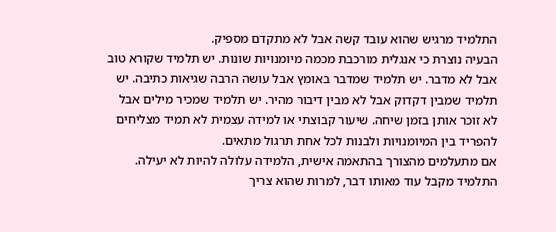התלמיד מרגיש שהוא עובד קשה אבל לא מתקדם מספיק.
הבעיה נוצרת כי אנגלית מורכבת מכמה מיומנויות שונות. יש תלמיד שקורא טוב אבל לא מדבר. יש תלמיד שמדבר באומץ אבל עושה הרבה שגיאות כתיבה. יש תלמיד שמבין דקדוק אבל לא מבין דיבור מהיר. יש תלמיד שמכיר מילים אבל לא זוכר אותן בזמן שיחה. שיעור קבוצתי או למידה עצמית לא תמיד מצליחים להפריד בין המיומנויות ולבנות לכל אחת תרגול מתאים.
אם מתעלמים מהצורך בהתאמה אישית, הלמידה עלולה להיות לא יעילה. התלמיד מקבל עוד מאותו דבר, למרות שהוא צריך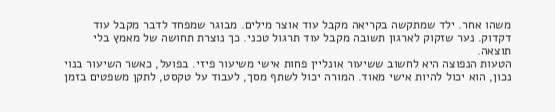משהו אחר. ילד שמתקשה בקריאה מקבל עוד אוצר מילים. מבוגר שמפחד לדבר מקבל עוד דקדוק. נער שזקוק לארגון תשובה מקבל עוד תרגול טכני. כך נוצרת תחושה של מאמץ בלי תוצאה.
הטעות הנפוצה היא לחשוב ששיעור אונליין פחות אישי משיעור פיזי. בפועל, כאשר השיעור בנוי נכון, הוא יכול להיות אישי מאוד. המורה יכול לשתף מסך, לעבוד על טקסט, לתקן משפטים בזמן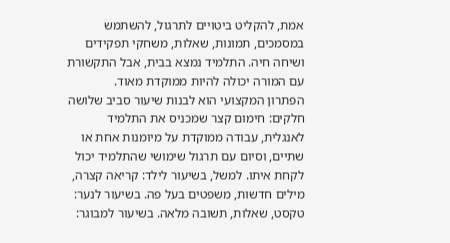אמת, להקליט ביטויים לתרגול, להשתמש במסמכים, תמונות, שאלות, משחקי תפקידים ושיחה חיה. התלמיד נמצא בבית, אבל התקשורת עם המורה יכולה להיות ממוקדת מאוד.
הפתרון המקצועי הוא לבנות שיעור סביב שלושה חלקים: חימום קצר שמכניס את התלמיד לאנגלית, עבודה ממוקדת על מיומנות אחת או שתיים, וסיום עם תרגול שימושי שהתלמיד יכול לקחת איתו. למשל, בשיעור לילד: קריאה קצרה, מילים חדשות, משפטים בעל פה. בשיעור לנער: טקסט, שאלות, תשובה מלאה. בשיעור למבוגר: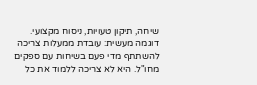שיחה, תיקון טעויות, ניסוח מקצועי.
דוגמה מעשית: עובדת ממעלות צריכה להשתתף מדי פעם בשיחות עם ספקים מחו"ל. היא לא צריכה ללמוד את כל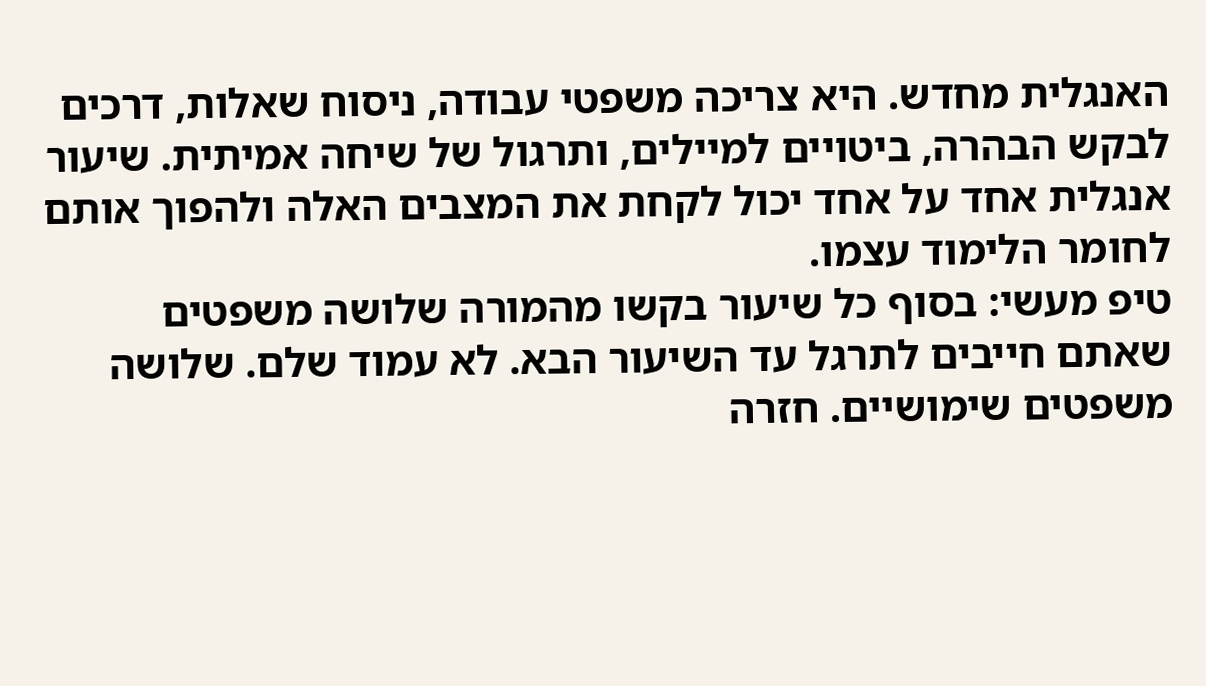האנגלית מחדש. היא צריכה משפטי עבודה, ניסוח שאלות, דרכים לבקש הבהרה, ביטויים למיילים, ותרגול של שיחה אמיתית. שיעור אנגלית אחד על אחד יכול לקחת את המצבים האלה ולהפוך אותם לחומר הלימוד עצמו.
טיפ מעשי: בסוף כל שיעור בקשו מהמורה שלושה משפטים שאתם חייבים לתרגל עד השיעור הבא. לא עמוד שלם. שלושה משפטים שימושיים. חזרה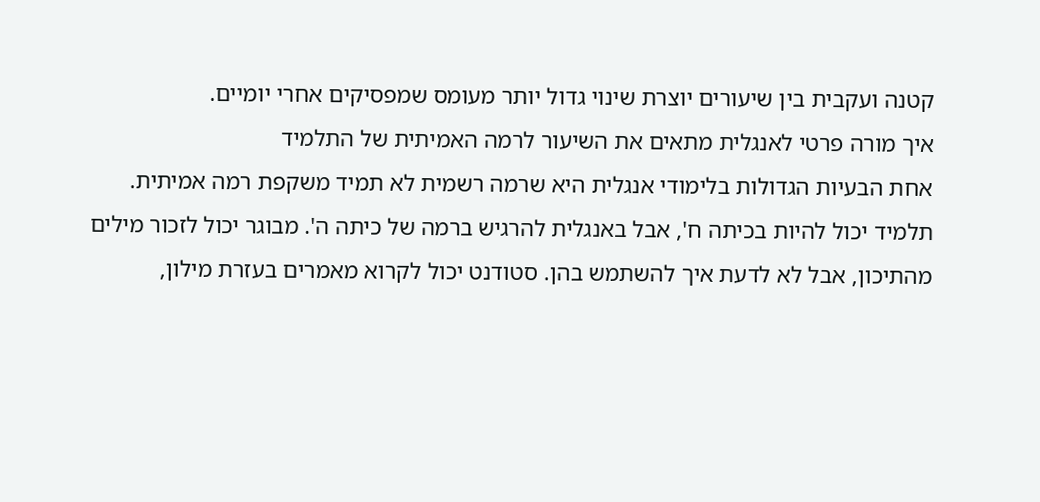קטנה ועקבית בין שיעורים יוצרת שינוי גדול יותר מעומס שמפסיקים אחרי יומיים.
איך מורה פרטי לאנגלית מתאים את השיעור לרמה האמיתית של התלמיד
אחת הבעיות הגדולות בלימודי אנגלית היא שרמה רשמית לא תמיד משקפת רמה אמיתית. תלמיד יכול להיות בכיתה ח', אבל באנגלית להרגיש ברמה של כיתה ה'. מבוגר יכול לזכור מילים מהתיכון, אבל לא לדעת איך להשתמש בהן. סטודנט יכול לקרוא מאמרים בעזרת מילון,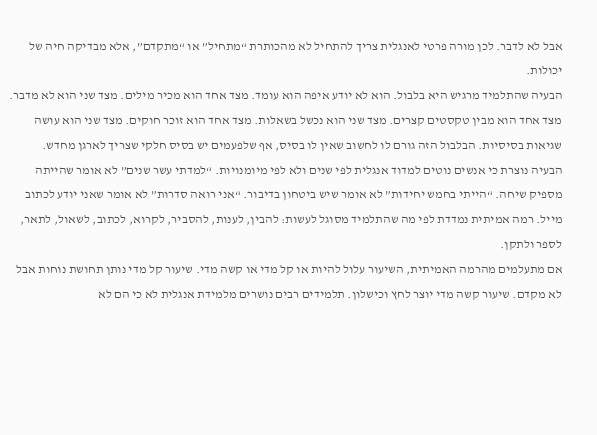אבל לא לדבר. לכן מורה פרטי לאנגלית צריך להתחיל לא מהכותרת “מתחיל” או “מתקדם”, אלא מבדיקה חיה של יכולות.
הבעיה שהתלמיד מרגיש היא בלבול. הוא לא יודע איפה הוא עומד. מצד אחד הוא מכיר מילים. מצד שני הוא לא מדבר. מצד אחד הוא מבין טקסטים קצרים. מצד שני הוא נכשל בשאלות. מצד אחד הוא זוכר חוקים. מצד שני הוא עושה שגיאות בסיסיות. הבלבול הזה גורם לו לחשוב שאין לו בסיס, אף שלפעמים יש בסיס חלקי שצריך לארגן מחדש.
הבעיה נוצרת כי אנשים נוטים למדוד אנגלית לפי שנים ולא לפי מיומנויות. “למדתי עשר שנים” לא אומר שהייתה מספיק שיחה. “הייתי בחמש יחידות” לא אומר שיש ביטחון בדיבור. “אני רואה סדרות” לא אומר שאני יודע לכתוב מייל. רמה אמיתית נמדדת לפי מה שהתלמיד מסוגל לעשות: להבין, לענות, להסביר, לקרוא, לכתוב, לשאול, לתאר, לספר ולתקן.
אם מתעלמים מהרמה האמיתית, השיעור עלול להיות או קל מדי או קשה מדי. שיעור קל מדי נותן תחושת נוחות אבל לא מקדם. שיעור קשה מדי יוצר לחץ וכישלון. תלמידים רבים נושרים מלמידת אנגלית לא כי הם לא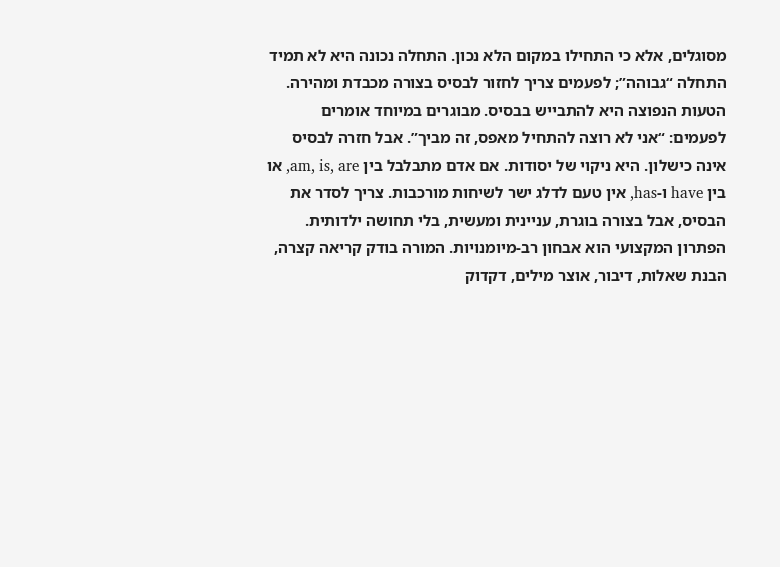מסוגלים, אלא כי התחילו במקום הלא נכון. התחלה נכונה היא לא תמיד התחלה “גבוהה”; לפעמים צריך לחזור לבסיס בצורה מכבדת ומהירה.
הטעות הנפוצה היא להתבייש בבסיס. מבוגרים במיוחד אומרים לפעמים: “אני לא רוצה להתחיל מאפס, זה מביך”. אבל חזרה לבסיס אינה כישלון. היא ניקוי של יסודות. אם אדם מתבלבל בין am, is, are, או בין have ו-has, אין טעם לדלג ישר לשיחות מורכבות. צריך לסדר את הבסיס, אבל בצורה בוגרת, עניינית ומעשית, בלי תחושה ילדותית.
הפתרון המקצועי הוא אבחון רב-מיומנויות. המורה בודק קריאה קצרה, הבנת שאלות, דיבור, אוצר מילים, דקדוק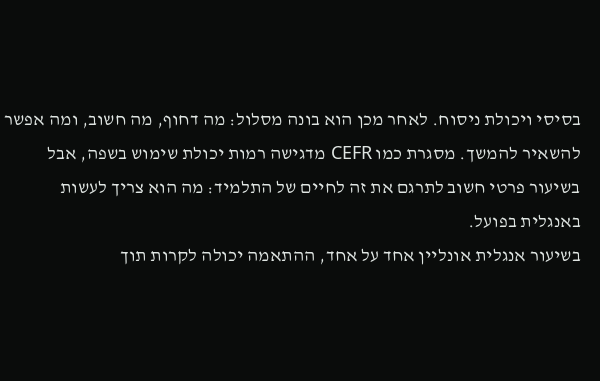בסיסי ויכולת ניסוח. לאחר מכן הוא בונה מסלול: מה דחוף, מה חשוב, ומה אפשר להשאיר להמשך. מסגרת כמו CEFR מדגישה רמות יכולת שימוש בשפה, אבל בשיעור פרטי חשוב לתרגם את זה לחיים של התלמיד: מה הוא צריך לעשות באנגלית בפועל.
בשיעור אנגלית אונליין אחד על אחד, ההתאמה יכולה לקרות תוך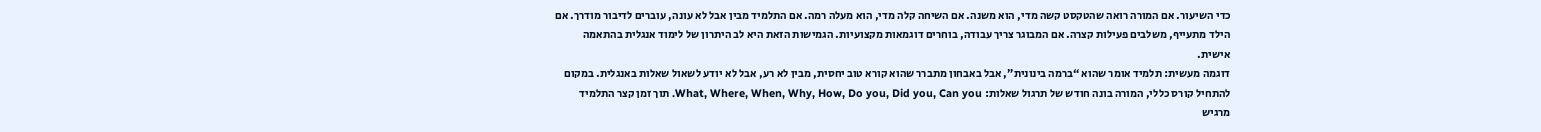כדי השיעור. אם המורה רואה שהטקסט קשה מדי, הוא משנה. אם השיחה קלה מדי, הוא מעלה רמה. אם התלמיד מבין אבל לא עונה, עוברים לדיבור מודרך. אם הילד מתעייף, משלבים פעילות קצרה. אם המבוגר צריך עבודה, בוחרים דוגמאות מקצועיות. הגמישות הזאת היא לב היתרון של לימוד אנגלית בהתאמה אישית.
דוגמה מעשית: תלמיד אומר שהוא “ברמה בינונית”, אבל באבחון מתברר שהוא קורא טוב יחסית, מבין לא רע, אבל לא יודע לשאול שאלות באנגלית. במקום להתחיל קורס כללי, המורה בונה חודש של תרגול שאלות: What, Where, When, Why, How, Do you, Did you, Can you. תוך זמן קצר התלמיד מרגיש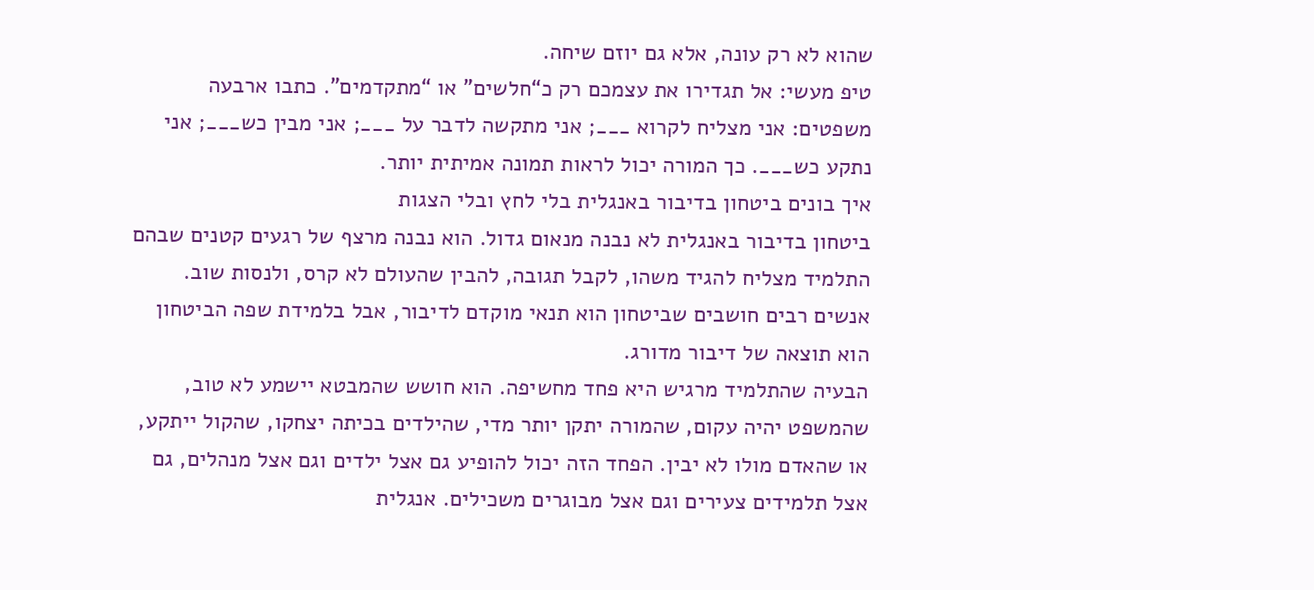שהוא לא רק עונה, אלא גם יוזם שיחה.
טיפ מעשי: אל תגדירו את עצמכם רק כ“חלשים” או “מתקדמים”. כתבו ארבעה משפטים: אני מצליח לקרוא ___; אני מתקשה לדבר על ___; אני מבין כש___; אני נתקע כש___. כך המורה יכול לראות תמונה אמיתית יותר.
איך בונים ביטחון בדיבור באנגלית בלי לחץ ובלי הצגות
ביטחון בדיבור באנגלית לא נבנה מנאום גדול. הוא נבנה מרצף של רגעים קטנים שבהם התלמיד מצליח להגיד משהו, לקבל תגובה, להבין שהעולם לא קרס, ולנסות שוב. אנשים רבים חושבים שביטחון הוא תנאי מוקדם לדיבור, אבל בלמידת שפה הביטחון הוא תוצאה של דיבור מדורג.
הבעיה שהתלמיד מרגיש היא פחד מחשיפה. הוא חושש שהמבטא יישמע לא טוב, שהמשפט יהיה עקום, שהמורה יתקן יותר מדי, שהילדים בכיתה יצחקו, שהקול ייתקע, או שהאדם מולו לא יבין. הפחד הזה יכול להופיע גם אצל ילדים וגם אצל מנהלים, גם אצל תלמידים צעירים וגם אצל מבוגרים משכילים. אנגלית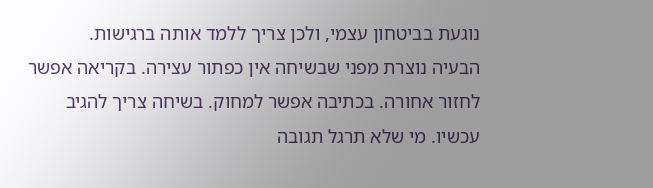נוגעת בביטחון עצמי, ולכן צריך ללמד אותה ברגישות.
הבעיה נוצרת מפני שבשיחה אין כפתור עצירה. בקריאה אפשר לחזור אחורה. בכתיבה אפשר למחוק. בשיחה צריך להגיב עכשיו. מי שלא תרגל תגובה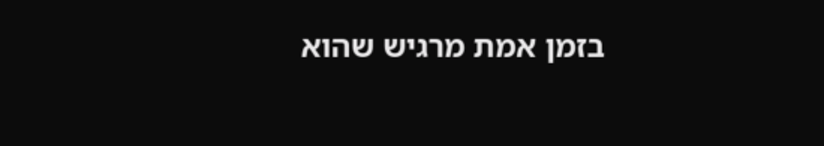בזמן אמת מרגיש שהוא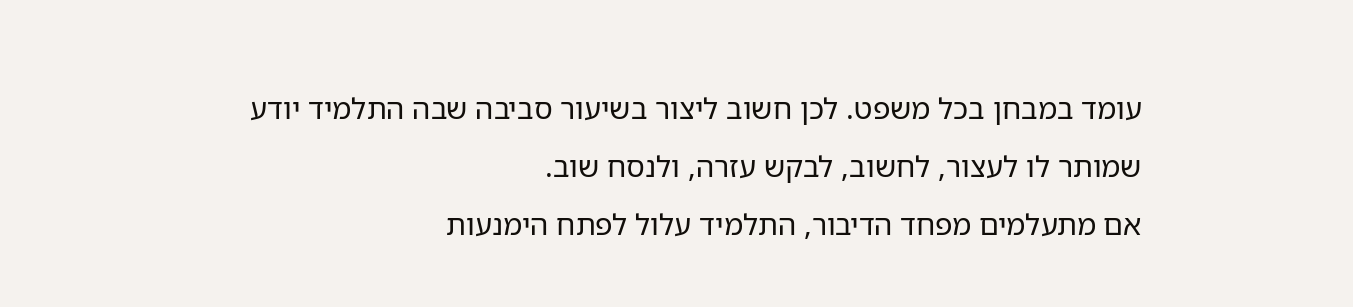עומד במבחן בכל משפט. לכן חשוב ליצור בשיעור סביבה שבה התלמיד יודע שמותר לו לעצור, לחשוב, לבקש עזרה, ולנסח שוב.
אם מתעלמים מפחד הדיבור, התלמיד עלול לפתח הימנעות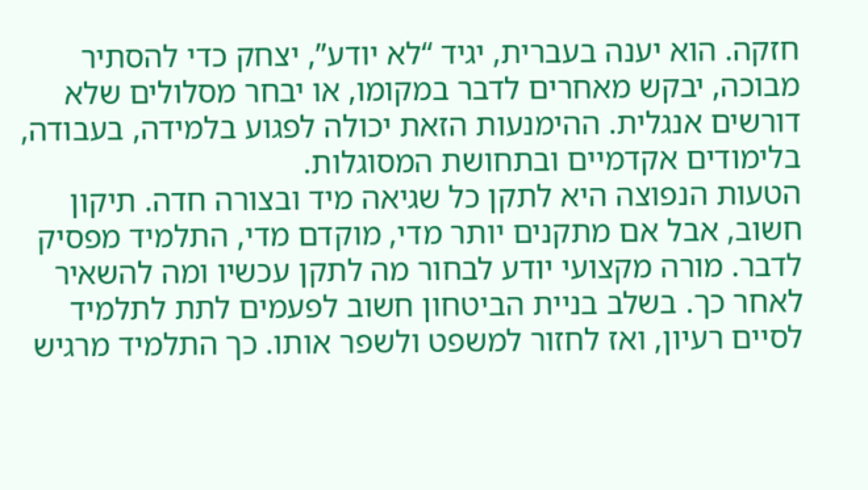חזקה. הוא יענה בעברית, יגיד “לא יודע”, יצחק כדי להסתיר מבוכה, יבקש מאחרים לדבר במקומו, או יבחר מסלולים שלא דורשים אנגלית. ההימנעות הזאת יכולה לפגוע בלמידה, בעבודה, בלימודים אקדמיים ובתחושת המסוגלות.
הטעות הנפוצה היא לתקן כל שגיאה מיד ובצורה חדה. תיקון חשוב, אבל אם מתקנים יותר מדי, מוקדם מדי, התלמיד מפסיק לדבר. מורה מקצועי יודע לבחור מה לתקן עכשיו ומה להשאיר לאחר כך. בשלב בניית הביטחון חשוב לפעמים לתת לתלמיד לסיים רעיון, ואז לחזור למשפט ולשפר אותו. כך התלמיד מרגיש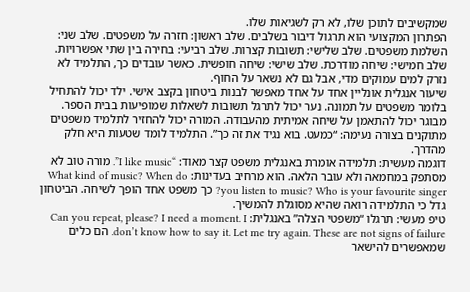שמקשיבים לתוכן שלו, לא רק לשגיאות שלו.
הפתרון המקצועי הוא תרגול דיבור בשלבים. שלב ראשון: חזרה על משפטים. שלב שני: השלמת משפטים. שלב שלישי: תשובות קצרות. שלב רביעי: בחירה בין שתי אפשרויות. שלב חמישי: שיחה מודרכת. שלב שישי: שיחה חופשית. כאשר עובדים כך, התלמיד לא נזרק למים עמוקים מדי, אבל גם לא נשאר על החוף.
שיעור אנגלית אונליין אחד על אחד מאפשר לבנות ביטחון בקצב אישי. ילד יכול להתחיל בלומר משפטים על תמונה. נער יכול לתרגל תשובות לשאלות שמופיעות בבית הספר. מבוגר יכול להתאמן על שיחה אמיתית מהעבודה. המורה יכול להחזיר לתלמיד משפטים מתוקנים בצורה נעימה: “כמעט. בוא נגיד את זה כך”. התלמיד לומד שטעות היא חלק מהדרך.
דוגמה מעשית: תלמידה אומרת באנגלית משפט קצר מאוד: “I like music”. מורה טוב לא מסתפק במחמאה ולא עובר הלאה. הוא מרחיב בעדינות: What kind of music? When do you listen to music? Who is your favourite singer? כך משפט אחד הופך לשיחה. הביטחון גדל כי התלמידה רואה שהיא מסוגלת להמשיך.
טיפ מעשי: תרגלו “משפטי הצלה” באנגלית: Can you repeat, please? I need a moment. I don’t know how to say it. Let me try again. These are not signs of failure. הם כלים שמאפשרים להישאר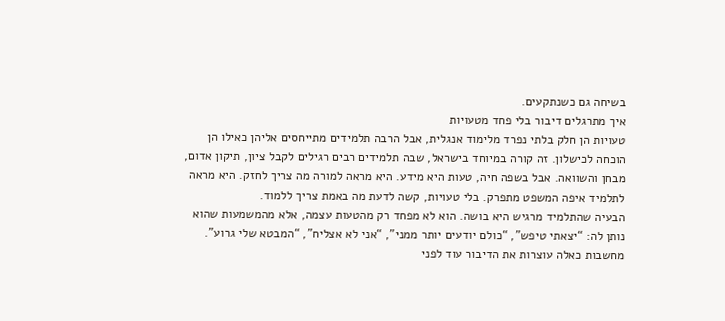בשיחה גם כשנתקעים.
איך מתרגלים דיבור בלי פחד מטעויות
טעויות הן חלק בלתי נפרד מלימוד אנגלית, אבל הרבה תלמידים מתייחסים אליהן כאילו הן הוכחה לכישלון. זה קורה במיוחד בישראל, שבה תלמידים רבים רגילים לקבל ציון, תיקון אדום, מבחן והשוואה. אבל בשפה חיה, טעות היא מידע. היא מראה למורה מה צריך לחזק. היא מראה לתלמיד איפה המשפט מתפרק. בלי טעויות, קשה לדעת מה באמת צריך ללמוד.
הבעיה שהתלמיד מרגיש היא בושה. הוא לא מפחד רק מהטעות עצמה, אלא מהמשמעות שהוא נותן לה: “יצאתי טיפש”, “כולם יודעים יותר ממני”, “אני לא אצליח”, “המבטא שלי גרוע”. מחשבות כאלה עוצרות את הדיבור עוד לפני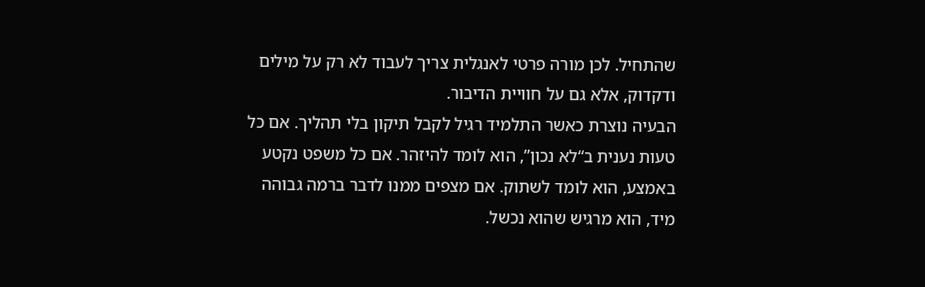שהתחיל. לכן מורה פרטי לאנגלית צריך לעבוד לא רק על מילים ודקדוק, אלא גם על חוויית הדיבור.
הבעיה נוצרת כאשר התלמיד רגיל לקבל תיקון בלי תהליך. אם כל טעות נענית ב“לא נכון”, הוא לומד להיזהר. אם כל משפט נקטע באמצע, הוא לומד לשתוק. אם מצפים ממנו לדבר ברמה גבוהה מיד, הוא מרגיש שהוא נכשל.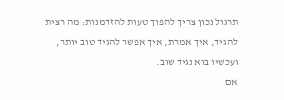תרגול נכון צריך להפוך טעות להזדמנות: מה רצית להגיד, איך אמרת, איך אפשר להגיד טוב יותר, ועכשיו בוא נגיד שוב.
אם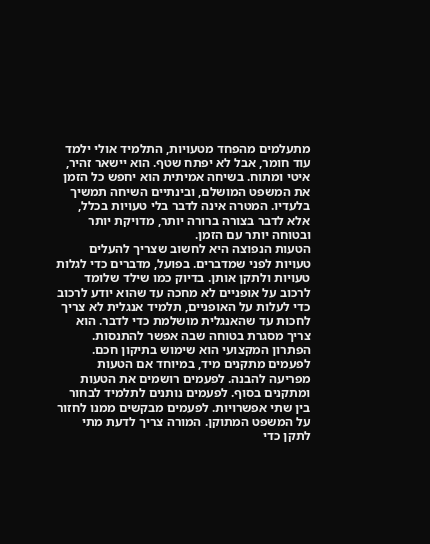מתעלמים מהפחד מטעויות, התלמיד אולי ילמד עוד חומר, אבל לא יפתח שטף. הוא יישאר זהיר, איטי ומתוח. בשיחה אמיתית הוא יחפש כל הזמן את המשפט המושלם, ובינתיים השיחה תמשיך בלעדיו. המטרה אינה לדבר בלי טעויות בכלל, אלא לדבר בצורה ברורה יותר, מדויקת יותר ובטוחה יותר עם הזמן.
הטעות הנפוצה היא לחשוב שצריך להעלים טעויות לפני שמדברים. בפועל, מדברים כדי לגלות טעויות ולתקן אותן. בדיוק כמו שילד שלומד לרכוב על אופניים לא מחכה עד שהוא יודע לרכוב כדי לעלות על האופניים, תלמיד אנגלית לא צריך לחכות עד שהאנגלית מושלמת כדי לדבר. הוא צריך מסגרת בטוחה שבה אפשר להתנסות.
הפתרון המקצועי הוא שימוש בתיקון חכם. לפעמים מתקנים מיד, במיוחד אם הטעות מפריעה להבנה. לפעמים רושמים את הטעות ומתקנים בסוף. לפעמים נותנים לתלמיד לבחור בין שתי אפשרויות. לפעמים מבקשים ממנו לחזור על המשפט המתוקן. המורה צריך לדעת מתי לתקן כדי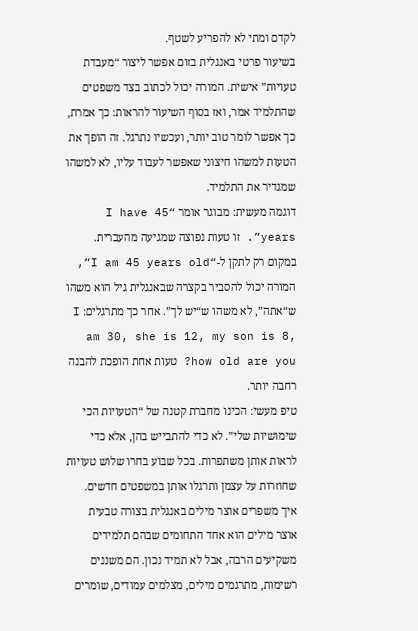לקדם ומתי לא להפריע לשטף.
בשיעור פרטי באנגלית בזום אפשר ליצור “מעבדת טעויות” אישית. המורה יכול לכתוב בצד משפטים שהתלמיד אמר, ואז בסוף השיעור להראות: כך אמרת, כך אפשר לומר טוב יותר, ועכשיו נתרגל. זה הופך את הטעות למשהו חיצוני שאפשר לעבוד עליו, לא למשהו שמגדיר את התלמיד.
דוגמה מעשית: מבוגר אומר “I have 45 years”. זו טעות נפוצה שמגיעה מהעברית. במקום רק לתקן ל-“I am 45 years old”, המורה יכול להסביר בקצרה שבאנגלית גיל הוא משהו ש“אתה”, לא משהו ש“יש לך”. אחר כך מתרגלים: I am 30, she is 12, my son is 8, how old are you? טעות אחת הופכת להבנה רחבה יותר.
טיפ מעשי: הכינו מחברת קטנה של “הטעויות הכי שימושיות שלי”. לא כדי להתבייש בהן, אלא כדי לראות אותן משתפרות. בכל שבוע בחרו שלוש טעויות שחוזרות על עצמן ותרגלו אותן במשפטים חדשים.
איך משפרים אוצר מילים באנגלית בצורה טבעית
אוצר מילים הוא אחד התחומים שבהם תלמידים משקיעים הרבה, אבל לא תמיד נכון. הם משננים רשימות, מתרגמים מילים, מצלמים עמודים, שומרים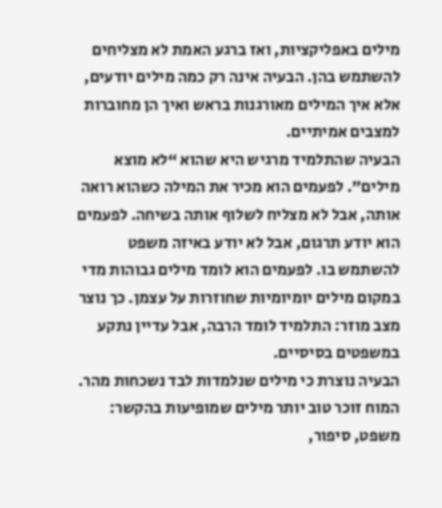מילים באפליקציות, ואז ברגע האמת לא מצליחים להשתמש בהן. הבעיה אינה רק כמה מילים יודעים, אלא איך המילים מאורגנות בראש ואיך הן מחוברות למצבים אמיתיים.
הבעיה שהתלמיד מרגיש היא שהוא “לא מוצא מילים”. לפעמים הוא מכיר את המילה כשהוא רואה אותה, אבל לא מצליח לשלוף אותה בשיחה. לפעמים הוא יודע תרגום, אבל לא יודע באיזה משפט להשתמש בו. לפעמים הוא לומד מילים גבוהות מדי במקום מילים יומיומיות שחוזרות על עצמן. כך נוצר מצב מוזר: התלמיד לומד הרבה, אבל עדיין נתקע במשפטים בסיסיים.
הבעיה נוצרת כי מילים שנלמדות לבד נשכחות מהר. המוח זוכר טוב יותר מילים שמופיעות בהקשר: משפט, סיפור,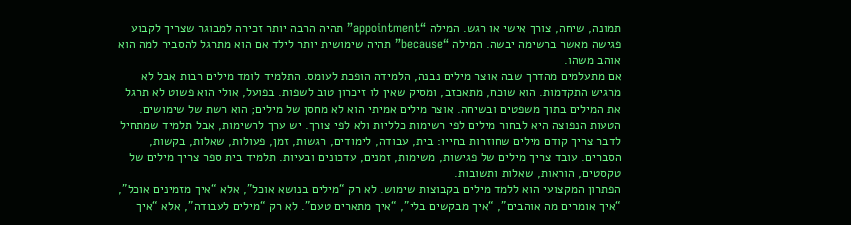תמונה, שיחה, צורך אישי או רגש. המילה “appointment” תהיה הרבה יותר זכירה למבוגר שצריך לקבוע פגישה מאשר ברשימה יבשה. המילה “because” תהיה שימושית יותר לילד אם הוא מתרגל להסביר למה הוא אוהב משהו.
אם מתעלמים מהדרך שבה אוצר מילים נבנה, הלמידה הופכת לעומס. התלמיד לומד מילים רבות אבל לא מרגיש התקדמות. הוא שוכח, מתאכזב, ומסיק שאין לו זיכרון טוב לשפות. בפועל, אולי הוא פשוט לא תרגל את המילים בתוך משפטים ובשיחה. אוצר מילים אמיתי הוא לא מחסן של מילים; הוא רשת של שימושים.
הטעות הנפוצה היא לבחור מילים לפי רשימות כלליות ולא לפי צורך. יש ערך לרשימות, אבל תלמיד שמתחיל לדבר צריך קודם מילים שחוזרות בחייו: בית, עבודה, לימודים, רגשות, זמן, פעולות, שאלות, בקשות, הסברים. עובד צריך מילים של פגישות, משימות, זמנים, עדכונים ובעיות. תלמיד בית ספר צריך מילים של טקסטים, הוראות, שאלות ותשובות.
הפתרון המקצועי הוא ללמד מילים בקבוצות שימוש. לא רק “מילים בנושא אוכל”, אלא “איך מזמינים אוכל”, “איך אומרים מה אוהבים”, “איך מבקשים בלי”, “איך מתארים טעם”. לא רק “מילים לעבודה”, אלא “איך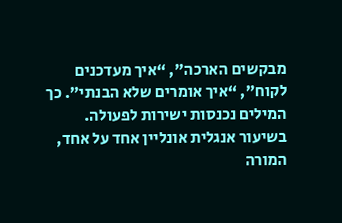מבקשים הארכה”, “איך מעדכנים לקוח”, “איך אומרים שלא הבנתי”. כך המילים נכנסות ישירות לפעולה.
בשיעור אנגלית אונליין אחד על אחד, המורה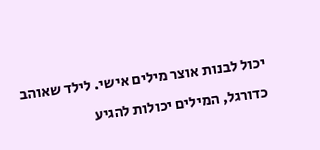יכול לבנות אוצר מילים אישי. לילד שאוהב כדורגל, המילים יכולות להגיע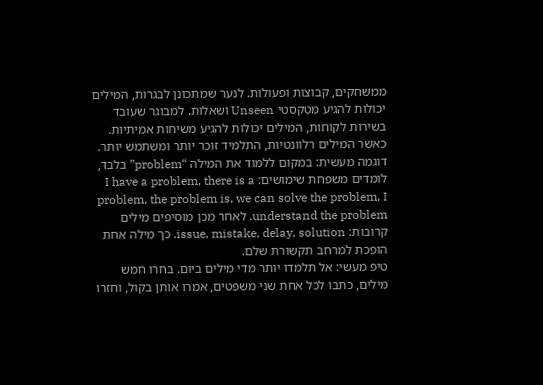ממשחקים, קבוצות ופעולות. לנער שמתכונן לבגרות, המילים יכולות להגיע מטקסטי Unseen ושאלות. למבוגר שעובד בשירות לקוחות, המילים יכולות להגיע משיחות אמיתיות. כאשר המילים רלוונטיות, התלמיד זוכר יותר ומשתמש יותר.
דוגמה מעשית: במקום ללמוד את המילה “problem” בלבד, לומדים משפחת שימושים: I have a problem, there is a problem, the problem is, we can solve the problem, I understand the problem. לאחר מכן מוסיפים מילים קרובות: issue, mistake, delay, solution. כך מילה אחת הופכת למרחב תקשורת שלם.
טיפ מעשי: אל תלמדו יותר מדי מילים ביום. בחרו חמש מילים, כתבו לכל אחת שני משפטים, אמרו אותן בקול, וחזרו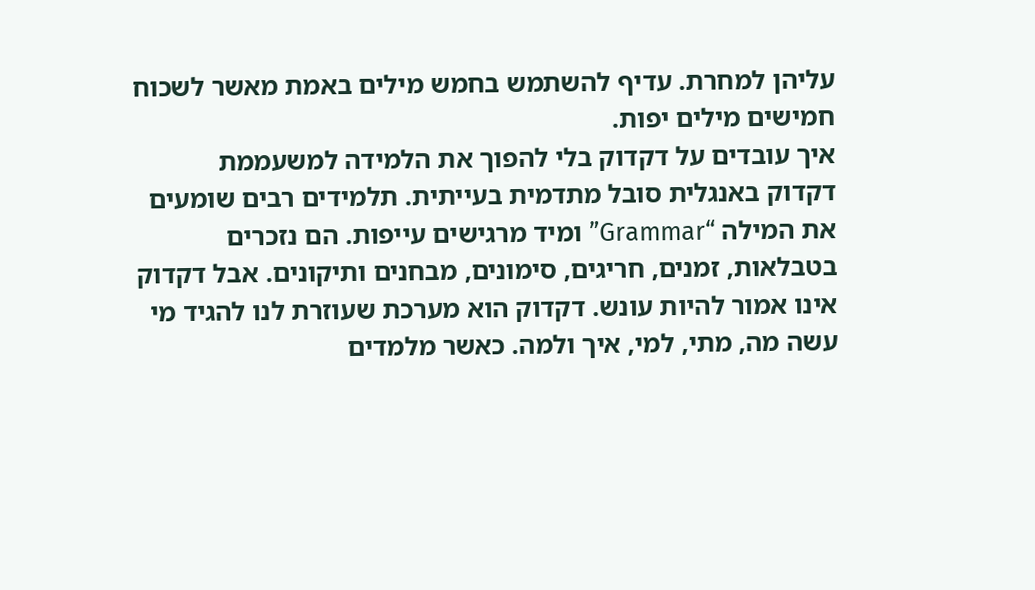עליהן למחרת. עדיף להשתמש בחמש מילים באמת מאשר לשכוח חמישים מילים יפות.
איך עובדים על דקדוק בלי להפוך את הלמידה למשעממת
דקדוק באנגלית סובל מתדמית בעייתית. תלמידים רבים שומעים את המילה “Grammar” ומיד מרגישים עייפות. הם נזכרים בטבלאות, זמנים, חריגים, סימונים, מבחנים ותיקונים. אבל דקדוק אינו אמור להיות עונש. דקדוק הוא מערכת שעוזרת לנו להגיד מי עשה מה, מתי, למי, איך ולמה. כאשר מלמדים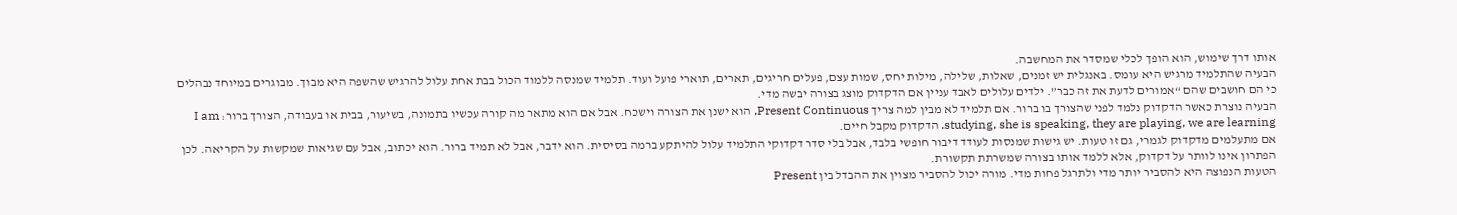אותו דרך שימוש, הוא הופך לכלי שמסדר את המחשבה.
הבעיה שהתלמיד מרגיש היא עומס. באנגלית יש זמנים, שאלות, שלילה, מילות יחס, שמות עצם, פעלים חריגים, תארים, תוארי פועל ועוד. תלמיד שמנסה ללמוד הכול בבת אחת עלול להרגיש שהשפה היא מבוך. מבוגרים במיוחד נבהלים כי הם חושבים שהם “אמורים לדעת את זה כבר”. ילדים עלולים לאבד עניין אם הדקדוק מוצג בצורה יבשה מדי.
הבעיה נוצרת כאשר הדקדוק נלמד לפני שהצורך בו ברור. אם תלמיד לא מבין למה צריך Present Continuous, הוא ישנן את הצורה וישכח. אבל אם הוא מתאר מה קורה עכשיו בתמונה, בשיעור, בבית או בעבודה, הצורך ברור: I am studying, she is speaking, they are playing, we are learning. הדקדוק מקבל חיים.
אם מתעלמים מדקדוק לגמרי, גם זו טעות. יש גישות שמנסות לעודד דיבור חופשי בלבד, אבל בלי סדר דקדוקי התלמיד עלול להיתקע ברמה בסיסית. הוא ידבר, אבל לא תמיד ברור. הוא יכתוב, אבל עם שגיאות שמקשות על הקריאה. לכן הפתרון אינו לוותר על דקדוק, אלא ללמד אותו בצורה שמשרתת תקשורת.
הטעות הנפוצה היא להסביר יותר מדי ולתרגל פחות מדי. מורה יכול להסביר מצוין את ההבדל בין Present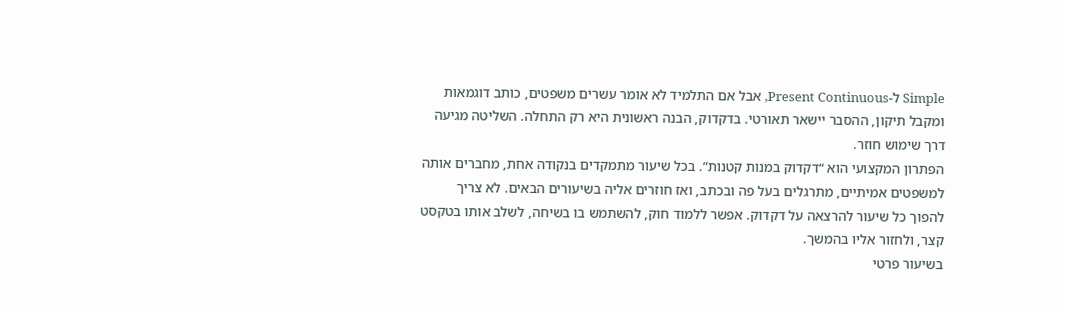Simple ל-Present Continuous, אבל אם התלמיד לא אומר עשרים משפטים, כותב דוגמאות ומקבל תיקון, ההסבר יישאר תאורטי. בדקדוק, הבנה ראשונית היא רק התחלה. השליטה מגיעה דרך שימוש חוזר.
הפתרון המקצועי הוא “דקדוק במנות קטנות”. בכל שיעור מתמקדים בנקודה אחת, מחברים אותה למשפטים אמיתיים, מתרגלים בעל פה ובכתב, ואז חוזרים אליה בשיעורים הבאים. לא צריך להפוך כל שיעור להרצאה על דקדוק. אפשר ללמוד חוק, להשתמש בו בשיחה, לשלב אותו בטקסט קצר, ולחזור אליו בהמשך.
בשיעור פרטי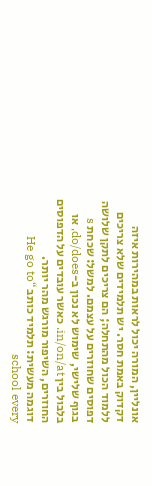אונליין, המורה יכול לראות במהירות איזה דקדוק באמת חסר. יש תלמידים שלא צריכים ללמוד הכול מהתחלה; הם צריכים לתקן שלושה דפוסים שחוזרים על עצמם. למשל: שכחת s בגוף שלישי, שימוש לא נכון ב-do/does, או בלבול בין in/on/at. כאשר עובדים על הדפוסים החוזרים, השיפור מורגש מהר יותר.
דוגמה מעשית: תלמיד כותב “He go to school every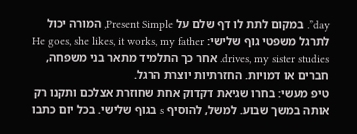day”. במקום לתת לו דף שלם על Present Simple, המורה יכול לתרגל משפטי גוף שלישי: He goes, she likes, it works, my father drives, my sister studies. אחר כך התלמיד מתאר בני משפחה, חברים או דמויות. החזרתיות יוצרת הרגל.
טיפ מעשי: בחרו שגיאת דקדוק אחת שחוזרת אצלכם ותקנו רק אותה במשך שבוע. למשל, להוסיף s בגוף שלישי. בכל יום כתבו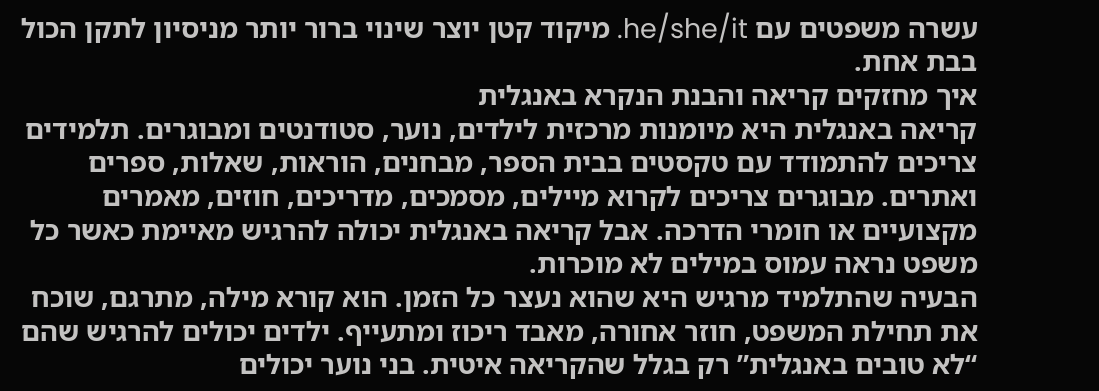עשרה משפטים עם he/she/it. מיקוד קטן יוצר שינוי ברור יותר מניסיון לתקן הכול בבת אחת.
איך מחזקים קריאה והבנת הנקרא באנגלית
קריאה באנגלית היא מיומנות מרכזית לילדים, נוער, סטודנטים ומבוגרים. תלמידים צריכים להתמודד עם טקסטים בבית הספר, מבחנים, הוראות, שאלות, ספרים ואתרים. מבוגרים צריכים לקרוא מיילים, מסמכים, מדריכים, חוזים, מאמרים מקצועיים או חומרי הדרכה. אבל קריאה באנגלית יכולה להרגיש מאיימת כאשר כל משפט נראה עמוס במילים לא מוכרות.
הבעיה שהתלמיד מרגיש היא שהוא נעצר כל הזמן. הוא קורא מילה, מתרגם, שוכח את תחילת המשפט, חוזר אחורה, מאבד ריכוז ומתעייף. ילדים יכולים להרגיש שהם “לא טובים באנגלית” רק בגלל שהקריאה איטית. בני נוער יכולים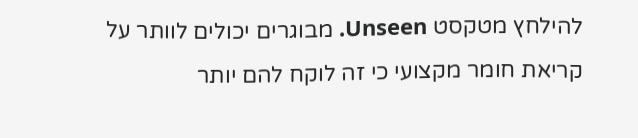להילחץ מטקסט Unseen. מבוגרים יכולים לוותר על קריאת חומר מקצועי כי זה לוקח להם יותר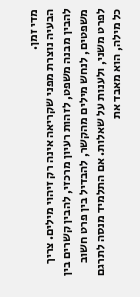מדי זמן.
הבעיה נוצרת מפני שקריאה אינה רק זיהוי מילים. צריך להבין מבנה משפט, לזהות רעיון מרכזי, להבין קשרים בין משפטים, לנחש מילים מהקשר, להבדיל בין פרט חשוב לפרט משני, ולענות על שאלות. אם התלמיד מנסה לתרגם כל מילה, הוא מאבד את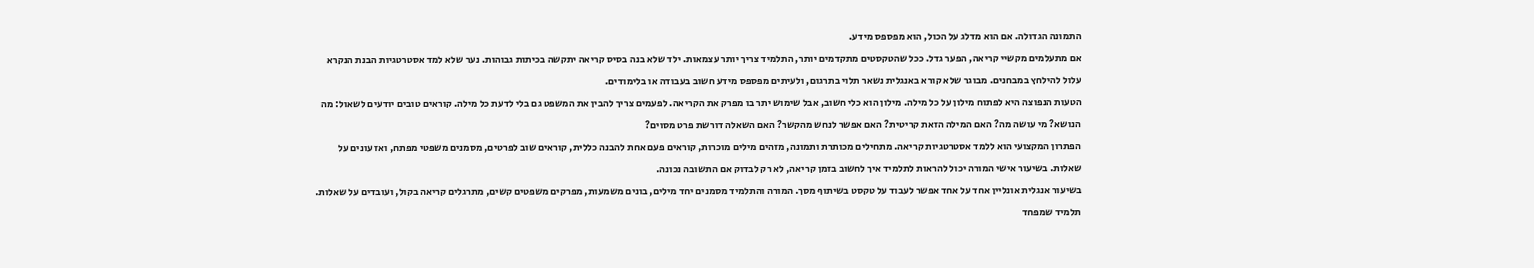התמונה הגדולה. אם הוא מדלג על הכול, הוא מפספס מידע.
אם מתעלמים מקשיי קריאה, הפער גדל. ככל שהטקסטים מתקדמים יותר, התלמיד צריך יותר עצמאות. ילד שלא בנה בסיס קריאה יתקשה בכיתות גבוהות. נער שלא למד אסטרטגיות הבנת הנקרא עלול להילחץ במבחנים. מבוגר שלא קורא באנגלית נשאר תלוי בתרגום, ולעיתים מפספס מידע חשוב בעבודה או בלימודים.
הטעות הנפוצה היא לפתוח מילון על כל מילה. מילון הוא כלי חשוב, אבל שימוש יתר בו מפרק את הקריאה. לפעמים צריך להבין את המשפט גם בלי לדעת כל מילה. קוראים טובים יודעים לשאול: מה הנושא? מי עושה מה? האם המילה הזאת קריטית? האם אפשר לנחש מהקשר? האם השאלה דורשת פרט מסוים?
הפתרון המקצועי הוא ללמד אסטרטגיות קריאה. מתחילים מכותרת ותמונה, מזהים מילים מוכרות, קוראים פעם אחת להבנה כללית, קוראים שוב לפרטים, מסמנים משפטי מפתח, ואז עונים על שאלות. בשיעור אישי המורה יכול להראות לתלמיד איך לחשוב בזמן קריאה, לא רק לבדוק אם התשובה נכונה.
בשיעור אנגלית אונליין אחד על אחד אפשר לעבוד על טקסט בשיתוף מסך. המורה והתלמיד מסמנים יחד מילים, בונים משמעות, מפרקים משפטים קשים, מתרגלים קריאה בקול, ועובדים על שאלות. תלמיד שמפחד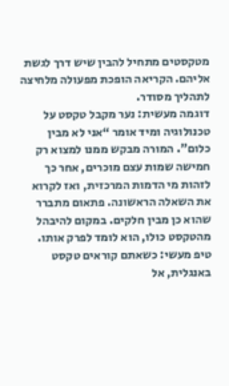מטקסטים מתחיל להבין שיש דרך לגשת אליהם. הקריאה הופכת מפעולה מלחיצה לתהליך מסודר.
דוגמה מעשית: נער מקבל טקסט על טכנולוגיה ומיד אומר “אני לא מבין כלום”. המורה מבקש ממנו למצוא רק חמישה שמות עצם מוכרים, אחר כך לזהות מי הדמות המרכזית, ואז לקרוא את השאלה הראשונה. פתאום מתברר שהוא כן מבין חלקים. במקום להיבהל מהטקסט כולו, הוא לומד לפרק אותו.
טיפ מעשי: כשאתם קוראים טקסט באנגלית, אל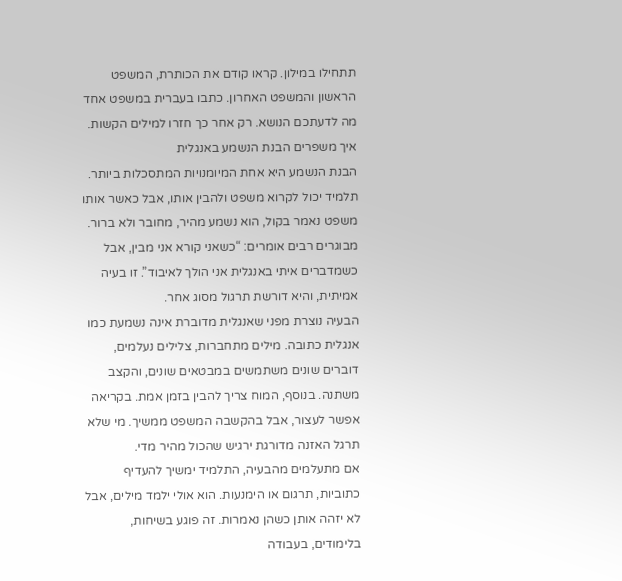תתחילו במילון. קראו קודם את הכותרת, המשפט הראשון והמשפט האחרון. כתבו בעברית במשפט אחד מה לדעתכם הנושא. רק אחר כך חזרו למילים הקשות.
איך משפרים הבנת הנשמע באנגלית
הבנת הנשמע היא אחת המיומנויות המתסכלות ביותר. תלמיד יכול לקרוא משפט ולהבין אותו, אבל כאשר אותו משפט נאמר בקול, הוא נשמע מהיר, מחובר ולא ברור. מבוגרים רבים אומרים: “כשאני קורא אני מבין, אבל כשמדברים איתי באנגלית אני הולך לאיבוד”. זו בעיה אמיתית, והיא דורשת תרגול מסוג אחר.
הבעיה נוצרת מפני שאנגלית מדוברת אינה נשמעת כמו אנגלית כתובה. מילים מתחברות, צלילים נעלמים, דוברים שונים משתמשים במבטאים שונים, והקצב משתנה. בנוסף, המוח צריך להבין בזמן אמת. בקריאה אפשר לעצור, אבל בהקשבה המשפט ממשיך. מי שלא תרגל האזנה מדורגת ירגיש שהכול מהיר מדי.
אם מתעלמים מהבעיה, התלמיד ימשיך להעדיף כתוביות, תרגום או הימנעות. הוא אולי ילמד מילים, אבל לא יזהה אותן כשהן נאמרות. זה פוגע בשיחות, בלימודים, בעבודה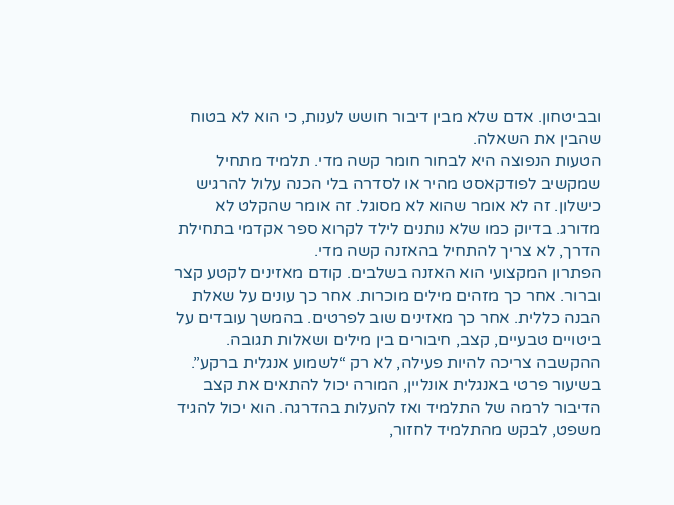ובביטחון. אדם שלא מבין דיבור חושש לענות, כי הוא לא בטוח שהבין את השאלה.
הטעות הנפוצה היא לבחור חומר קשה מדי. תלמיד מתחיל שמקשיב לפודקאסט מהיר או לסדרה בלי הכנה עלול להרגיש כישלון. זה לא אומר שהוא לא מסוגל. זה אומר שהקלט לא מדורג. בדיוק כמו שלא נותנים לילד לקרוא ספר אקדמי בתחילת הדרך, לא צריך להתחיל בהאזנה קשה מדי.
הפתרון המקצועי הוא האזנה בשלבים. קודם מאזינים לקטע קצר וברור. אחר כך מזהים מילים מוכרות. אחר כך עונים על שאלת הבנה כללית. אחר כך מאזינים שוב לפרטים. בהמשך עובדים על ביטויים טבעיים, קצב, חיבורים בין מילים ושאלות תגובה. ההקשבה צריכה להיות פעילה, לא רק “לשמוע אנגלית ברקע”.
בשיעור פרטי באנגלית אונליין, המורה יכול להתאים את קצב הדיבור לרמה של התלמיד ואז להעלות בהדרגה. הוא יכול להגיד משפט, לבקש מהתלמיד לחזור,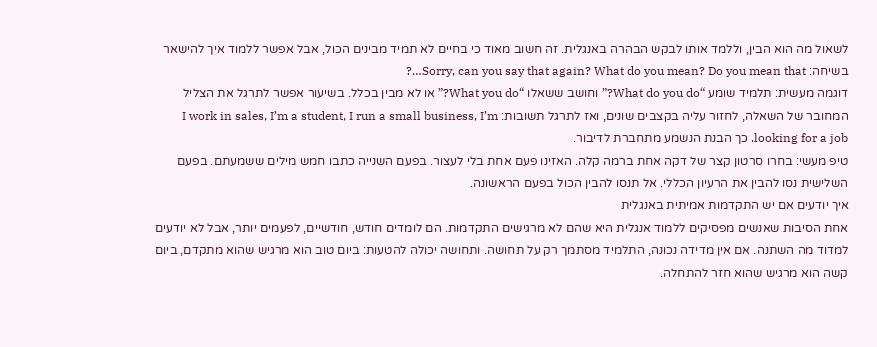לשאול מה הוא הבין, וללמד אותו לבקש הבהרה באנגלית. זה חשוב מאוד כי בחיים לא תמיד מבינים הכול, אבל אפשר ללמוד איך להישאר בשיחה: Sorry, can you say that again? What do you mean? Do you mean that…?
דוגמה מעשית: תלמיד שומע “What do you do?” וחושב ששאלו “What you do?” או לא מבין בכלל. בשיעור אפשר לתרגל את הצליל המחובר של השאלה, לחזור עליה בקצבים שונים, ואז לתרגל תשובות: I work in sales, I’m a student, I run a small business, I’m looking for a job. כך הבנת הנשמע מתחברת לדיבור.
טיפ מעשי: בחרו סרטון קצר של דקה אחת ברמה קלה. האזינו פעם אחת בלי לעצור. בפעם השנייה כתבו חמש מילים ששמעתם. בפעם השלישית נסו להבין את הרעיון הכללי. אל תנסו להבין הכול בפעם הראשונה.
איך יודעים אם יש התקדמות אמיתית באנגלית
אחת הסיבות שאנשים מפסיקים ללמוד אנגלית היא שהם לא מרגישים התקדמות. הם לומדים חודש, חודשיים, לפעמים יותר, אבל לא יודעים למדוד מה השתנה. אם אין מדידה נכונה, התלמיד מסתמך רק על תחושה. ותחושה יכולה להטעות: ביום טוב הוא מרגיש שהוא מתקדם, ביום קשה הוא מרגיש שהוא חזר להתחלה.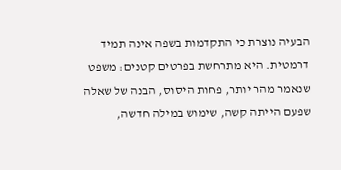הבעיה נוצרת כי התקדמות בשפה אינה תמיד דרמטית. היא מתרחשת בפרטים קטנים: משפט שנאמר מהר יותר, פחות היסוס, הבנה של שאלה שפעם הייתה קשה, שימוש במילה חדשה,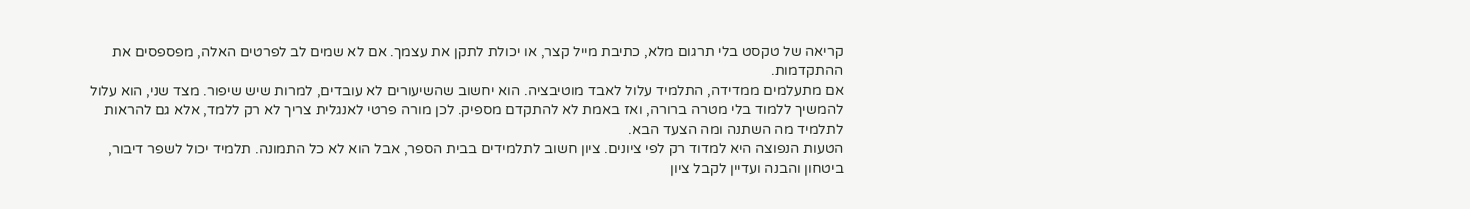קריאה של טקסט בלי תרגום מלא, כתיבת מייל קצר, או יכולת לתקן את עצמך. אם לא שמים לב לפרטים האלה, מפספסים את ההתקדמות.
אם מתעלמים ממדידה, התלמיד עלול לאבד מוטיבציה. הוא יחשוב שהשיעורים לא עובדים, למרות שיש שיפור. מצד שני, הוא עלול להמשיך ללמוד בלי מטרה ברורה, ואז באמת לא להתקדם מספיק. לכן מורה פרטי לאנגלית צריך לא רק ללמד, אלא גם להראות לתלמיד מה השתנה ומה הצעד הבא.
הטעות הנפוצה היא למדוד רק לפי ציונים. ציון חשוב לתלמידים בבית הספר, אבל הוא לא כל התמונה. תלמיד יכול לשפר דיבור, ביטחון והבנה ועדיין לקבל ציון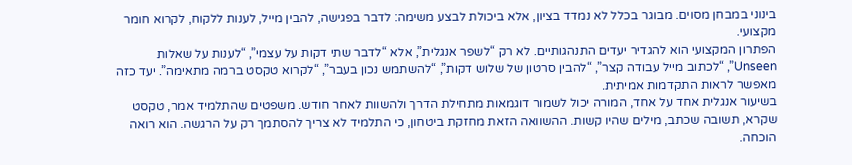בינוני במבחן מסוים. מבוגר בכלל לא נמדד בציון, אלא ביכולת לבצע משימה: לדבר בפגישה, להבין מייל, לענות ללקוח, לקרוא חומר מקצועי.
הפתרון המקצועי הוא להגדיר יעדים התנהגותיים. לא רק “לשפר אנגלית”, אלא “לדבר שתי דקות על עצמי”, “לענות על שאלות Unseen”, “לכתוב מייל עבודה קצר”, “להבין סרטון של שלוש דקות”, “להשתמש נכון בעבר”, “לקרוא טקסט ברמה מתאימה”. יעד כזה מאפשר לראות התקדמות אמיתית.
בשיעור אנגלית אחד על אחד, המורה יכול לשמור דוגמאות מתחילת הדרך ולהשוות לאחר חודש. משפטים שהתלמיד אמר, טקסט שקרא, תשובה שכתב, מילים שהיו קשות. ההשוואה הזאת מחזקת ביטחון, כי התלמיד לא צריך להסתמך רק על הרגשה. הוא רואה הוכחה.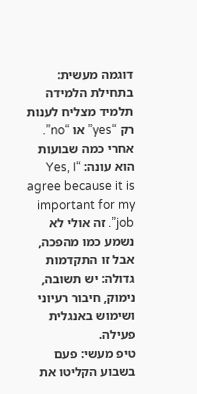דוגמה מעשית: בתחילת הלמידה תלמיד מצליח לענות רק “yes” או “no”. אחרי כמה שבועות הוא עונה: “Yes, I agree because it is important for my job”. זה אולי לא נשמע כמו מהפכה, אבל זו התקדמות גדולה: יש תשובה, נימוק, חיבור רעיוני ושימוש באנגלית פעילה.
טיפ מעשי: פעם בשבוע הקליטו את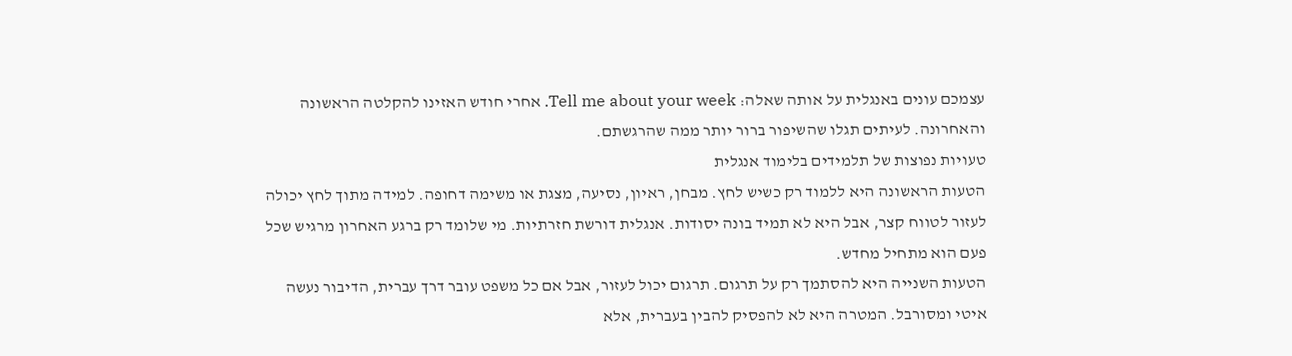עצמכם עונים באנגלית על אותה שאלה: Tell me about your week. אחרי חודש האזינו להקלטה הראשונה והאחרונה. לעיתים תגלו שהשיפור ברור יותר ממה שהרגשתם.
טעויות נפוצות של תלמידים בלימוד אנגלית
הטעות הראשונה היא ללמוד רק כשיש לחץ. מבחן, ראיון, נסיעה, מצגת או משימה דחופה. למידה מתוך לחץ יכולה לעזור לטווח קצר, אבל היא לא תמיד בונה יסודות. אנגלית דורשת חזרתיות. מי שלומד רק ברגע האחרון מרגיש שכל פעם הוא מתחיל מחדש.
הטעות השנייה היא להסתמך רק על תרגום. תרגום יכול לעזור, אבל אם כל משפט עובר דרך עברית, הדיבור נעשה איטי ומסורבל. המטרה היא לא להפסיק להבין בעברית, אלא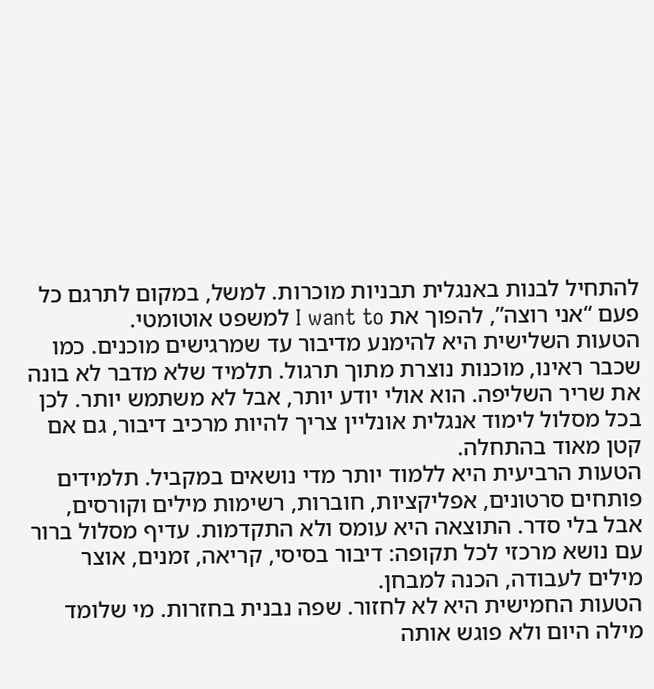להתחיל לבנות באנגלית תבניות מוכרות. למשל, במקום לתרגם כל פעם “אני רוצה”, להפוך את I want to למשפט אוטומטי.
הטעות השלישית היא להימנע מדיבור עד שמרגישים מוכנים. כמו שכבר ראינו, מוכנות נוצרת מתוך תרגול. תלמיד שלא מדבר לא בונה את שריר השליפה. הוא אולי יודע יותר, אבל לא משתמש יותר. לכן בכל מסלול לימוד אנגלית אונליין צריך להיות מרכיב דיבור, גם אם קטן מאוד בהתחלה.
הטעות הרביעית היא ללמוד יותר מדי נושאים במקביל. תלמידים פותחים סרטונים, אפליקציות, חוברות, רשימות מילים וקורסים, אבל בלי סדר. התוצאה היא עומס ולא התקדמות. עדיף מסלול ברור עם נושא מרכזי לכל תקופה: דיבור בסיסי, קריאה, זמנים, אוצר מילים לעבודה, הכנה למבחן.
הטעות החמישית היא לא לחזור. שפה נבנית בחזרות. מי שלומד מילה היום ולא פוגש אותה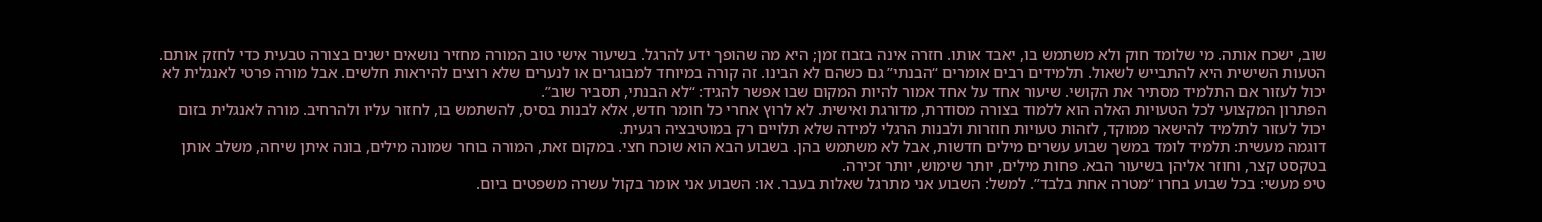שוב, ישכח אותה. מי שלומד חוק ולא משתמש בו, יאבד אותו. חזרה אינה בזבוז זמן; היא מה שהופך ידע להרגל. בשיעור אישי טוב המורה מחזיר נושאים ישנים בצורה טבעית כדי לחזק אותם.
הטעות השישית היא להתבייש לשאול. תלמידים רבים אומרים “הבנתי” גם כשהם לא הבינו. זה קורה במיוחד למבוגרים או לנערים שלא רוצים להיראות חלשים. אבל מורה פרטי לאנגלית לא יכול לעזור אם התלמיד מסתיר את הקושי. שיעור אחד על אחד אמור להיות המקום שבו אפשר להגיד: “לא הבנתי, תסביר שוב”.
הפתרון המקצועי לכל הטעויות האלה הוא ללמוד בצורה מסודרת, מדורגת ואישית. לא לרוץ אחרי כל חומר חדש, אלא לבנות בסיס, להשתמש בו, לחזור עליו ולהרחיב. מורה לאנגלית בזום יכול לעזור לתלמיד להישאר ממוקד, לזהות טעויות חוזרות ולבנות הרגלי למידה שלא תלויים רק במוטיבציה רגעית.
דוגמה מעשית: תלמיד לומד במשך שבוע עשרים מילים חדשות, אבל לא משתמש בהן. בשבוע הבא הוא שוכח חצי. במקום זאת, המורה בוחר שמונה מילים, בונה איתן שיחה, משלב אותן בטקסט קצר, וחוזר אליהן בשיעור הבא. פחות מילים, יותר שימוש, יותר זכירה.
טיפ מעשי: בכל שבוע בחרו “מטרה אחת בלבד”. למשל: השבוע אני מתרגל שאלות בעבר. או: השבוע אני אומר בקול עשרה משפטים ביום.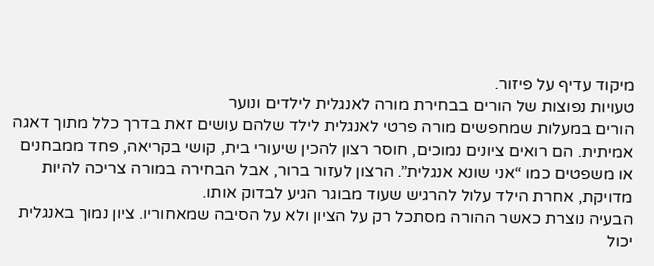מיקוד עדיף על פיזור.
טעויות נפוצות של הורים בבחירת מורה לאנגלית לילדים ונוער
הורים במעלות שמחפשים מורה פרטי לאנגלית לילד שלהם עושים זאת בדרך כלל מתוך דאגה אמיתית. הם רואים ציונים נמוכים, חוסר רצון להכין שיעורי בית, קושי בקריאה, פחד ממבחנים או משפטים כמו “אני שונא אנגלית”. הרצון לעזור ברור, אבל הבחירה במורה צריכה להיות מדויקת, אחרת הילד עלול להרגיש שעוד מבוגר הגיע לבדוק אותו.
הבעיה נוצרת כאשר ההורה מסתכל רק על הציון ולא על הסיבה שמאחוריו. ציון נמוך באנגלית יכול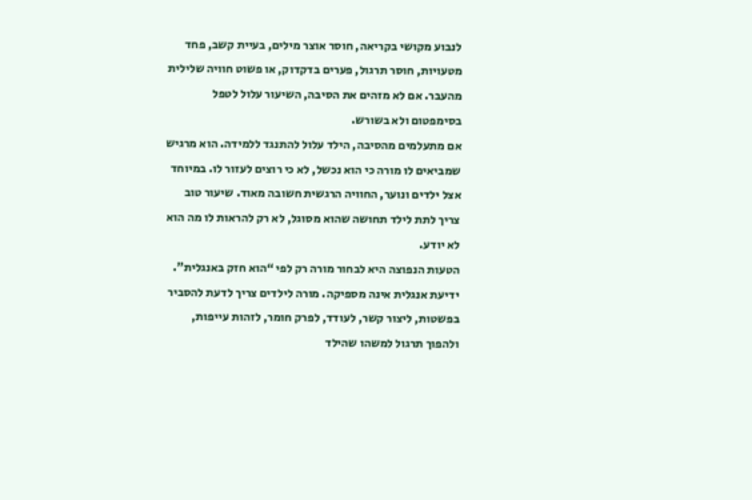לנבוע מקושי בקריאה, חוסר אוצר מילים, בעיית קשב, פחד מטעויות, חוסר תרגול, פערים בדקדוק, או פשוט חוויה שלילית מהעבר. אם לא מזהים את הסיבה, השיעור עלול לטפל בסימפטום ולא בשורש.
אם מתעלמים מהסיבה, הילד עלול להתנגד ללמידה. הוא מרגיש שמביאים לו מורה כי הוא נכשל, לא כי רוצים לעזור לו. במיוחד אצל ילדים ונוער, החוויה הרגשית חשובה מאוד. שיעור טוב צריך לתת לילד תחושה שהוא מסוגל, לא רק להראות לו מה הוא לא יודע.
הטעות הנפוצה היא לבחור מורה רק לפי “הוא חזק באנגלית”. ידיעת אנגלית אינה מספיקה. מורה לילדים צריך לדעת להסביר בפשטות, ליצור קשר, לעודד, לפרק חומר, לזהות עייפות, ולהפוך תרגול למשהו שהילד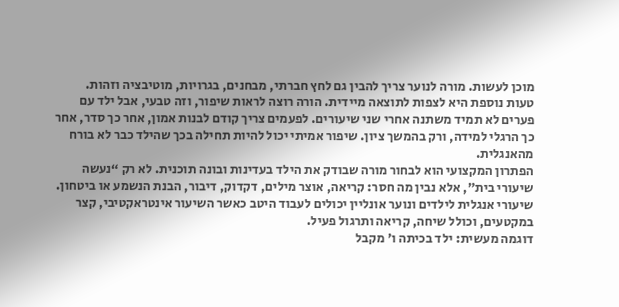מוכן לעשות. מורה לנוער צריך להבין גם לחץ חברתי, מבחנים, בגרויות, מוטיבציה וזהות.
טעות נוספת היא לצפות לתוצאה מיידית. הורה רוצה לראות שיפור, וזה טבעי, אבל ילד עם פערים לא תמיד משתנה אחרי שני שיעורים. לפעמים צריך קודם לבנות אמון, אחר כך סדר, אחר כך הרגלי למידה, ורק בהמשך ציון. שיפור אמיתי יכול להיות תחילה בכך שהילד כבר לא בורח מהאנגלית.
הפתרון המקצועי הוא לבחור מורה שבודק את הילד בעדינות ובונה תוכנית. לא רק “נעשה שיעורי בית”, אלא נבין מה חסר: קריאה, אוצר מילים, דקדוק, דיבור, הבנת הנשמע או ביטחון. שיעורי אנגלית לילדים ונוער אונליין יכולים לעבוד היטב כאשר השיעור אינטראקטיבי, קצר במקטעים, וכולל שיחה, קריאה ותרגול פעיל.
דוגמה מעשית: ילד בכיתה ו' מקבל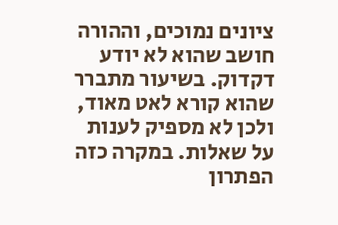ציונים נמוכים, וההורה חושב שהוא לא יודע דקדוק. בשיעור מתברר שהוא קורא לאט מאוד, ולכן לא מספיק לענות על שאלות. במקרה כזה הפתרון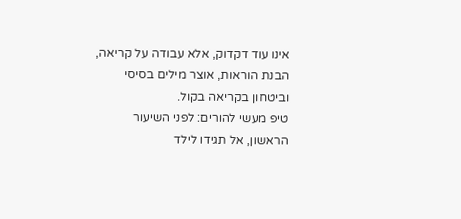אינו עוד דקדוק, אלא עבודה על קריאה, הבנת הוראות, אוצר מילים בסיסי וביטחון בקריאה בקול.
טיפ מעשי להורים: לפני השיעור הראשון, אל תגידו לילד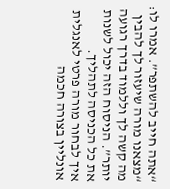“אתה חייב להשתפר”. אמרו לו: “מצאנו מורה שיעזור לך להבין מה קשה לך וללמוד בדרך רגועה יותר”. הניסוח הזה יכול לשנות את כל הכניסה לתהליך.
איך לבחור מורה פרטי לאנגלית אונליין בצורה חכמה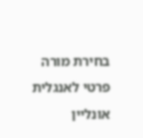בחירת מורה פרטי לאנגלית אונליין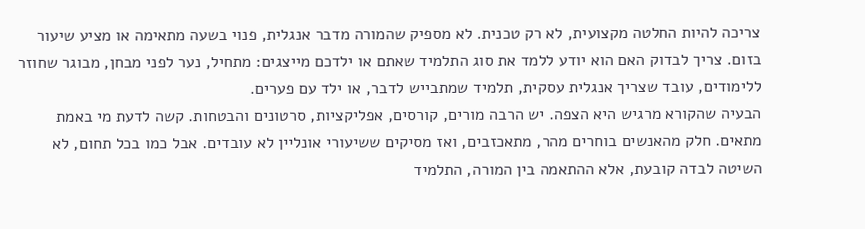צריכה להיות החלטה מקצועית, לא רק טכנית. לא מספיק שהמורה מדבר אנגלית, פנוי בשעה מתאימה או מציע שיעור בזום. צריך לבדוק האם הוא יודע ללמד את סוג התלמיד שאתם או ילדכם מייצגים: מתחיל, נער לפני מבחן, מבוגר שחוזר ללימודים, עובד שצריך אנגלית עסקית, תלמיד שמתבייש לדבר, או ילד עם פערים.
הבעיה שהקורא מרגיש היא הצפה. יש הרבה מורים, קורסים, אפליקציות, סרטונים והבטחות. קשה לדעת מי באמת מתאים. חלק מהאנשים בוחרים מהר, מתאכזבים, ואז מסיקים ששיעורי אונליין לא עובדים. אבל כמו בכל תחום, לא השיטה לבדה קובעת, אלא ההתאמה בין המורה, התלמיד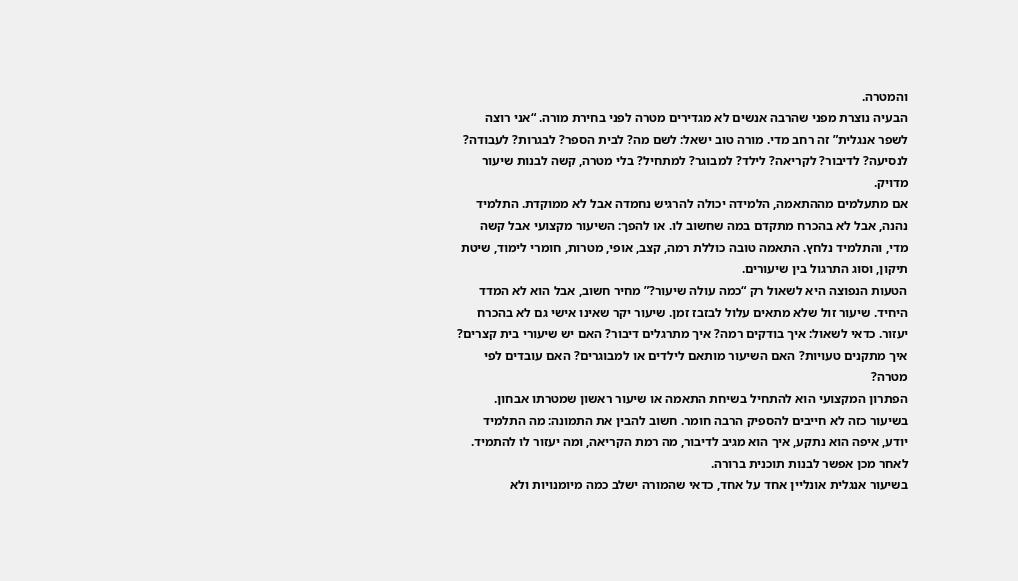והמטרה.
הבעיה נוצרת מפני שהרבה אנשים לא מגדירים מטרה לפני בחירת מורה. “אני רוצה לשפר אנגלית” זה רחב מדי. מורה טוב ישאל: לשם מה? לבית הספר? לבגרות? לעבודה? לנסיעה? לדיבור? לקריאה? לילד? למבוגר? למתחיל? בלי מטרה, קשה לבנות שיעור מדויק.
אם מתעלמים מההתאמה, הלמידה יכולה להרגיש נחמדה אבל לא ממוקדת. התלמיד נהנה, אבל לא בהכרח מתקדם במה שחשוב לו. או להפך: השיעור מקצועי אבל קשה מדי, והתלמיד נלחץ. התאמה טובה כוללת רמה, קצב, אופי, מטרות, חומרי לימוד, שיטת תיקון, וסוג התרגול בין שיעורים.
הטעות הנפוצה היא לשאול רק “כמה עולה שיעור?” מחיר חשוב, אבל הוא לא המדד היחיד. שיעור זול שלא מתאים עלול לבזבז זמן. שיעור יקר שאינו אישי גם לא בהכרח יעזור. כדאי לשאול: איך בודקים רמה? איך מתרגלים דיבור? האם יש שיעורי בית קצרים? איך מתקנים טעויות? האם השיעור מותאם לילדים או למבוגרים? האם עובדים לפי מטרה?
הפתרון המקצועי הוא להתחיל בשיחת התאמה או שיעור ראשון שמטרתו אבחון. בשיעור כזה לא חייבים להספיק הרבה חומר. חשוב להבין את התמונה: מה התלמיד יודע, איפה הוא נתקע, איך הוא מגיב לדיבור, מה רמת הקריאה, ומה יעזור לו להתמיד. לאחר מכן אפשר לבנות תוכנית ברורה.
בשיעור אנגלית אונליין אחד על אחד, כדאי שהמורה ישלב כמה מיומנויות ולא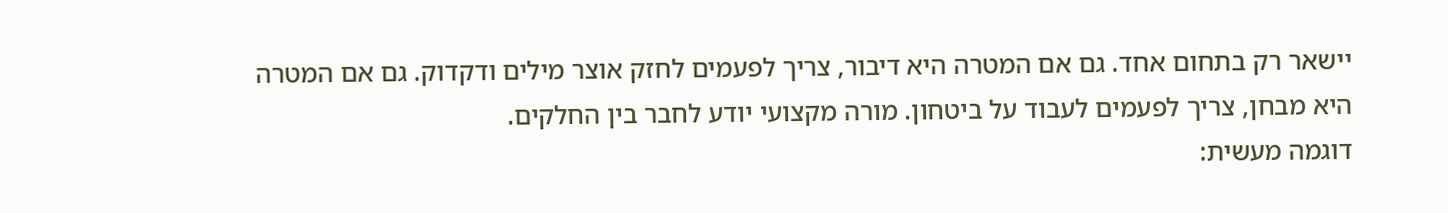יישאר רק בתחום אחד. גם אם המטרה היא דיבור, צריך לפעמים לחזק אוצר מילים ודקדוק. גם אם המטרה היא מבחן, צריך לפעמים לעבוד על ביטחון. מורה מקצועי יודע לחבר בין החלקים.
דוגמה מעשית: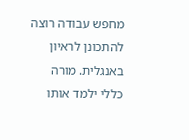מחפש עבודה רוצה להתכונן לראיון באנגלית. מורה כללי ילמד אותו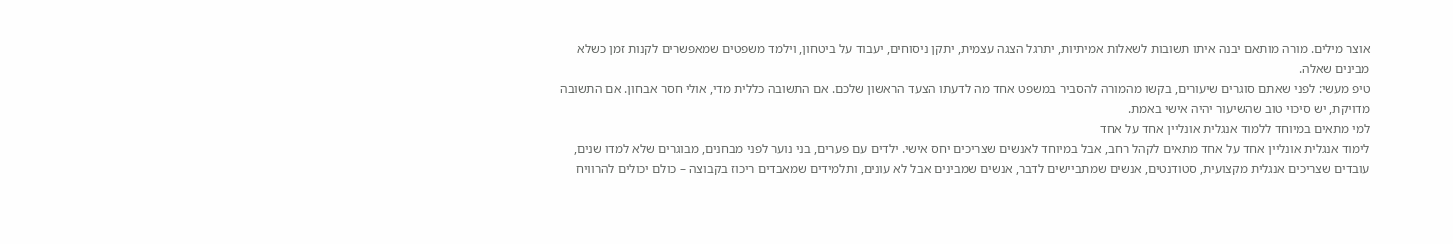אוצר מילים. מורה מותאם יבנה איתו תשובות לשאלות אמיתיות, יתרגל הצגה עצמית, יתקן ניסוחים, יעבוד על ביטחון, וילמד משפטים שמאפשרים לקנות זמן כשלא מבינים שאלה.
טיפ מעשי: לפני שאתם סוגרים שיעורים, בקשו מהמורה להסביר במשפט אחד מה לדעתו הצעד הראשון שלכם. אם התשובה כללית מדי, אולי חסר אבחון. אם התשובה מדויקת, יש סיכוי טוב שהשיעור יהיה אישי באמת.
למי מתאים במיוחד ללמוד אנגלית אונליין אחד על אחד
לימוד אנגלית אונליין אחד על אחד מתאים לקהל רחב, אבל במיוחד לאנשים שצריכים יחס אישי. ילדים עם פערים, בני נוער לפני מבחנים, מבוגרים שלא למדו שנים, עובדים שצריכים אנגלית מקצועית, סטודנטים, אנשים שמתביישים לדבר, אנשים שמבינים אבל לא עונים, ותלמידים שמאבדים ריכוז בקבוצה – כולם יכולים להרוויח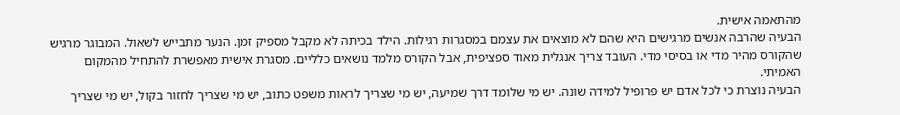מהתאמה אישית.
הבעיה שהרבה אנשים מרגישים היא שהם לא מוצאים את עצמם במסגרות רגילות. הילד בכיתה לא מקבל מספיק זמן. הנער מתבייש לשאול. המבוגר מרגיש שהקורס מהיר מדי או בסיסי מדי. העובד צריך אנגלית מאוד ספציפית, אבל הקורס מלמד נושאים כלליים. מסגרת אישית מאפשרת להתחיל מהמקום האמיתי.
הבעיה נוצרת כי לכל אדם יש פרופיל למידה שונה. יש מי שלומד דרך שמיעה, יש מי שצריך לראות משפט כתוב, יש מי שצריך לחזור בקול, יש מי שצריך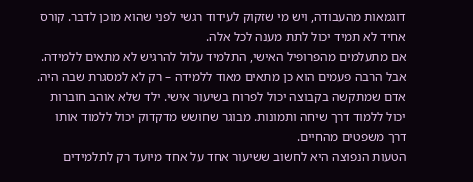דוגמאות מהעבודה, ויש מי שזקוק לעידוד רגשי לפני שהוא מוכן לדבר. קורס אחיד לא תמיד יכול לתת מענה לכל אלה.
אם מתעלמים מהפרופיל האישי, התלמיד עלול להרגיש לא מתאים ללמידה. אבל הרבה פעמים הוא כן מתאים מאוד ללמידה – רק לא למסגרת שבה היה. אדם שמתקשה בקבוצה יכול לפרוח בשיעור אישי. ילד שלא אוהב חוברות יכול ללמוד דרך שיחה ותמונות. מבוגר שחושש מדקדוק יכול ללמוד אותו דרך משפטים מהחיים.
הטעות הנפוצה היא לחשוב ששיעור אחד על אחד מיועד רק לתלמידים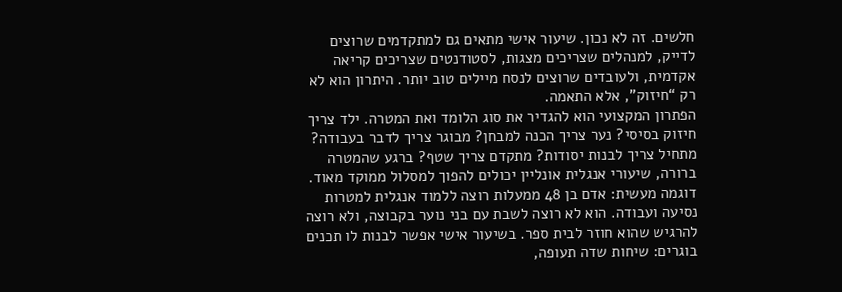חלשים. זה לא נכון. שיעור אישי מתאים גם למתקדמים שרוצים לדייק, למנהלים שצריכים מצגות, לסטודנטים שצריכים קריאה אקדמית, ולעובדים שרוצים לנסח מיילים טוב יותר. היתרון הוא לא רק “חיזוק”, אלא התאמה.
הפתרון המקצועי הוא להגדיר את סוג הלומד ואת המטרה. ילד צריך חיזוק בסיסי? נער צריך הכנה למבחן? מבוגר צריך לדבר בעבודה? מתחיל צריך לבנות יסודות? מתקדם צריך שטף? ברגע שהמטרה ברורה, שיעורי אנגלית אונליין יכולים להפוך למסלול ממוקד מאוד.
דוגמה מעשית: אדם בן 48 ממעלות רוצה ללמוד אנגלית למטרות נסיעה ועבודה. הוא לא רוצה לשבת עם בני נוער בקבוצה, ולא רוצה להרגיש שהוא חוזר לבית ספר. בשיעור אישי אפשר לבנות לו תכנים בוגרים: שיחות שדה תעופה,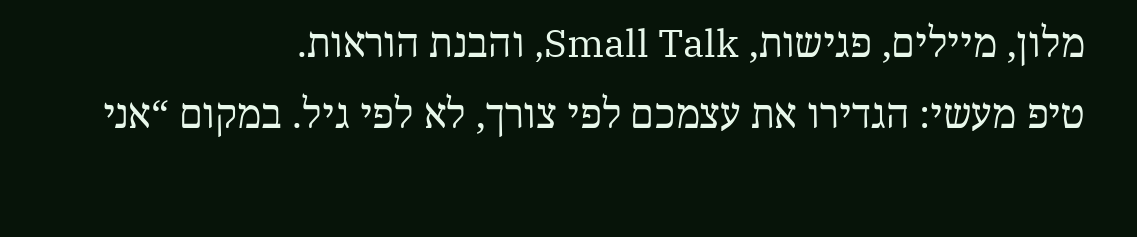מלון, מיילים, פגישות, Small Talk, והבנת הוראות.
טיפ מעשי: הגדירו את עצמכם לפי צורך, לא לפי גיל. במקום “אני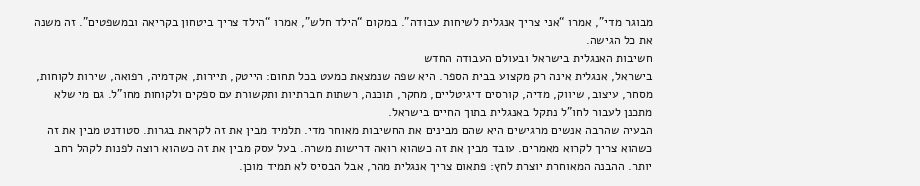מבוגר מדי”, אמרו “אני צריך אנגלית לשיחות עבודה”. במקום “הילד חלש”, אמרו “הילד צריך ביטחון בקריאה ובמשפטים”. זה משנה את כל הגישה.
חשיבות האנגלית בישראל ובעולם העבודה החדש
בישראל, אנגלית אינה רק מקצוע בבית הספר. היא שפה שנמצאת כמעט בכל תחום: הייטק, תיירות, אקדמיה, רפואה, שירות לקוחות, מסחר, עיצוב, שיווק, מדיה, קורסים דיגיטליים, מחקר, תוכנה, רשתות חברתיות ותקשורת עם ספקים ולקוחות מחו"ל. גם מי שלא מתכנן לעבור לחו"ל נתקל באנגלית בתוך החיים בישראל.
הבעיה שהרבה אנשים מרגישים היא שהם מבינים את החשיבות מאוחר מדי. תלמיד מבין את זה לקראת בגרות. סטודנט מבין את זה כשהוא צריך לקרוא מאמרים. עובד מבין את זה כשהוא רואה דרישות משרה. בעל עסק מבין את זה כשהוא רוצה לפנות לקהל רחב יותר. ההבנה המאוחרת יוצרת לחץ: פתאום צריך אנגלית מהר, אבל הבסיס לא תמיד מוכן.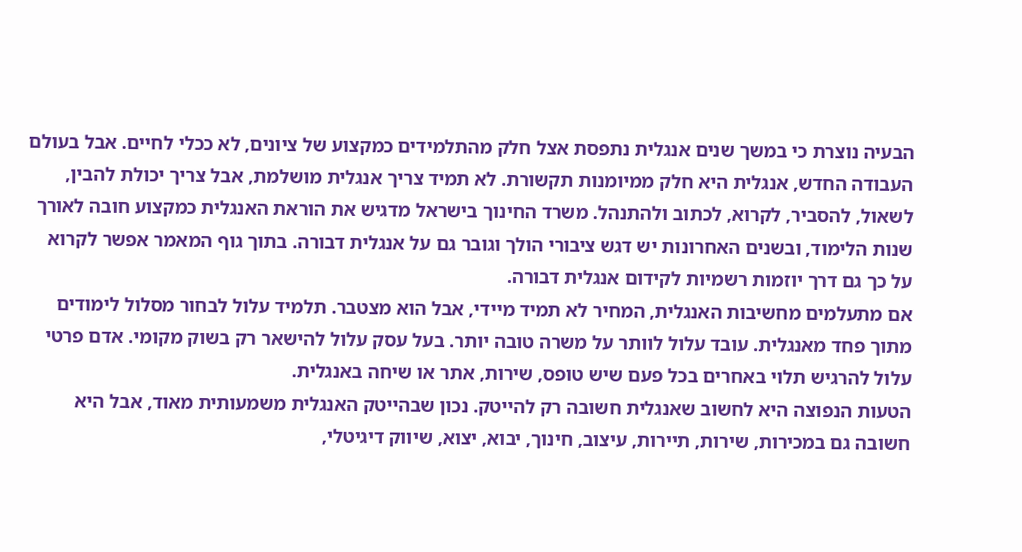הבעיה נוצרת כי במשך שנים אנגלית נתפסת אצל חלק מהתלמידים כמקצוע של ציונים, לא ככלי לחיים. אבל בעולם העבודה החדש, אנגלית היא חלק ממיומנות תקשורת. לא תמיד צריך אנגלית מושלמת, אבל צריך יכולת להבין, לשאול, להסביר, לקרוא, לכתוב ולהתנהל. משרד החינוך בישראל מדגיש את הוראת האנגלית כמקצוע חובה לאורך שנות הלימוד, ובשנים האחרונות יש דגש ציבורי הולך וגובר גם על אנגלית דבורה. בתוך גוף המאמר אפשר לקרוא על כך גם דרך יוזמות רשמיות לקידום אנגלית דבורה.
אם מתעלמים מחשיבות האנגלית, המחיר לא תמיד מיידי, אבל הוא מצטבר. תלמיד עלול לבחור מסלול לימודים מתוך פחד מאנגלית. עובד עלול לוותר על משרה טובה יותר. בעל עסק עלול להישאר רק בשוק מקומי. אדם פרטי עלול להרגיש תלוי באחרים בכל פעם שיש טופס, שירות, אתר או שיחה באנגלית.
הטעות הנפוצה היא לחשוב שאנגלית חשובה רק להייטק. נכון שבהייטק האנגלית משמעותית מאוד, אבל היא חשובה גם במכירות, שירות, תיירות, עיצוב, חינוך, יבוא, יצוא, שיווק דיגיטלי,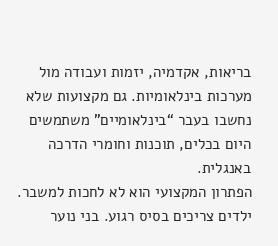בריאות, אקדמיה, יזמות ועבודה מול מערכות בינלאומיות. גם מקצועות שלא נחשבו בעבר “בינלאומיים” משתמשים היום בכלים, תוכנות וחומרי הדרכה באנגלית.
הפתרון המקצועי הוא לא לחכות למשבר. ילדים צריכים בסיס רגוע. בני נוער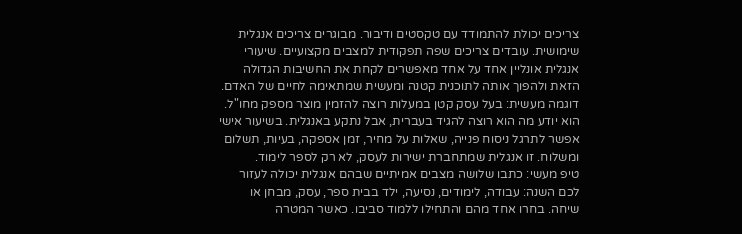צריכים יכולת להתמודד עם טקסטים ודיבור. מבוגרים צריכים אנגלית שימושית. עובדים צריכים שפה תפקודית למצבים מקצועיים. שיעורי אנגלית אונליין אחד על אחד מאפשרים לקחת את החשיבות הגדולה הזאת ולהפוך אותה לתוכנית קטנה ומעשית שמתאימה לחיים של האדם.
דוגמה מעשית: בעל עסק קטן במעלות רוצה להזמין מוצר מספק מחו"ל. הוא יודע מה הוא רוצה להגיד בעברית, אבל נתקע באנגלית. בשיעור אישי אפשר לתרגל ניסוח פנייה, שאלות על מחיר, זמן אספקה, בעיות, תשלום ומשלוח. זו אנגלית שמתחברת ישירות לעסק, לא רק לספר לימוד.
טיפ מעשי: כתבו שלושה מצבים אמיתיים שבהם אנגלית יכולה לעזור לכם השנה: עבודה, לימודים, נסיעה, ילד בבית ספר, עסק, מבחן או שיחה. בחרו אחד מהם והתחילו ללמוד סביבו. כאשר המטרה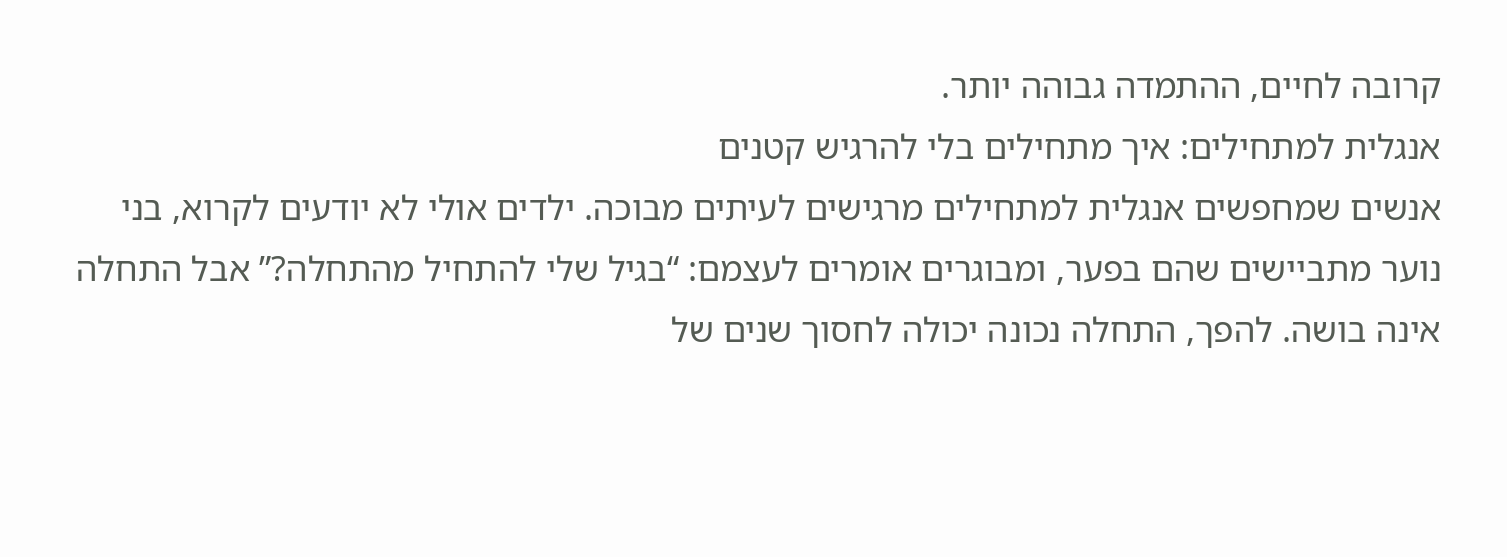קרובה לחיים, ההתמדה גבוהה יותר.
אנגלית למתחילים: איך מתחילים בלי להרגיש קטנים
אנשים שמחפשים אנגלית למתחילים מרגישים לעיתים מבוכה. ילדים אולי לא יודעים לקרוא, בני נוער מתביישים שהם בפער, ומבוגרים אומרים לעצמם: “בגיל שלי להתחיל מהתחלה?” אבל התחלה אינה בושה. להפך, התחלה נכונה יכולה לחסוך שנים של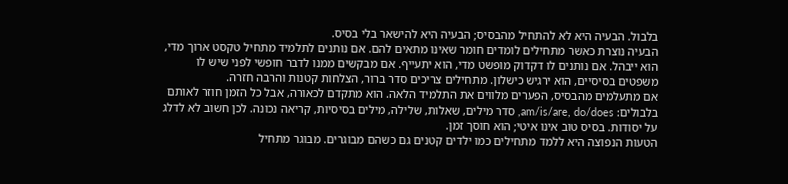בלבול. הבעיה היא לא להתחיל מהבסיס; הבעיה היא להישאר בלי בסיס.
הבעיה נוצרת כאשר מתחילים לומדים חומר שאינו מתאים להם. אם נותנים לתלמיד מתחיל טקסט ארוך מדי, הוא ייבהל. אם נותנים לו דקדוק מופשט מדי, הוא יתעייף. אם מבקשים ממנו לדבר חופשי לפני שיש לו משפטים בסיסיים, הוא ירגיש כישלון. מתחילים צריכים סדר ברור, הצלחות קטנות והרבה חזרה.
אם מתעלמים מהבסיס, הפערים מלווים את התלמיד הלאה. הוא מתקדם לכאורה, אבל כל הזמן חוזר לאותם בלבולים: am/is/are, do/does, סדר מילים, שאלות, שלילה, מילים בסיסיות, קריאה נכונה. לכן חשוב לא לדלג על יסודות. בסיס טוב אינו איטי; הוא חוסך זמן.
הטעות הנפוצה היא ללמד מתחילים כמו ילדים קטנים גם כשהם מבוגרים. מבוגר מתחיל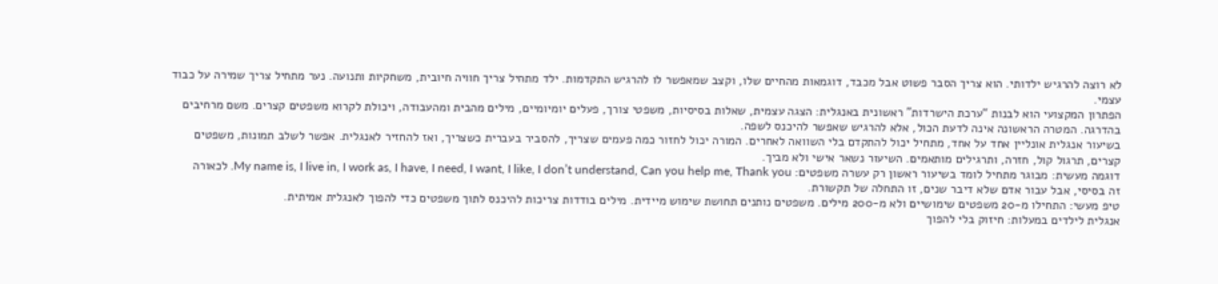לא רוצה להרגיש ילדותי. הוא צריך הסבר פשוט אבל מכבד, דוגמאות מהחיים שלו, וקצב שמאפשר לו להרגיש התקדמות. ילד מתחיל צריך חוויה חיובית, משחקיות ותנועה. נער מתחיל צריך שמירה על כבוד עצמי.
הפתרון המקצועי הוא לבנות “ערכת הישרדות” ראשונית באנגלית: הצגה עצמית, שאלות בסיסיות, משפטי צורך, פעלים יומיומיים, מילים מהבית ומהעבודה, ויכולת לקרוא משפטים קצרים. משם מרחיבים בהדרגה. המטרה הראשונה אינה לדעת הכול, אלא להרגיש שאפשר להיכנס לשפה.
בשיעור אנגלית אונליין אחד על אחד, מתחיל יכול להתקדם בלי השוואה לאחרים. המורה יכול לחזור כמה פעמים שצריך, להסביר בעברית כשצריך, ואז להחזיר לאנגלית. אפשר לשלב תמונות, משפטים קצרים, תרגול קול, חזרה, ותרגילים מותאמים. השיעור נשאר אישי ולא מביך.
דוגמה מעשית: מבוגר מתחיל לומד בשיעור ראשון רק עשרה משפטים: My name is, I live in, I work as, I have, I need, I want, I like, I don’t understand, Can you help me, Thank you. לכאורה זה בסיסי, אבל עבור אדם שלא דיבר שנים, זו התחלה של תקשורת.
טיפ מעשי: התחילו מ-20 משפטים שימושיים ולא מ-200 מילים. משפטים נותנים תחושת שימוש מיידית. מילים בודדות צריכות להיכנס לתוך משפטים כדי להפוך לאנגלית אמיתית.
אנגלית לילדים במעלות: חיזוק בלי להפוך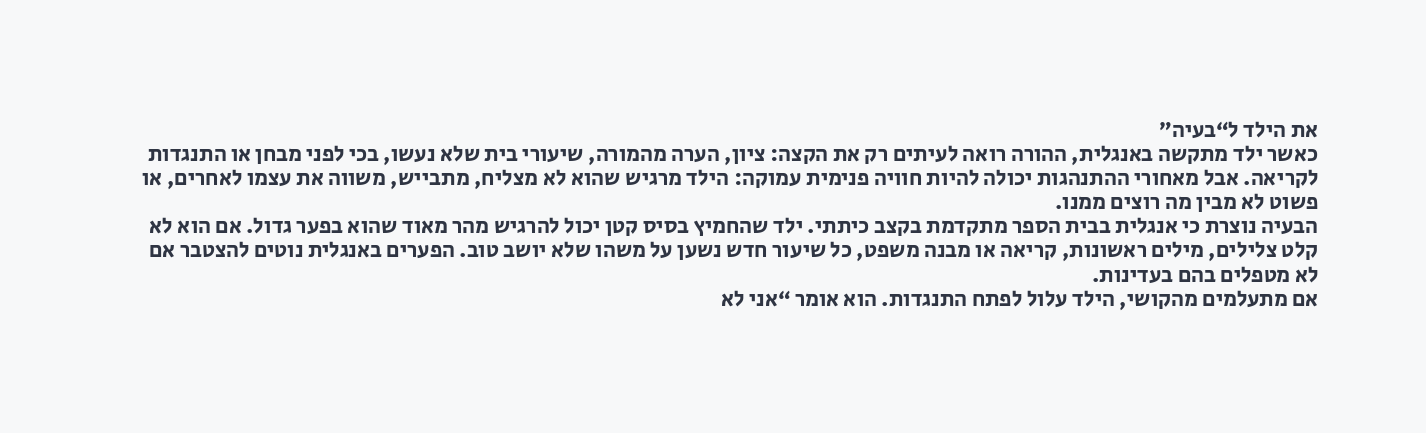את הילד ל“בעיה”
כאשר ילד מתקשה באנגלית, ההורה רואה לעיתים רק את הקצה: ציון, הערה מהמורה, שיעורי בית שלא נעשו, בכי לפני מבחן או התנגדות לקריאה. אבל מאחורי ההתנהגות יכולה להיות חוויה פנימית עמוקה: הילד מרגיש שהוא לא מצליח, מתבייש, משווה את עצמו לאחרים, או פשוט לא מבין מה רוצים ממנו.
הבעיה נוצרת כי אנגלית בבית הספר מתקדמת בקצב כיתתי. ילד שהחמיץ בסיס קטן יכול להרגיש מהר מאוד שהוא בפער גדול. אם הוא לא קלט צלילים, מילים ראשונות, קריאה או מבנה משפט, כל שיעור חדש נשען על משהו שלא יושב טוב. הפערים באנגלית נוטים להצטבר אם לא מטפלים בהם בעדינות.
אם מתעלמים מהקושי, הילד עלול לפתח התנגדות. הוא אומר “אני לא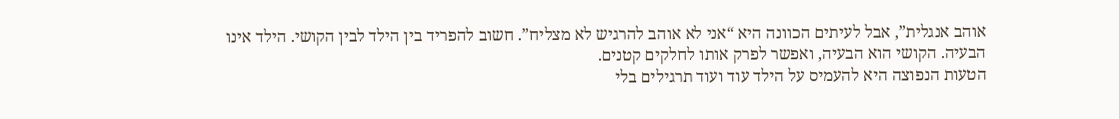אוהב אנגלית”, אבל לעיתים הכוונה היא “אני לא אוהב להרגיש לא מצליח”. חשוב להפריד בין הילד לבין הקושי. הילד אינו הבעיה. הקושי הוא הבעיה, ואפשר לפרק אותו לחלקים קטנים.
הטעות הנפוצה היא להעמיס על הילד עוד ועוד תרגילים בלי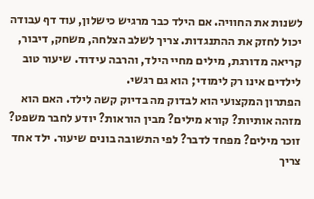לשנות את החוויה. אם הילד כבר מרגיש כישלון, עוד דף עבודה יכול לחזק את ההתנגדות. צריך לשלב הצלחה, משחק, דיבור, קריאה מדורגת, מילים מחיי הילד, והרבה עידוד. שיעור טוב לילדים אינו רק לימודי; הוא גם רגשי.
הפתרון המקצועי הוא לבדוק מה בדיוק קשה לילד. האם הוא מזהה אותיות? קורא מילים? מבין הוראות? יודע לחבר משפט? זוכר מילים? מפחד לדבר? לפי התשובה בונים שיעור. ילד אחד צריך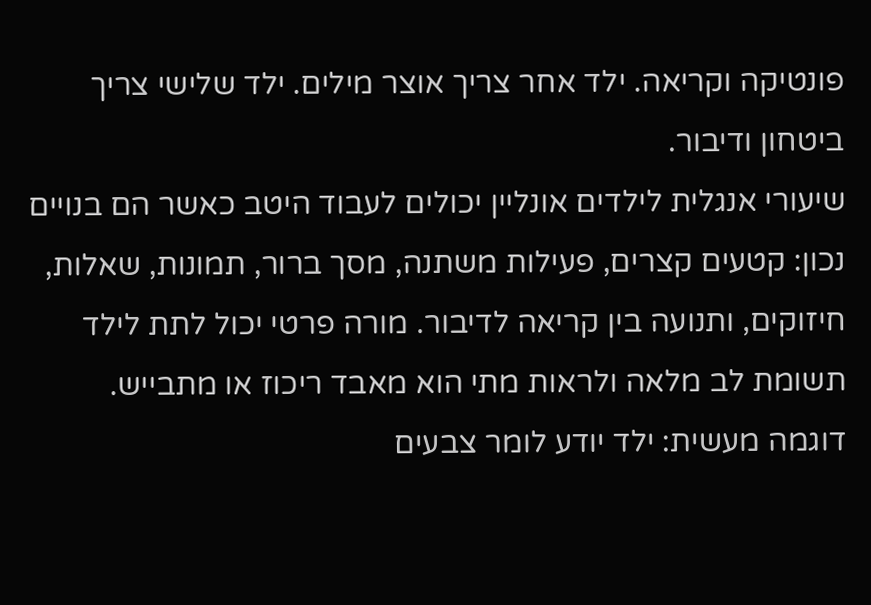פונטיקה וקריאה. ילד אחר צריך אוצר מילים. ילד שלישי צריך ביטחון ודיבור.
שיעורי אנגלית לילדים אונליין יכולים לעבוד היטב כאשר הם בנויים נכון: קטעים קצרים, פעילות משתנה, מסך ברור, תמונות, שאלות, חיזוקים, ותנועה בין קריאה לדיבור. מורה פרטי יכול לתת לילד תשומת לב מלאה ולראות מתי הוא מאבד ריכוז או מתבייש.
דוגמה מעשית: ילד יודע לומר צבעים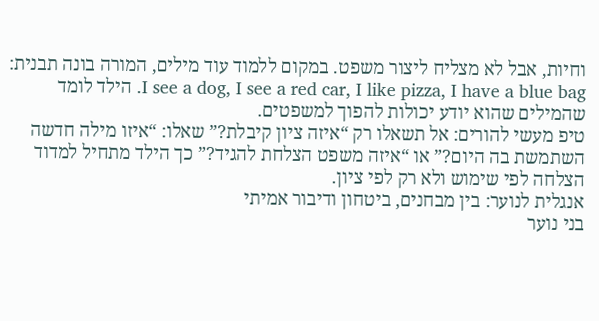וחיות, אבל לא מצליח ליצור משפט. במקום ללמוד עוד מילים, המורה בונה תבנית: I see a dog, I see a red car, I like pizza, I have a blue bag. הילד לומד שהמילים שהוא יודע יכולות להפוך למשפטים.
טיפ מעשי להורים: אל תשאלו רק “איזה ציון קיבלת?” שאלו: “איזו מילה חדשה השתמשת בה היום?” או “איזה משפט הצלחת להגיד?” כך הילד מתחיל למדוד הצלחה לפי שימוש ולא רק לפי ציון.
אנגלית לנוער: בין מבחנים, ביטחון ודיבור אמיתי
בני נוער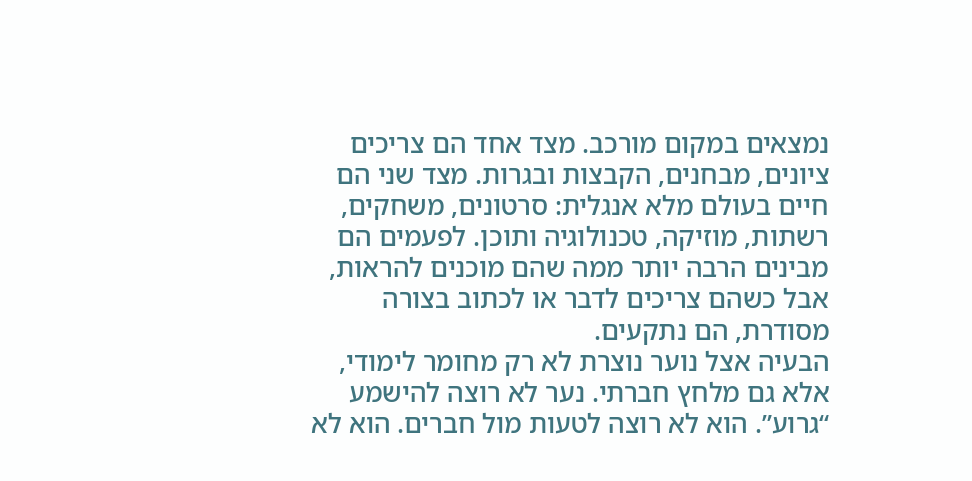נמצאים במקום מורכב. מצד אחד הם צריכים ציונים, מבחנים, הקבצות ובגרות. מצד שני הם חיים בעולם מלא אנגלית: סרטונים, משחקים, רשתות, מוזיקה, טכנולוגיה ותוכן. לפעמים הם מבינים הרבה יותר ממה שהם מוכנים להראות, אבל כשהם צריכים לדבר או לכתוב בצורה מסודרת, הם נתקעים.
הבעיה אצל נוער נוצרת לא רק מחומר לימודי, אלא גם מלחץ חברתי. נער לא רוצה להישמע “גרוע”. הוא לא רוצה לטעות מול חברים. הוא לא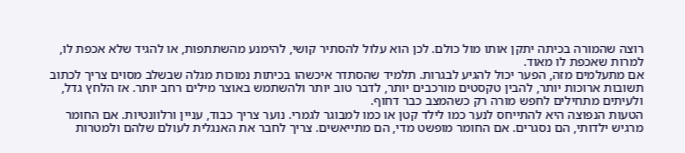רוצה שהמורה בכיתה יתקן אותו מול כולם. לכן הוא עלול להסתיר קושי, להימנע מהשתתפות, או להגיד שלא אכפת לו, למרות שאכפת לו מאוד.
אם מתעלמים מזה, הפער יכול להגיע לבגרות. תלמיד שהסתדר איכשהו בכיתות נמוכות מגלה שבשלב מסוים צריך לכתוב תשובות ארוכות יותר, להבין טקסטים מורכבים יותר, לדבר טוב יותר ולהשתמש באוצר מילים רחב יותר. אז הלחץ גדל, ולעיתים מתחילים לחפש מורה רק כשהמצב כבר דחוף.
הטעות הנפוצה היא להתייחס לנער כמו לילד קטן או כמו למבוגר לגמרי. נוער צריך כבוד, עניין ורלוונטיות. אם החומר מרגיש ילדותי, הם נסגרים. אם החומר מופשט מדי, הם מתייאשים. צריך לחבר את האנגלית לעולם שלהם ולמטרות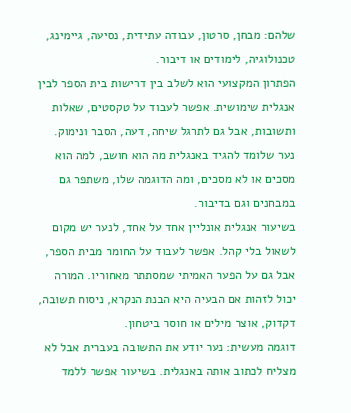שלהם: מבחן, סרטון, עבודה עתידית, נסיעה, גיימינג, טכנולוגיה, לימודים או דיבור.
הפתרון המקצועי הוא לשלב בין דרישות בית הספר לבין אנגלית שימושית. אפשר לעבוד על טקסטים, שאלות ותשובות, אבל גם לתרגל שיחה, דעה, הסבר ונימוק. נער שלומד להגיד באנגלית מה הוא חושב, למה הוא מסכים או לא מסכים, ומה הדוגמה שלו, משתפר גם במבחנים וגם בדיבור.
בשיעור אנגלית אונליין אחד על אחד, לנער יש מקום לשאול בלי קהל. אפשר לעבוד על החומר מבית הספר, אבל גם על הפער האמיתי שמסתתר מאחוריו. המורה יכול לזהות אם הבעיה היא הבנת הנקרא, ניסוח תשובה, דקדוק, אוצר מילים או חוסר ביטחון.
דוגמה מעשית: נער יודע את התשובה בעברית אבל לא מצליח לכתוב אותה באנגלית. בשיעור אפשר ללמד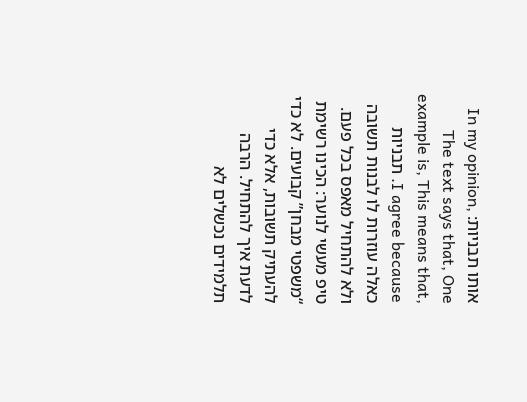אותו תבניות: In my opinion, The text says that, One example is, This means that, I agree because. תבניות כאלה עוזרות לו לבנות תשובה ולא להתחיל מאפס בכל פעם.
טיפ מעשי לנוער: הכינו רשימת “משפטי מבחן” קבועים. לא כדי להעתיק תשובות, אלא כדי לדעת איך להתחיל. הרבה תלמידים נכשלים לא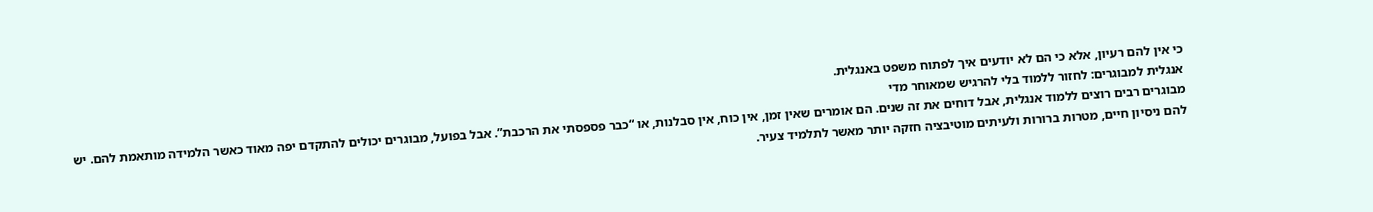כי אין להם רעיון, אלא כי הם לא יודעים איך לפתוח משפט באנגלית.
אנגלית למבוגרים: לחזור ללמוד בלי להרגיש שמאוחר מדי
מבוגרים רבים רוצים ללמוד אנגלית, אבל דוחים את זה שנים. הם אומרים שאין זמן, אין כוח, אין סבלנות, או “כבר פספסתי את הרכבת”. אבל בפועל, מבוגרים יכולים להתקדם יפה מאוד כאשר הלמידה מותאמת להם. יש להם ניסיון חיים, מטרות ברורות ולעיתים מוטיבציה חזקה יותר מאשר לתלמיד צעיר.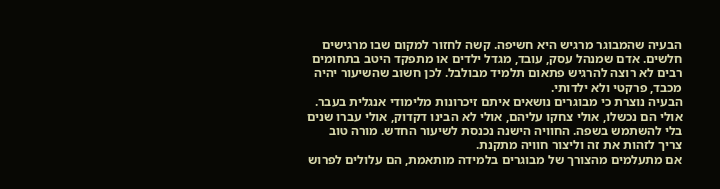הבעיה שהמבוגר מרגיש היא חשיפה. קשה לחזור למקום שבו מרגישים חלשים. אדם שמנהל עסק, עובד, מגדל ילדים או מתפקד היטב בתחומים רבים לא רוצה להרגיש פתאום תלמיד מבולבל. לכן חשוב שהשיעור יהיה מכבד, פרקטי ולא ילדותי.
הבעיה נוצרת כי מבוגרים נושאים איתם זיכרונות מלימודי אנגלית בעבר. אולי הם נכשלו, אולי צחקו עליהם, אולי לא הבינו דקדוק, אולי עברו שנים בלי להשתמש בשפה. החוויה הישנה נכנסת לשיעור החדש. מורה טוב צריך לזהות את זה וליצור חוויה מתקנת.
אם מתעלמים מהצורך של מבוגרים בלמידה מותאמת, הם עלולים לפרוש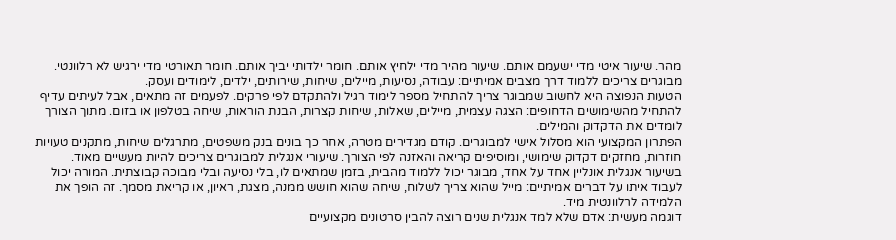מהר. שיעור איטי מדי ישעמם אותם. שיעור מהיר מדי ילחיץ אותם. חומר ילדותי יביך אותם. חומר תאורטי מדי ירגיש לא רלוונטי. מבוגרים צריכים ללמוד דרך מצבים אמיתיים: עבודה, נסיעות, מיילים, שיחות, שירותים, ילדים, לימודים ועסק.
הטעות הנפוצה היא לחשוב שמבוגר צריך להתחיל מספר לימוד רגיל ולהתקדם לפי פרקים. לפעמים זה מתאים, אבל לעיתים עדיף להתחיל מהשימושים הדחופים: הצגה עצמית, מיילים, שאלות, שיחות קצרות, הבנת הוראות, שיחה בטלפון או בזום. מתוך הצורך לומדים את הדקדוק והמילים.
הפתרון המקצועי הוא מסלול אישי למבוגרים. קודם מגדירים מטרה, אחר כך בונים בנק משפטים, מתרגלים שיחות, מתקנים טעויות חוזרות, מחזקים דקדוק שימושי, ומוסיפים קריאה והאזנה לפי הצורך. שיעורי אנגלית למבוגרים צריכים להיות מעשיים מאוד.
בשיעור אנגלית אונליין אחד על אחד, מבוגר יכול ללמוד מהבית, בזמן שמתאים לו, בלי נסיעה ובלי מבוכה קבוצתית. המורה יכול לעבוד איתו על דברים אמיתיים: מייל שהוא צריך לשלוח, שיחה שהוא חושש ממנה, מצגת, ראיון, או קריאת מסמך. זה הופך את הלמידה לרלוונטית מיד.
דוגמה מעשית: אדם שלא למד אנגלית שנים רוצה להבין סרטונים מקצועיים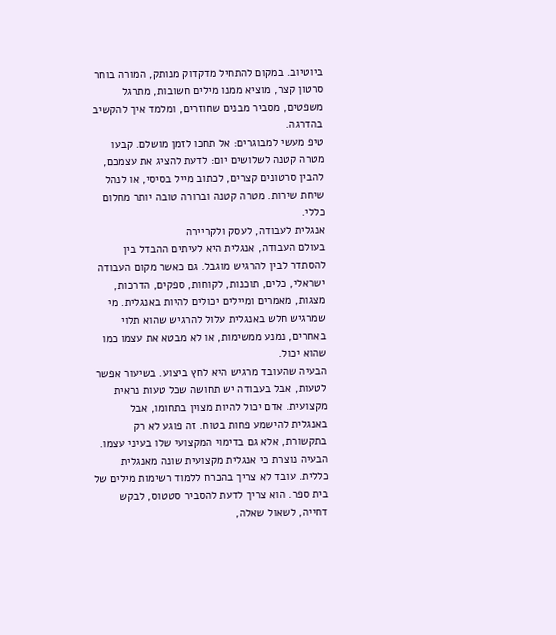ביוטיוב. במקום להתחיל מדקדוק מנותק, המורה בוחר סרטון קצר, מוציא ממנו מילים חשובות, מתרגל משפטים, מסביר מבנים שחוזרים, ומלמד איך להקשיב בהדרגה.
טיפ מעשי למבוגרים: אל תחכו לזמן מושלם. קבעו מטרה קטנה לשלושים יום: לדעת להציג את עצמכם, להבין סרטונים קצרים, לכתוב מייל בסיסי, או לנהל שיחת שירות. מטרה קטנה וברורה טובה יותר מחלום כללי.
אנגלית לעבודה, לעסק ולקריירה
בעולם העבודה, אנגלית היא לעיתים ההבדל בין להסתדר לבין להרגיש מוגבל. גם כאשר מקום העבודה ישראלי, כלים, תוכנות, לקוחות, ספקים, הדרכות, מצגות, מאמרים ומיילים יכולים להיות באנגלית. מי שמרגיש חלש באנגלית עלול להרגיש שהוא תלוי באחרים, נמנע ממשימות, או לא מבטא את עצמו כמו שהוא יכול.
הבעיה שהעובד מרגיש היא לחץ ביצוע. בשיעור אפשר לטעות, אבל בעבודה יש תחושה שכל טעות נראית מקצועית. אדם יכול להיות מצוין בתחומו, אבל באנגלית להישמע פחות בטוח. זה פוגע לא רק בתקשורת, אלא גם בדימוי המקצועי שלו בעיני עצמו.
הבעיה נוצרת כי אנגלית מקצועית שונה מאנגלית כללית. עובד לא צריך בהכרח ללמוד רשימות מילים של בית ספר. הוא צריך לדעת להסביר סטטוס, לבקש דחייה, לשאול שאלה,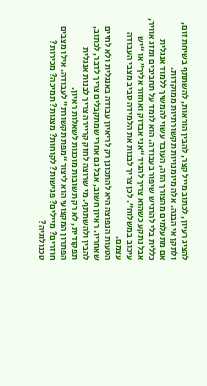להציג רעיון, לכתוב מייל קצר, להבין הוראות, להשתתף בשיחת זום, ולתקן אי הבנה. אלה מיומנויות תקשורתיות ממוקדות.
אם מתעלמים מהצורך הזה, העובד עשוי להמשיך ללמוד אנגלית כללית בלי להרגיש שיפור בעבודה. הוא לומד על תחביבים ומזג אוויר, אבל נתקע כשהוא צריך להגיד “אני אבדוק ואחזור אליך” או “יש עיכוב במשלוח”. לכן צריך לבנות את הלמידה סביב מצבי העבודה עצמם.
הטעות הנפוצה היא להתכונן רק לריאיון עבודה באנגלית ולא לחיים שאחריו. ראיון חשוב, אבל גם אחרי שמתקבלים צריך לדבר, לכתוב, להבין ולהשתתף. מי שרוצה לחזק קריירה צריך לבנות אנגלית תפקודית, לא רק תשובות מוכנות לשאלות ראיון.
הפתרון המקצועי הוא ליצור “מפת תקשורת” לעבודה. אילו מצבים חוזרים? מיילים? פגישות? לקוחות? מצגות? תמיכה? מכירות? טכנולוגיה?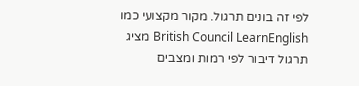לפי זה בונים תרגול. מקור מקצועי כמו British Council LearnEnglish מציג תרגול דיבור לפי רמות ומצבים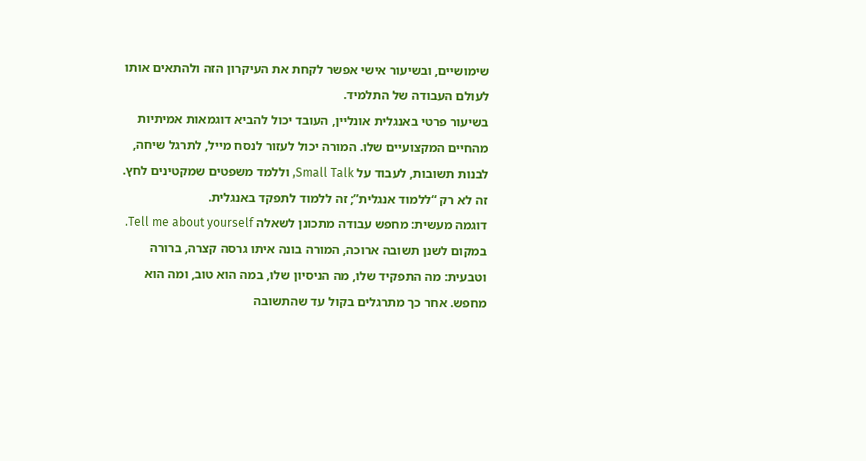שימושיים, ובשיעור אישי אפשר לקחת את העיקרון הזה ולהתאים אותו לעולם העבודה של התלמיד.
בשיעור פרטי באנגלית אונליין, העובד יכול להביא דוגמאות אמיתיות מהחיים המקצועיים שלו. המורה יכול לעזור לנסח מייל, לתרגל שיחה, לבנות תשובות, לעבוד על Small Talk, וללמד משפטים שמקטינים לחץ. זה לא רק “ללמוד אנגלית”; זה ללמוד לתפקד באנגלית.
דוגמה מעשית: מחפש עבודה מתכונן לשאלה Tell me about yourself. במקום לשנן תשובה ארוכה, המורה בונה איתו גרסה קצרה, ברורה וטבעית: מה התפקיד שלו, מה הניסיון שלו, במה הוא טוב, ומה הוא מחפש. אחר כך מתרגלים בקול עד שהתשובה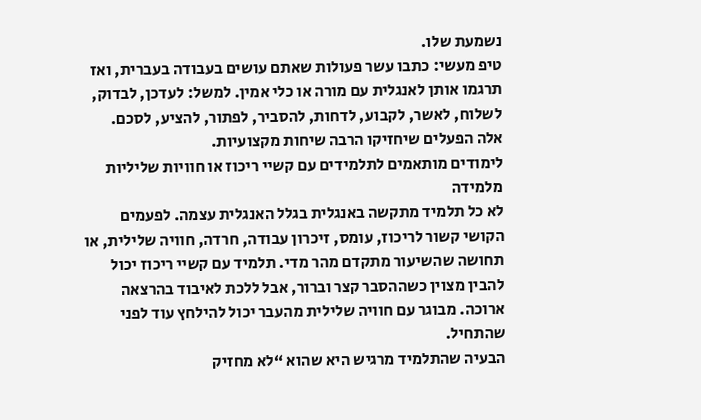נשמעת שלו.
טיפ מעשי: כתבו עשר פעולות שאתם עושים בעבודה בעברית, ואז תרגמו אותן לאנגלית עם מורה או כלי אמין. למשל: לעדכן, לבדוק, לשלוח, לאשר, לקבוע, לדחות, להסביר, לפתור, להציע, לסכם. אלה הפעלים שיחזיקו הרבה שיחות מקצועיות.
לימודים מותאמים לתלמידים עם קשיי ריכוז או חוויות שליליות מלמידה
לא כל תלמיד מתקשה באנגלית בגלל האנגלית עצמה. לפעמים הקושי קשור לריכוז, עומס, זיכרון עבודה, חרדה, חוויה שלילית, או תחושה שהשיעור מתקדם מהר מדי. תלמיד עם קשיי ריכוז יכול להבין מצוין כשההסבר קצר וברור, אבל ללכת לאיבוד בהרצאה ארוכה. מבוגר עם חוויה שלילית מהעבר יכול להילחץ עוד לפני שהתחיל.
הבעיה שהתלמיד מרגיש היא שהוא “לא מחזיק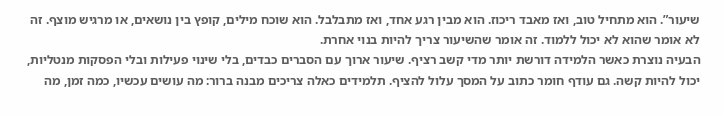שיעור”. הוא מתחיל טוב, ואז מאבד ריכוז. הוא מבין רגע אחד, ואז מתבלבל. הוא שוכח מילים, קופץ בין נושאים, או מרגיש מוצף. זה לא אומר שהוא לא יכול ללמוד. זה אומר שהשיעור צריך להיות בנוי אחרת.
הבעיה נוצרת כאשר הלמידה דורשת יותר מדי קשב רציף. שיעור ארוך עם הסברים כבדים, בלי שינוי פעילות ובלי הפסקות מנטליות, יכול להיות קשה. גם עודף חומר כתוב על המסך עלול להציף. תלמידים כאלה צריכים מבנה ברור: מה עושים עכשיו, כמה זמן, מה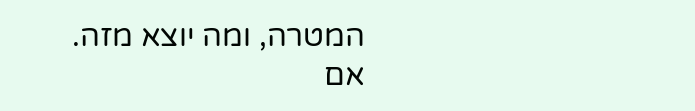המטרה, ומה יוצא מזה.
אם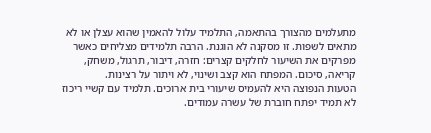מתעלמים מהצורך בהתאמה, התלמיד עלול להאמין שהוא עצלן או לא מתאים לשפות. זו מסקנה לא הוגנת. הרבה תלמידים מצליחים כאשר מפרקים את השיעור לחלקים קצרים: חזרה, דיבור, תרגול, משחק, קריאה, סיכום. המפתח הוא קצב ושינוי, לא ויתור על רצינות.
הטעות הנפוצה היא להעמיס שיעורי בית ארוכים. תלמיד עם קשיי ריכוז לא תמיד יפתח חוברת של עשרה עמודים.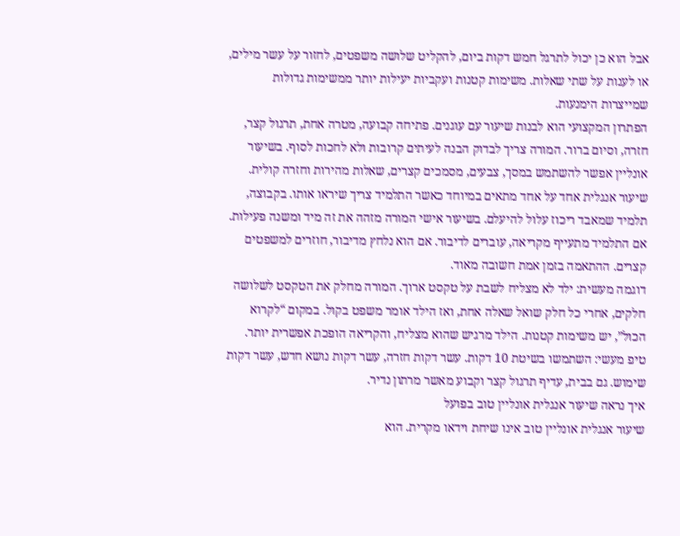אבל הוא כן יכול לתרגל חמש דקות ביום, להקליט שלושה משפטים, לחזור על עשר מילים, או לענות על שתי שאלות. משימות קטנות ועקביות יעילות יותר ממשימות גדולות שמייצרות הימנעות.
הפתרון המקצועי הוא לבנות שיעור עם עוגנים. פתיחה קבועה, מטרה אחת, תרגול קצר, חזרה, וסיום ברור. המורה צריך לבדוק הבנה לעיתים קרובות ולא לחכות לסוף. בשיעור אונליין אפשר להשתמש במסך, צבעים, מסמכים קצרים, שאלות מהירות וחזרה קולית.
שיעור אנגלית אחד על אחד מתאים במיוחד כאשר התלמיד צריך שיראו אותו. בקבוצה, תלמיד שמאבד ריכוז עלול להיעלם. בשיעור אישי המורה מזהה את זה מיד ומשנה פעילות. אם התלמיד מתעייף מקריאה, עוברים לדיבור. אם הוא נלחץ מדיבור, חוזרים למשפטים קצרים. ההתאמה בזמן אמת חשובה מאוד.
דוגמה מעשית: ילד לא מצליח לשבת על טקסט ארוך. המורה מחלק את הטקסט לשלושה חלקים, אחרי כל חלק שואל שאלה אחת, ואז הילד אומר משפט בקול. במקום “לקרוא הכול”, יש משימות קטנות. הילד מרגיש שהוא מצליח, והקריאה הופכת אפשרית יותר.
טיפ מעשי: השתמשו בשיטת 10 דקות. עשר דקות חזרה, עשר דקות נושא חדש, עשר דקות שימוש. גם בבית, עדיף תרגול קצר וקבוע מאשר מרתון נדיר.
איך נראה שיעור אנגלית אונליין טוב בפועל
שיעור אנגלית אונליין טוב אינו שיחת וידאו מקרית. הוא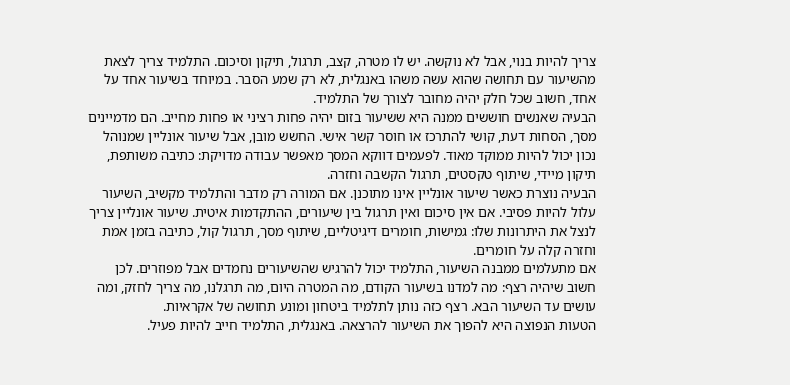צריך להיות בנוי, אבל לא נוקשה. יש לו מטרה, קצב, תרגול, תיקון וסיכום. התלמיד צריך לצאת מהשיעור עם תחושה שהוא עשה משהו באנגלית, לא רק שמע הסבר. במיוחד בשיעור אחד על אחד, חשוב שכל חלק יהיה מחובר לצורך של התלמיד.
הבעיה שאנשים חוששים ממנה היא ששיעור בזום יהיה פחות רציני או פחות מחייב. הם מדמיינים מסך, הסחות דעת, קושי להתרכז או חוסר קשר אישי. החשש מובן, אבל שיעור אונליין שמנוהל נכון יכול להיות ממוקד מאוד. לפעמים דווקא המסך מאפשר עבודה מדויקת: כתיבה משותפת, תיקון מיידי, שיתוף טקסטים, תרגול הקשבה וחזרה.
הבעיה נוצרת כאשר שיעור אונליין אינו מתוכנן. אם המורה רק מדבר והתלמיד מקשיב, השיעור עלול להיות פסיבי. אם אין סיכום ואין תרגול בין שיעורים, ההתקדמות איטית. שיעור אונליין צריך לנצל את היתרונות שלו: גמישות, חומרים דיגיטליים, שיתוף מסך, תרגול קול, כתיבה בזמן אמת וחזרה קלה על חומרים.
אם מתעלמים ממבנה השיעור, התלמיד יכול להרגיש שהשיעורים נחמדים אבל מפוזרים. לכן חשוב שיהיה רצף: מה למדנו בשיעור הקודם, מה המטרה היום, מה תרגלנו, מה צריך לחזק, ומה עושים עד השיעור הבא. רצף כזה נותן לתלמיד ביטחון ומונע תחושה של אקראיות.
הטעות הנפוצה היא להפוך את השיעור להרצאה. באנגלית, התלמיד חייב להיות פעיל.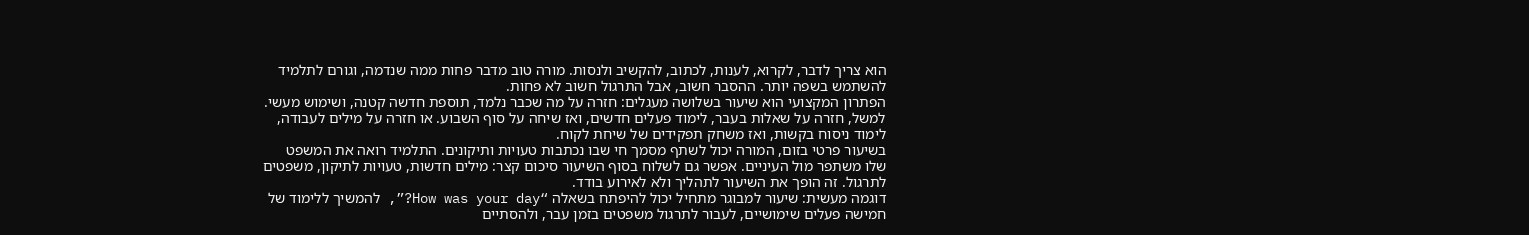הוא צריך לדבר, לקרוא, לענות, לכתוב, להקשיב ולנסות. מורה טוב מדבר פחות ממה שנדמה, וגורם לתלמיד להשתמש בשפה יותר. ההסבר חשוב, אבל התרגול חשוב לא פחות.
הפתרון המקצועי הוא שיעור בשלושה מעגלים: חזרה על מה שכבר נלמד, תוספת חדשה קטנה, ושימוש מעשי. למשל, חזרה על שאלות בעבר, לימוד פעלים חדשים, ואז שיחה על סוף השבוע. או חזרה על מילים לעבודה, לימוד ניסוח בקשות, ואז משחק תפקידים של שיחת לקוח.
בשיעור פרטי בזום, המורה יכול לשתף מסמך חי שבו נכתבות טעויות ותיקונים. התלמיד רואה את המשפט שלו משתפר מול העיניים. אפשר גם לשלוח בסוף השיעור סיכום קצר: מילים חדשות, טעויות לתיקון, משפטים לתרגול. זה הופך את השיעור לתהליך ולא לאירוע בודד.
דוגמה מעשית: שיעור למבוגר מתחיל יכול להיפתח בשאלה “How was your day?”, להמשיך ללימוד של חמישה פעלים שימושיים, לעבור לתרגול משפטים בזמן עבר, ולהסתיים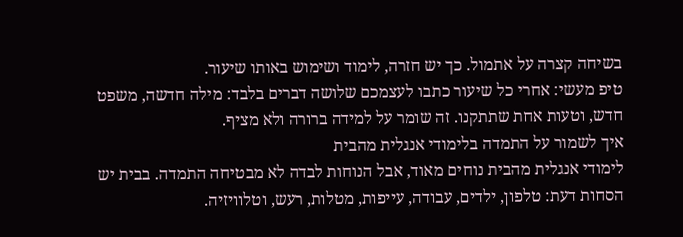בשיחה קצרה על אתמול. כך יש חזרה, לימוד ושימוש באותו שיעור.
טיפ מעשי: אחרי כל שיעור כתבו לעצמכם שלושה דברים בלבד: מילה חדשה, משפט חדש, וטעות אחת שתתקנו. זה שומר על למידה ברורה ולא מציף.
איך לשמור על התמדה בלימודי אנגלית מהבית
לימודי אנגלית מהבית נוחים מאוד, אבל הנוחות לבדה לא מבטיחה התמדה. בבית יש הסחות דעת: טלפון, ילדים, עבודה, עייפות, מטלות, רעש, וטלוויזיה.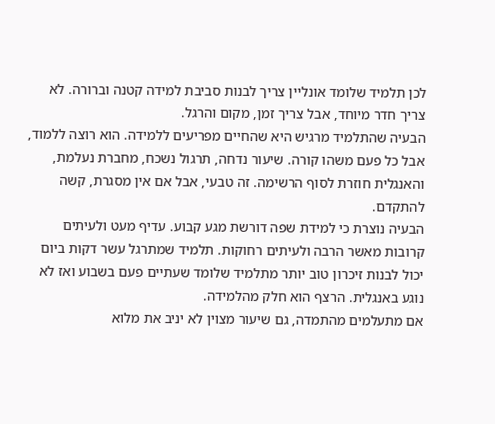לכן תלמיד שלומד אונליין צריך לבנות סביבת למידה קטנה וברורה. לא צריך חדר מיוחד, אבל צריך זמן, מקום והרגל.
הבעיה שהתלמיד מרגיש היא שהחיים מפריעים ללמידה. הוא רוצה ללמוד, אבל כל פעם משהו קורה. שיעור נדחה, תרגול נשכח, מחברת נעלמת, והאנגלית חוזרת לסוף הרשימה. זה טבעי, אבל אם אין מסגרת, קשה להתקדם.
הבעיה נוצרת כי למידת שפה דורשת מגע קבוע. עדיף מעט ולעיתים קרובות מאשר הרבה ולעיתים רחוקות. תלמיד שמתרגל עשר דקות ביום יכול לבנות זיכרון טוב יותר מתלמיד שלומד שעתיים פעם בשבוע ואז לא נוגע באנגלית. הרצף הוא חלק מהלמידה.
אם מתעלמים מהתמדה, גם שיעור מצוין לא יניב את מלוא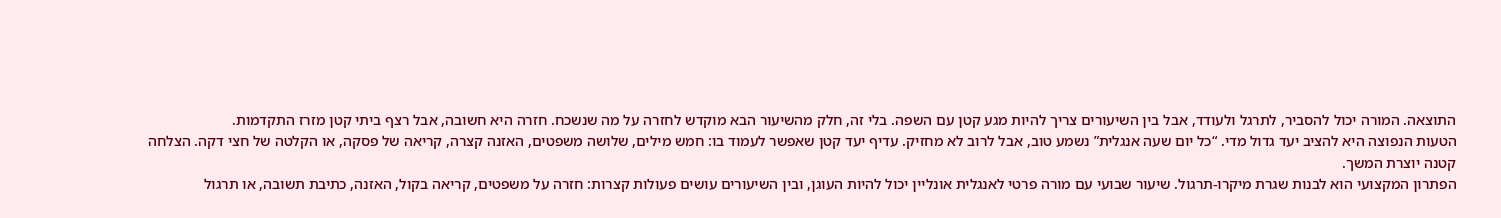התוצאה. המורה יכול להסביר, לתרגל ולעודד, אבל בין השיעורים צריך להיות מגע קטן עם השפה. בלי זה, חלק מהשיעור הבא מוקדש לחזרה על מה שנשכח. חזרה היא חשובה, אבל רצף ביתי קטן מזרז התקדמות.
הטעות הנפוצה היא להציב יעד גדול מדי. “כל יום שעה אנגלית” נשמע טוב, אבל לרוב לא מחזיק. עדיף יעד קטן שאפשר לעמוד בו: חמש מילים, שלושה משפטים, האזנה קצרה, קריאה של פסקה, או הקלטה של חצי דקה. הצלחה קטנה יוצרת המשך.
הפתרון המקצועי הוא לבנות שגרת מיקרו-תרגול. שיעור שבועי עם מורה פרטי לאנגלית אונליין יכול להיות העוגן, ובין השיעורים עושים פעולות קצרות: חזרה על משפטים, קריאה בקול, האזנה, כתיבת תשובה, או תרגול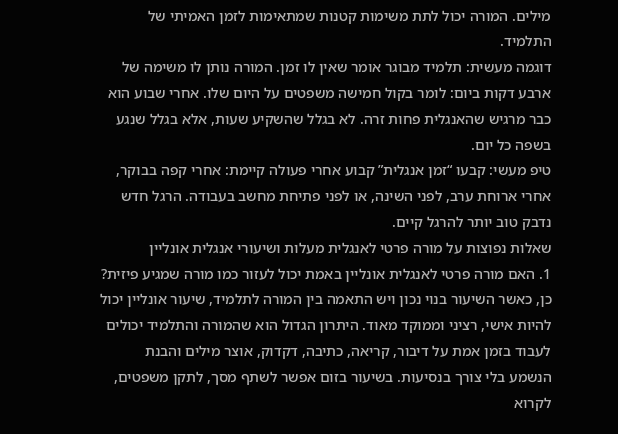מילים. המורה יכול לתת משימות קטנות שמתאימות לזמן האמיתי של התלמיד.
דוגמה מעשית: תלמיד מבוגר אומר שאין לו זמן. המורה נותן לו משימה של ארבע דקות ביום: לומר בקול חמישה משפטים על היום שלו. אחרי שבוע הוא כבר מרגיש שהאנגלית פחות זרה. לא בגלל שהשקיע שעות, אלא בגלל שנגע בשפה כל יום.
טיפ מעשי: קבעו “זמן אנגלית” קבוע אחרי פעולה קיימת: אחרי קפה בבוקר, אחרי ארוחת ערב, לפני השינה, או לפני פתיחת מחשב בעבודה. הרגל חדש נדבק טוב יותר להרגל קיים.
שאלות נפוצות על מורה פרטי לאנגלית מעלות ושיעורי אנגלית אונליין
1. האם מורה פרטי לאנגלית אונליין באמת יכול לעזור כמו מורה שמגיע פיזית?
כן, כאשר השיעור בנוי נכון ויש התאמה בין המורה לתלמיד, שיעור אונליין יכול להיות אישי, רציני וממוקד מאוד. היתרון הגדול הוא שהמורה והתלמיד יכולים לעבוד בזמן אמת על דיבור, קריאה, כתיבה, דקדוק, אוצר מילים והבנת הנשמע בלי צורך בנסיעות. בשיעור בזום אפשר לשתף מסך, לתקן משפטים, לקרוא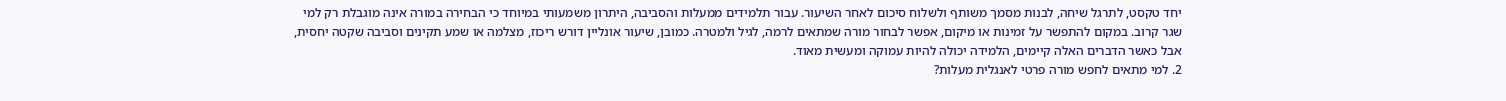יחד טקסט, לתרגל שיחה, לבנות מסמך משותף ולשלוח סיכום לאחר השיעור. עבור תלמידים ממעלות והסביבה, היתרון משמעותי במיוחד כי הבחירה במורה אינה מוגבלת רק למי שגר קרוב. במקום להתפשר על זמינות או מיקום, אפשר לבחור מורה שמתאים לרמה, לגיל ולמטרה. כמובן, שיעור אונליין דורש ריכוז, מצלמה או שמע תקינים וסביבה שקטה יחסית, אבל כאשר הדברים האלה קיימים, הלמידה יכולה להיות עמוקה ומעשית מאוד.
2. למי מתאים לחפש מורה פרטי לאנגלית מעלות?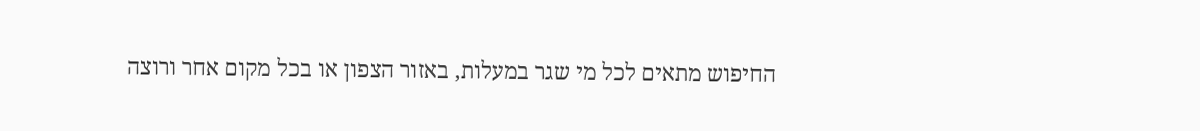החיפוש מתאים לכל מי שגר במעלות, באזור הצפון או בכל מקום אחר ורוצה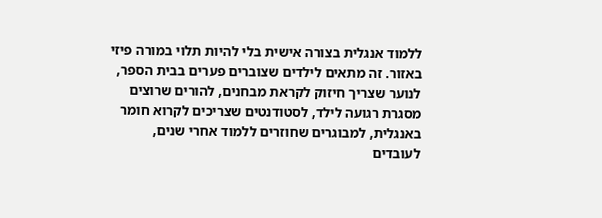ללמוד אנגלית בצורה אישית בלי להיות תלוי במורה פיזי באזור. זה מתאים לילדים שצוברים פערים בבית הספר, לנוער שצריך חיזוק לקראת מבחנים, להורים שרוצים מסגרת רגועה לילד, לסטודנטים שצריכים לקרוא חומר באנגלית, למבוגרים שחוזרים ללמוד אחרי שנים, לעובדים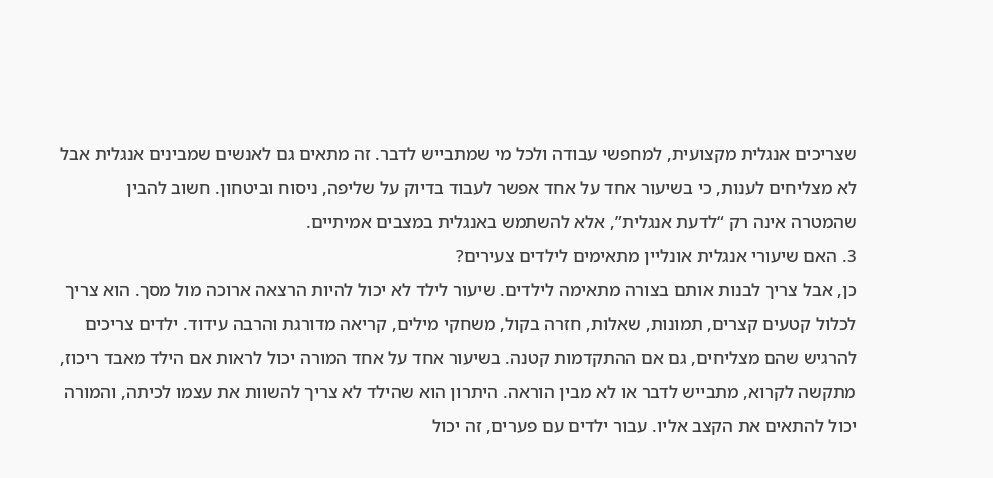שצריכים אנגלית מקצועית, למחפשי עבודה ולכל מי שמתבייש לדבר. זה מתאים גם לאנשים שמבינים אנגלית אבל לא מצליחים לענות, כי בשיעור אחד על אחד אפשר לעבוד בדיוק על שליפה, ניסוח וביטחון. חשוב להבין שהמטרה אינה רק “לדעת אנגלית”, אלא להשתמש באנגלית במצבים אמיתיים.
3. האם שיעורי אנגלית אונליין מתאימים לילדים צעירים?
כן, אבל צריך לבנות אותם בצורה מתאימה לילדים. שיעור לילד לא יכול להיות הרצאה ארוכה מול מסך. הוא צריך לכלול קטעים קצרים, תמונות, שאלות, חזרה בקול, משחקי מילים, קריאה מדורגת והרבה עידוד. ילדים צריכים להרגיש שהם מצליחים, גם אם ההתקדמות קטנה. בשיעור אחד על אחד המורה יכול לראות אם הילד מאבד ריכוז, מתקשה לקרוא, מתבייש לדבר או לא מבין הוראה. היתרון הוא שהילד לא צריך להשוות את עצמו לכיתה, והמורה יכול להתאים את הקצב אליו. עבור ילדים עם פערים, זה יכול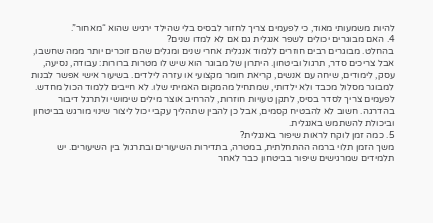להיות משמעותי מאוד, כי לפעמים צריך לחזור לבסיס בלי שהילד ירגיש שהוא “מאחור”.
4. האם מבוגרים יכולים לשפר אנגלית גם אם לא למדו שנים?
בהחלט. מבוגרים רבים חוזרים ללמוד אנגלית אחרי שנים ומגלים שהם זוכרים יותר ממה שחשבו, אבל צריכים סדר, תרגול וביטחון. היתרון של מבוגר הוא שיש לו מטרות ברורות: עבודה, נסיעה, עסק, לימודים, שיחה עם אנשים, קריאת חומר מקצועי או עזרה לילדים. בשיעור אישי אפשר לבנות למבוגר מסלול מכבד ולא ילדותי, שמתחיל מהמקום האמיתי שלו. לא חייבים ללמוד הכול מחדש. לפעמים צריך לסדר בסיס, לתקן טעויות חוזרות, להרחיב אוצר מילים שימושי ולתרגל דיבור בהדרגה. חשוב לא להבטיח קסמים, אבל כן להבין שתהליך עקבי יכול ליצור שינוי מורגש בביטחון וביכולת להשתמש באנגלית.
5. כמה זמן לוקח לראות שיפור באנגלית?
משך הזמן תלוי ברמה ההתחלתית, במטרה, בתדירות השיעורים ובתרגול בין השיעורים. יש תלמידים שמרגישים שיפור בביטחון כבר לאחר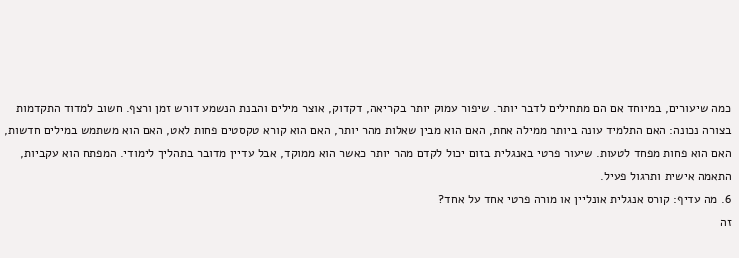כמה שיעורים, במיוחד אם הם מתחילים לדבר יותר. שיפור עמוק יותר בקריאה, דקדוק, אוצר מילים והבנת הנשמע דורש זמן ורצף. חשוב למדוד התקדמות בצורה נכונה: האם התלמיד עונה ביותר ממילה אחת, האם הוא מבין שאלות מהר יותר, האם הוא קורא טקסטים פחות לאט, האם הוא משתמש במילים חדשות, האם הוא פחות מפחד לטעות. שיעור פרטי באנגלית בזום יכול לקדם מהר יותר כאשר הוא ממוקד, אבל עדיין מדובר בתהליך לימודי. המפתח הוא עקביות, התאמה אישית ותרגול פעיל.
6. מה עדיף: קורס אנגלית אונליין או מורה פרטי אחד על אחד?
זה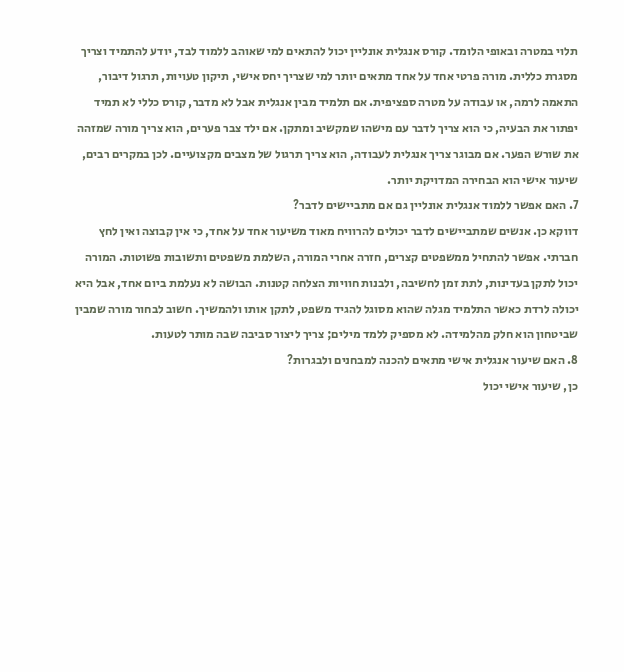תלוי במטרה ובאופי הלומד. קורס אנגלית אונליין יכול להתאים למי שאוהב ללמוד לבד, יודע להתמיד וצריך מסגרת כללית. מורה פרטי אחד על אחד מתאים יותר למי שצריך יחס אישי, תיקון טעויות, תרגול דיבור, התאמה לרמה, או עבודה על מטרה ספציפית. אם תלמיד מבין אנגלית אבל לא מדבר, קורס כללי לא תמיד יפתור את הבעיה, כי הוא צריך לדבר עם מישהו שמקשיב ומתקן. אם ילד צבר פערים, הוא צריך מורה שמזהה את שורש הפער. אם מבוגר צריך אנגלית לעבודה, הוא צריך תרגול של מצבים מקצועיים. לכן במקרים רבים, שיעור אישי הוא הבחירה המדויקת יותר.
7. האם אפשר ללמוד אנגלית אונליין גם אם מתביישים לדבר?
דווקא כן. אנשים שמתביישים לדבר יכולים להרוויח מאוד משיעור אחד על אחד, כי אין קבוצה ואין לחץ חברתי. אפשר להתחיל ממשפטים קצרים, חזרה אחרי המורה, השלמת משפטים ותשובות פשוטות. המורה יכול לתקן בעדינות, לתת זמן לחשיבה, ולבנות חוויות הצלחה קטנות. הבושה לא נעלמת ביום אחד, אבל היא יכולה לרדת כאשר התלמיד מגלה שהוא מסוגל להגיד משפט, לתקן אותו ולהמשיך. חשוב לבחור מורה שמבין שביטחון הוא חלק מהלמידה. לא מספיק ללמד מילים; צריך ליצור סביבה שבה מותר לטעות.
8. האם שיעור אנגלית אישי מתאים להכנה למבחנים ולבגרות?
כן, שיעור אישי יכול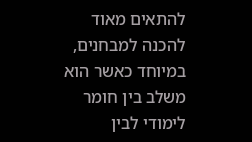להתאים מאוד להכנה למבחנים, במיוחד כאשר הוא משלב בין חומר לימודי לבין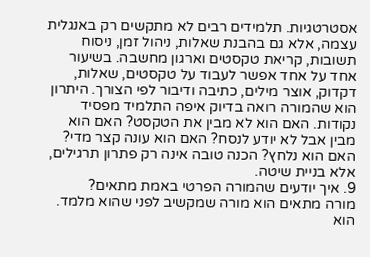אסטרטגיות. תלמידים רבים לא מתקשים רק באנגלית עצמה, אלא גם בהבנת שאלות, ניהול זמן, ניסוח תשובות, קריאת טקסטים וארגון מחשבה. בשיעור אחד על אחד אפשר לעבוד על טקסטים, שאלות, דקדוק, אוצר מילים, כתיבה ודיבור לפי הצורך. היתרון הוא שהמורה רואה בדיוק איפה התלמיד מפסיד נקודות. האם הוא לא מבין את הטקסט? האם הוא מבין אבל לא יודע לנסח? האם הוא עונה קצר מדי? האם הוא נלחץ? הכנה טובה אינה רק פתרון תרגילים, אלא בניית שיטה.
9. איך יודעים שהמורה הפרטי באמת מתאים?
מורה מתאים הוא מורה שמקשיב לפני שהוא מלמד. הוא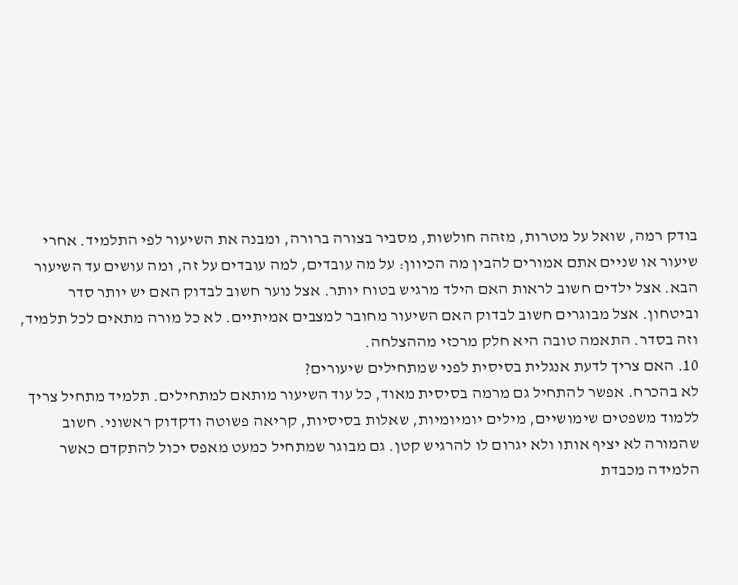בודק רמה, שואל על מטרות, מזהה חולשות, מסביר בצורה ברורה, ומבנה את השיעור לפי התלמיד. אחרי שיעור או שניים אתם אמורים להבין מה הכיוון: על מה עובדים, למה עובדים על זה, ומה עושים עד השיעור הבא. אצל ילדים חשוב לראות האם הילד מרגיש בטוח יותר. אצל נוער חשוב לבדוק האם יש יותר סדר וביטחון. אצל מבוגרים חשוב לבדוק האם השיעור מחובר למצבים אמיתיים. לא כל מורה מתאים לכל תלמיד, וזה בסדר. התאמה טובה היא חלק מרכזי מההצלחה.
10. האם צריך לדעת אנגלית בסיסית לפני שמתחילים שיעורים?
לא בהכרח. אפשר להתחיל גם מרמה בסיסית מאוד, כל עוד השיעור מותאם למתחילים. תלמיד מתחיל צריך ללמוד משפטים שימושיים, מילים יומיומיות, שאלות בסיסיות, קריאה פשוטה ודקדוק ראשוני. חשוב שהמורה לא יציף אותו ולא יגרום לו להרגיש קטן. גם מבוגר שמתחיל כמעט מאפס יכול להתקדם כאשר הלמידה מכבדת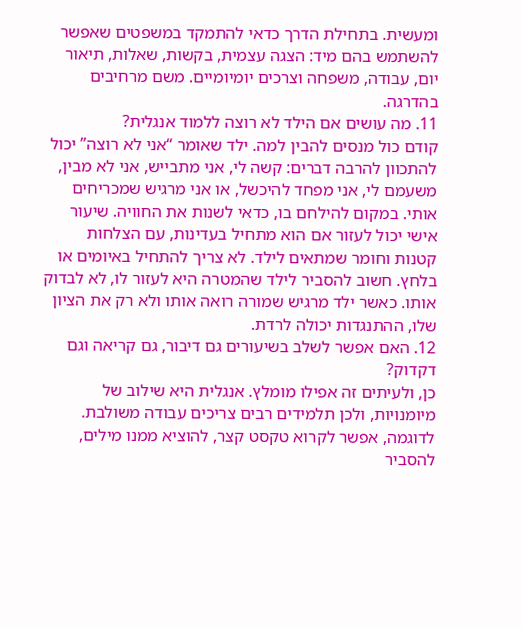ומעשית. בתחילת הדרך כדאי להתמקד במשפטים שאפשר להשתמש בהם מיד: הצגה עצמית, בקשות, שאלות, תיאור יום, עבודה, משפחה וצרכים יומיומיים. משם מרחיבים בהדרגה.
11. מה עושים אם הילד לא רוצה ללמוד אנגלית?
קודם כול מנסים להבין למה. ילד שאומר “אני לא רוצה” יכול להתכוון להרבה דברים: קשה לי, אני מתבייש, אני לא מבין, משעמם לי, אני מפחד להיכשל, או אני מרגיש שמכריחים אותי. במקום להילחם בו, כדאי לשנות את החוויה. שיעור אישי יכול לעזור אם הוא מתחיל בעדינות, עם הצלחות קטנות וחומר שמתאים לילד. לא צריך להתחיל באיומים או בלחץ. חשוב להסביר לילד שהמטרה היא לעזור לו, לא לבדוק אותו. כאשר ילד מרגיש שמורה רואה אותו ולא רק את הציון שלו, ההתנגדות יכולה לרדת.
12. האם אפשר לשלב בשיעורים גם דיבור, גם קריאה וגם דקדוק?
כן, ולעיתים זה אפילו מומלץ. אנגלית היא שילוב של מיומנויות, ולכן תלמידים רבים צריכים עבודה משולבת. לדוגמה, אפשר לקרוא טקסט קצר, להוציא ממנו מילים, להסביר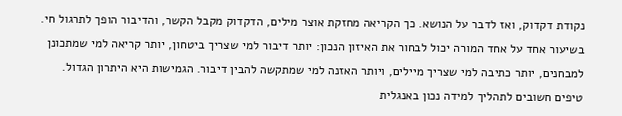נקודת דקדוק, ואז לדבר על הנושא. כך הקריאה מחזקת אוצר מילים, הדקדוק מקבל הקשר, והדיבור הופך לתרגול חי. בשיעור אחד על אחד המורה יכול לבחור את האיזון הנכון: יותר דיבור למי שצריך ביטחון, יותר קריאה למי שמתכונן למבחנים, יותר כתיבה למי שצריך מיילים, ויותר האזנה למי שמתקשה להבין דיבור. הגמישות היא היתרון הגדול.
טיפים חשובים לתהליך למידה נכון באנגלית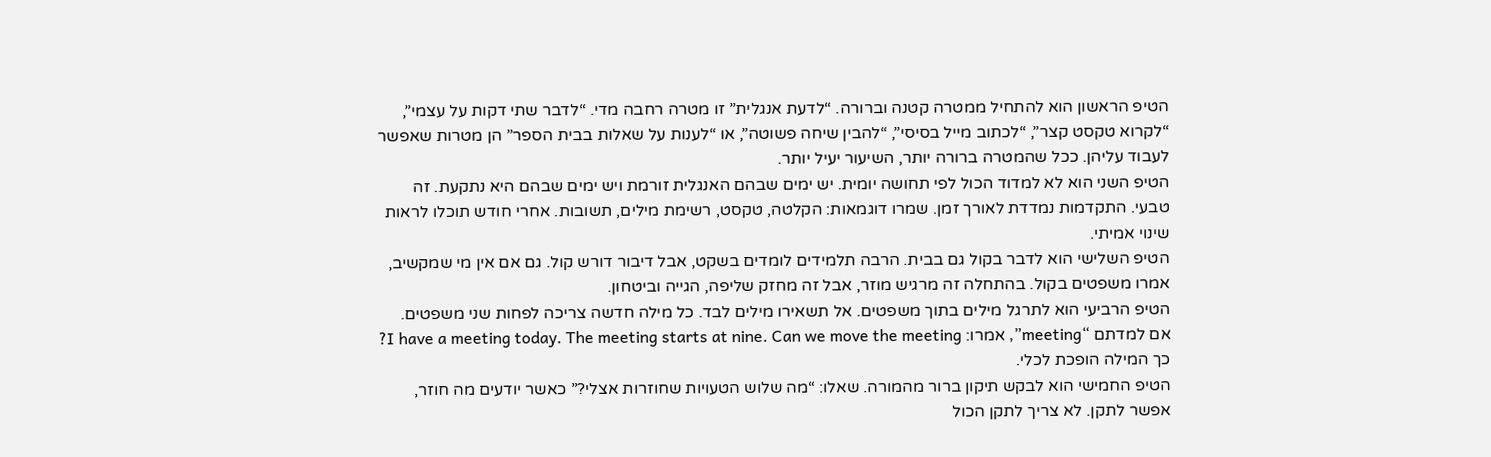הטיפ הראשון הוא להתחיל ממטרה קטנה וברורה. “לדעת אנגלית” זו מטרה רחבה מדי. “לדבר שתי דקות על עצמי”, “לקרוא טקסט קצר”, “לכתוב מייל בסיסי”, “להבין שיחה פשוטה”, או “לענות על שאלות בבית הספר” הן מטרות שאפשר לעבוד עליהן. ככל שהמטרה ברורה יותר, השיעור יעיל יותר.
הטיפ השני הוא לא למדוד הכול לפי תחושה יומית. יש ימים שבהם האנגלית זורמת ויש ימים שבהם היא נתקעת. זה טבעי. התקדמות נמדדת לאורך זמן. שמרו דוגמאות: הקלטה, טקסט, רשימת מילים, תשובות. אחרי חודש תוכלו לראות שינוי אמיתי.
הטיפ השלישי הוא לדבר בקול גם בבית. הרבה תלמידים לומדים בשקט, אבל דיבור דורש קול. גם אם אין מי שמקשיב, אמרו משפטים בקול. בהתחלה זה מרגיש מוזר, אבל זה מחזק שליפה, הגייה וביטחון.
הטיפ הרביעי הוא לתרגל מילים בתוך משפטים. אל תשאירו מילים לבד. כל מילה חדשה צריכה לפחות שני משפטים. אם למדתם “meeting”, אמרו: I have a meeting today. The meeting starts at nine. Can we move the meeting? כך המילה הופכת לכלי.
הטיפ החמישי הוא לבקש תיקון ברור מהמורה. שאלו: “מה שלוש הטעויות שחוזרות אצלי?” כאשר יודעים מה חוזר, אפשר לתקן. לא צריך לתקן הכול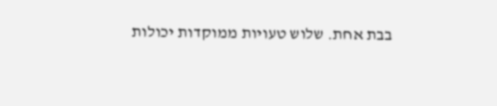בבת אחת. שלוש טעויות ממוקדות יכולות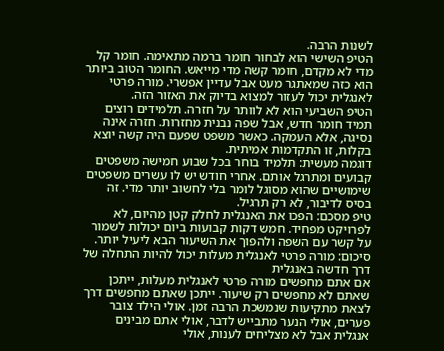לשנות הרבה.
הטיפ השישי הוא לבחור חומר ברמה מתאימה. חומר קל מדי לא מקדם, חומר קשה מדי מייאש. החומר הטוב ביותר הוא כזה שמאתגר מעט אבל עדיין אפשרי. מורה פרטי לאנגלית יכול לעזור למצוא בדיוק את האזור הזה.
הטיפ השביעי הוא לא לוותר על חזרה. תלמידים רוצים תמיד חומר חדש, אבל שפה נבנית מחזרות. חזרה אינה נסיגה, אלא העמקה. כאשר משפט שפעם היה קשה יוצא בקלות, זו התקדמות אמיתית.
דוגמה מעשית: תלמיד בוחר בכל שבוע חמישה משפטים קבועים ומתרגל אותם. אחרי חודש יש לו עשרים משפטים שימושיים שהוא מסוגל לומר בלי לחשוב יותר מדי. זה בסיס לדיבור, לא רק תרגיל.
טיפ מסכם: הפכו את האנגלית לחלק קטן מהיום, לא לפרויקט מפחיד. חמש דקות קבועות ביום יכולות לשמור על קשר עם השפה ולהפוך את השיעור הבא ליעיל יותר.
סיכום: מורה פרטי לאנגלית מעלות יכול להיות התחלה של דרך חדשה באנגלית
אם אתם מחפשים מורה פרטי לאנגלית מעלות, ייתכן שאתם לא מחפשים רק שיעור. ייתכן שאתם מחפשים דרך לצאת מתקיעות שנמשכת הרבה זמן. אולי הילד צובר פערים, אולי הנער מתבייש לדבר, אולי אתם מבינים אנגלית אבל לא מצליחים לענות, אולי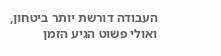העבודה דורשת יותר ביטחון, ואולי פשוט הגיע הזמן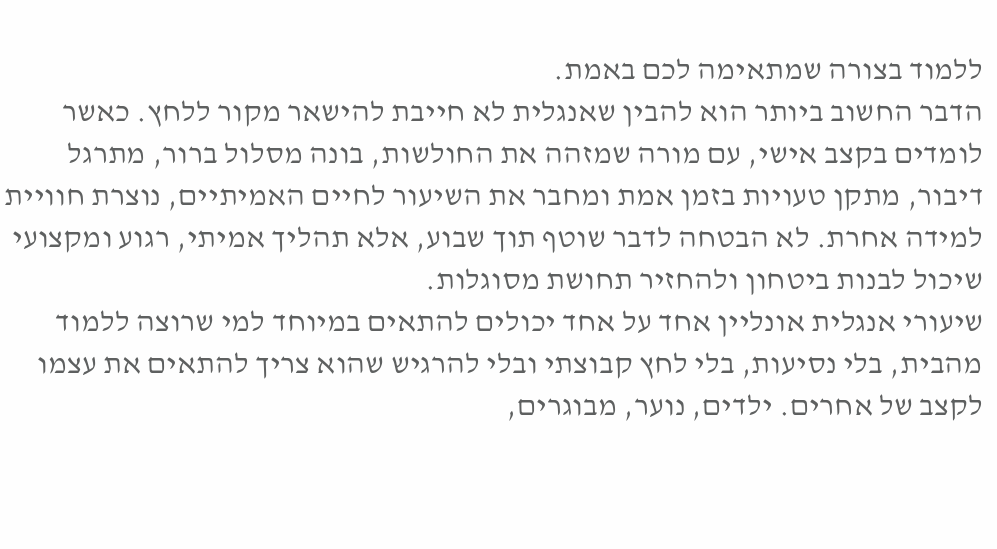ללמוד בצורה שמתאימה לכם באמת.
הדבר החשוב ביותר הוא להבין שאנגלית לא חייבת להישאר מקור ללחץ. כאשר לומדים בקצב אישי, עם מורה שמזהה את החולשות, בונה מסלול ברור, מתרגל דיבור, מתקן טעויות בזמן אמת ומחבר את השיעור לחיים האמיתיים, נוצרת חוויית למידה אחרת. לא הבטחה לדבר שוטף תוך שבוע, אלא תהליך אמיתי, רגוע ומקצועי שיכול לבנות ביטחון ולהחזיר תחושת מסוגלות.
שיעורי אנגלית אונליין אחד על אחד יכולים להתאים במיוחד למי שרוצה ללמוד מהבית, בלי נסיעות, בלי לחץ קבוצתי ובלי להרגיש שהוא צריך להתאים את עצמו לקצב של אחרים. ילדים, נוער, מבוגרים,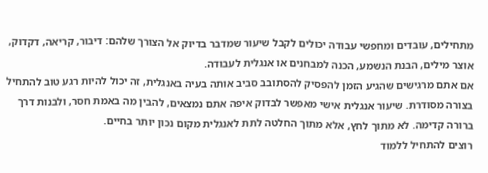מתחילים, עובדים ומחפשי עבודה יכולים לקבל שיעור שמדבר בדיוק אל הצורך שלהם: דיבור, קריאה, דקדוק, אוצר מילים, הבנת הנשמע, הכנה למבחנים או אנגלית לעבודה.
אם אתם מרגישים שהגיע הזמן להפסיק להסתובב סביב אותה בעיה באנגלית, זה יכול להיות רגע טוב להתחיל בצורה מסודרת. שיעור אנגלית אישי מאפשר לבדוק איפה אתם נמצאים, להבין מה באמת חסר, ולבנות דרך ברורה קדימה. לא מתוך לחץ, אלא מתוך החלטה לתת לאנגלית מקום נכון יותר בחיים.
רוצים להתחיל ללמוד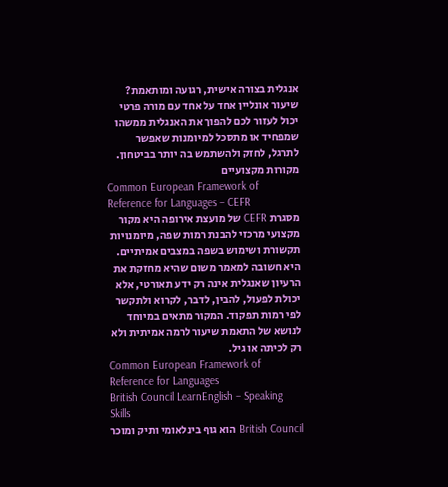אנגלית בצורה אישית, רגועה ומותאמת? שיעור אונליין אחד על אחד עם מורה פרטי יכול לעזור לכם להפוך את האנגלית ממשהו שמפחיד או מתסכל למיומנות שאפשר לתרגל, לחזק ולהשתמש בה יותר בביטחון.
מקורות מקצועיים
Common European Framework of Reference for Languages – CEFR
מסגרת CEFR של מועצת אירופה היא מקור מקצועי מרכזי להבנת רמות שפה, מיומנויות תקשורת ושימוש בשפה במצבים אמיתיים. היא חשובה למאמר משום שהיא מחזקת את הרעיון שאנגלית אינה רק ידע תאורטי, אלא יכולת לפעול, להבין, לדבר, לקרוא ולתקשר לפי רמות תפקוד. המקור מתאים במיוחד לנושא של התאמת שיעור לרמה אמיתית ולא רק לכיתה או גיל.
Common European Framework of Reference for Languages
British Council LearnEnglish – Speaking Skills
British Council הוא גוף בינלאומי ותיק ומוכר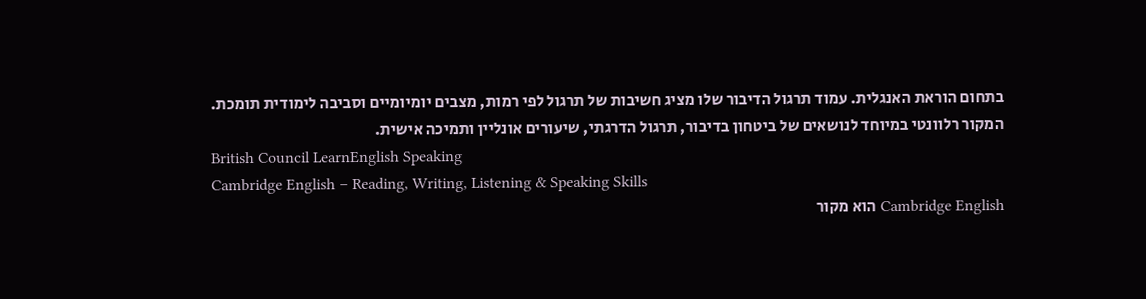בתחום הוראת האנגלית. עמוד תרגול הדיבור שלו מציג חשיבות של תרגול לפי רמות, מצבים יומיומיים וסביבה לימודית תומכת. המקור רלוונטי במיוחד לנושאים של ביטחון בדיבור, תרגול הדרגתי, שיעורים אונליין ותמיכה אישית.
British Council LearnEnglish Speaking
Cambridge English – Reading, Writing, Listening & Speaking Skills
Cambridge English הוא מקור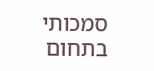סמכותי בתחום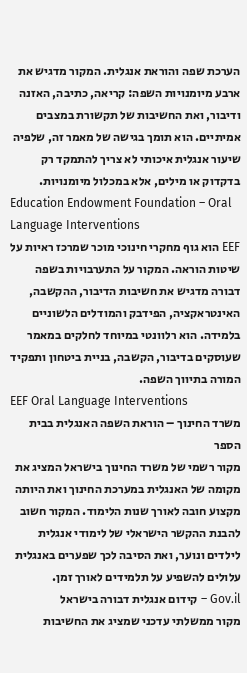הערכת שפה והוראת אנגלית. המקור מדגיש את ארבע מיומנויות השפה: קריאה, כתיבה, האזנה ודיבור, ואת החשיבות של תקשורת במצבים אמיתיים. הוא תומך בגישה של מאמר זה, שלפיה שיעור אנגלית איכותי לא צריך להתמקד רק בדקדוק או מילים, אלא במכלול מיומנויות.
Education Endowment Foundation – Oral Language Interventions
EEF הוא גוף מחקרי חינוכי מוכר שמרכז ראיות על שיטות הוראה. המקור על התערבויות בשפה דבורה מדגיש את חשיבות הדיבור, ההקשבה, האינטראקציה, הפידבק והמודלים הלשוניים בלמידה. הוא רלוונטי במיוחד לחלקים במאמר שעוסקים בדיבור, הקשבה, בניית ביטחון ותפקיד המורה בתיווך השפה.
EEF Oral Language Interventions
משרד החינוך – הוראת השפה האנגלית בבית הספר
מקור רשמי של משרד החינוך בישראל המציג את מקומה של האנגלית במערכת החינוך ואת היותה מקצוע חובה לאורך שנות הלימוד. המקור חשוב להבנת ההקשר הישראלי של לימודי אנגלית לילדים ונוער, ואת הסיבה לכך שפערים באנגלית עלולים להשפיע על תלמידים לאורך זמן.
Gov.il – קידום אנגלית דבורה בישראל
מקור ממשלתי עדכני שמציג את החשיבות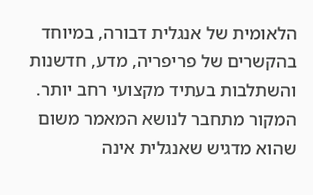הלאומית של אנגלית דבורה, במיוחד בהקשרים של פריפריה, מדע, חדשנות והשתלבות בעתיד מקצועי רחב יותר. המקור מתחבר לנושא המאמר משום שהוא מדגיש שאנגלית אינה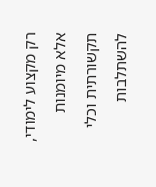רק מקצוע לימודי, אלא מיומנות תקשורתית וכלי להשתלבות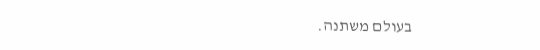בעולם משתנה.